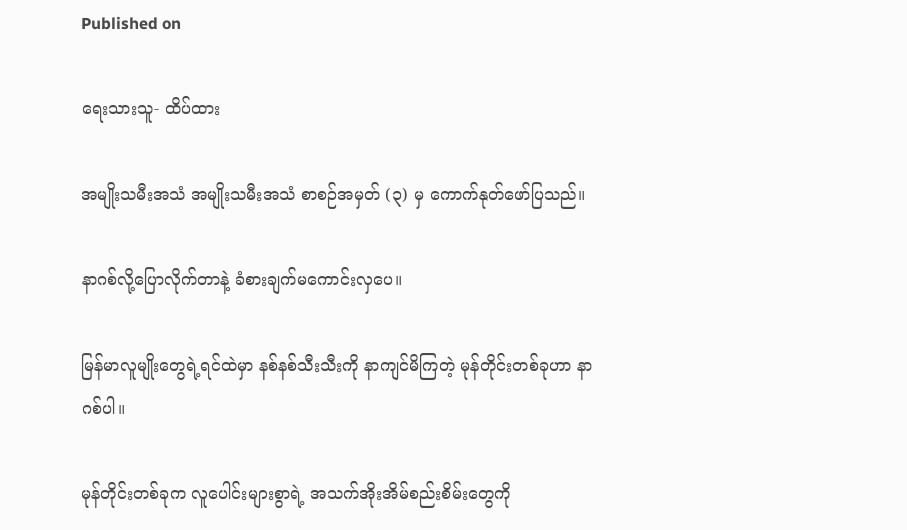Published on

ရေးသားသူ- ထိပ်ထား

အမျိုးသမီးအသံ အမျိုးသမီးအသံ စာစဉ်အမှတ် (၃) မှ ကောက်နုတ်ဖော်ပြသည်။

နာဂစ်လို့ပြောလိုက်တာနဲ့ ခံစားချက်မကောင်းလှပေ။

မြန်မာလူမျိုးတွေရဲ့ရင်ထဲမှာ နစ်နစ်သီးသီးကို နာကျင်မိကြတဲ့ မုန်တိုင်းတစ်ခုဟာ နာဂစ်ပါ။

မုန်တိုင်းတစ်ခုက လူပေါင်းများစွာရဲ့ အသက်အိုးအိမ်စည်းစိမ်းတွေကို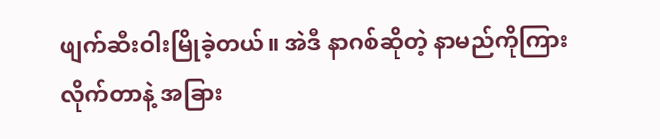ဖျက်ဆီးဝါးမြိုခဲ့တယ်။ အဲဒီ နာဂစ်ဆိုတဲ့ နာမည်ကိုကြားလိုက်တာနဲ့ အခြား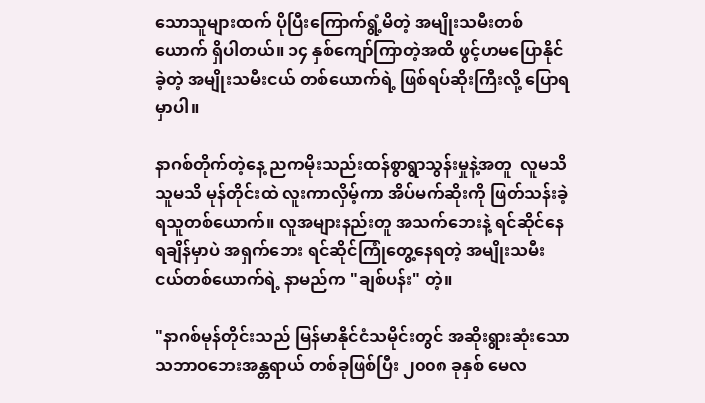သောသူများထက် ပိုပြီးကြောက်ရွံ့မိတဲ့ အမျိုးသမီးတစ်ယောက် ရှိပါတယ်။ ၁၄ နှစ်ကျော်ကြာတဲ့အထိ ဖွင့်ဟမပြောနိုင်ခဲ့တဲ့ အမျိုးသမီးငယ် တစ်ယောက်ရဲ့ ဖြစ်ရပ်ဆိုးကြီးလို့ ပြောရမှာပါ။

နာဂစ်တိုက်တဲ့နေ့ ညကမိုးသည်းထန်စွာရွာသွန်းမှုနဲ့အတူ  လူမသိ သူမသိ မုန်တိုင်းထဲ လူးကာလှိမ့်ကာ အိပ်မက်ဆိုးကို ဖြတ်သန်းခဲ့ရသူတစ်ယောက်။ လူအများနည်းတူ အသက်ဘေးနဲ့ ရင်ဆိုင်နေရချိန်မှာပဲ အရှက်ဘေး ရင်ဆိုင်ကြုံတွေ့နေရတဲ့ အမျိုးသမီးငယ်တစ်ယောက်ရဲ့ နာမည်က "ချစ်ပန်း" တဲ့။

"နာဂစ်မုန်တိုင်းသည် မြန်မာနိုင်ငံသမိုင်းတွင် အဆိုးရွားဆုံးသော သဘာဝဘေးအန္တရာယ် တစ်ခုဖြစ်ပြီး ၂၀၀၈ ခုနှစ် မေလ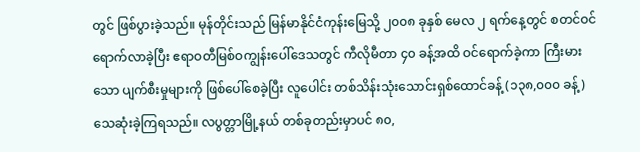တွင် ဖြစ်ပွားခဲ့သည်။ မုန်တိုင်းသည် မြန်မာနိုင်ငံကုန်းမြေသို့ ၂၀၀၈ ခုနှစ် မေလ ၂ ရက်နေ့တွင် စတင်ဝင်ရောက်လာခဲ့ပြီး ဧရာဝတီမြစ်ဝကျွန်းပေါ်ဒေသတွင် ကီလိုမီတာ ၄၀ ခန့်အထိ ဝင်ရောက်ခဲ့ကာ ကြီးမားသော ပျက်စီးမှုများကို ဖြစ်ပေါ်စေခဲ့ပြီး လူပေါင်း တစ်သိန်းသုံးသောင်းရှစ်ထောင်ခန့် (၁၃၈,၀၀၀ ခန့်) သေဆုံးခဲ့ကြရသည်။ လပွတ္တာမြို့နယ် တစ်ခုတည်းမှာပင် ၈၀,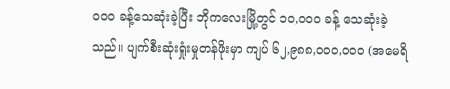၀၀၀ ခန့်သေဆုံးခဲ့ပြီး ဘိုကလေးမြို့တွင် ၁၀,၀၀၀ ခန့် သေဆုံးခဲ့သည်။ ပျက်စီးဆုံးရှုံးမှုတန်ဖိုးမှာ ကျပ် ၆၂,၉၈၈,၀၀၀,၀၀၀ (အမေရိ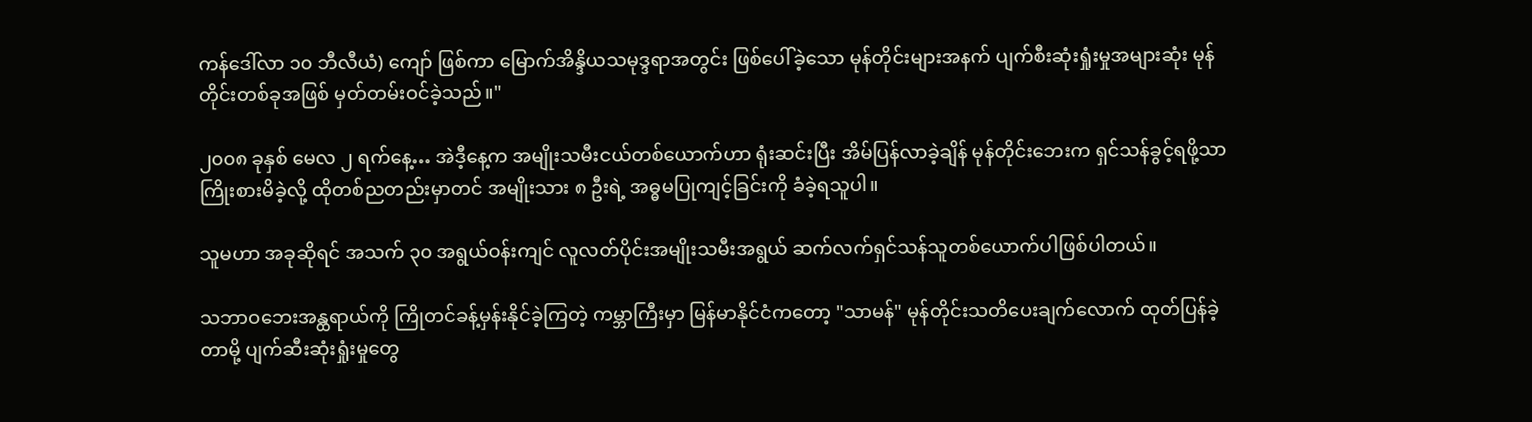ကန်ဒေါ်လာ ၁၀ ဘီလီယံ) ကျော် ဖြစ်ကာ မြောက်အိန္ဒိယသမုဒ္ဒရာအတွင်း ဖြစ်ပေါ်ခဲ့သော မုန်တိုင်းများအနက် ပျက်စီးဆုံးရှုံးမှုအများဆုံး မုန်တိုင်းတစ်ခုအဖြစ် မှတ်တမ်းဝင်ခဲ့သည်။"

၂၀၀၈ ခုနှစ် မေလ ၂ ရက်နေ့… အဲဒီ့နေ့က အမျိုးသမီးငယ်တစ်ယောက်ဟာ ရုံးဆင်းပြီး အိမ်ပြန်လာခဲ့ချိန် မုန်တိုင်းဘေးက ရှင်သန်ခွင့်ရဖို့သာ ကြိုးစားမိခဲ့လို့ ထိုတစ်ညတည်းမှာတင် အမျိုးသား ၈ ဦးရဲ့ အဓ္ဓမပြုကျင့်ခြင်းကို ခံခဲ့ရသူပါ။

သူမဟာ အခုဆိုရင် အသက် ၃၀ အရွယ်ဝန်းကျင် လူလတ်ပိုင်းအမျိုးသမီးအရွယ် ဆက်လက်ရှင်သန်သူတစ်ယောက်ပါဖြစ်ပါတယ်။

သဘာဝဘေးအန္ထရာယ်ကို ကြိုတင်ခန့်မှန်းနိုင်ခဲ့ကြတဲ့ ကမ္ဘာကြီးမှာ မြန်မာနိုင်ငံကတော့ "သာမန်" မုန်တိုင်းသတိပေးချက်လောက် ထုတ်ပြန်ခဲ့တာမို့ ပျက်ဆီးဆုံးရှုံးမှုတွေ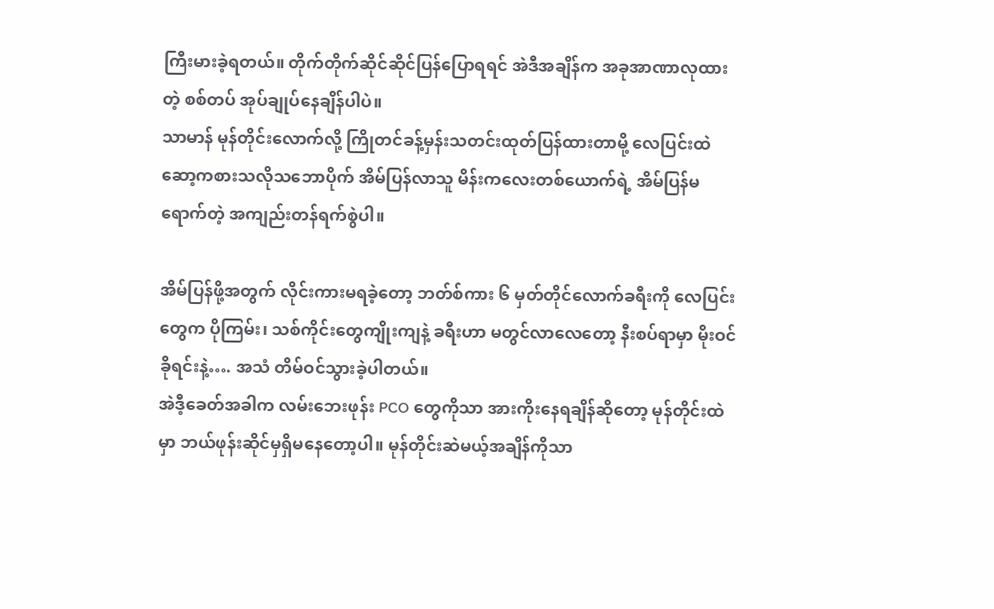ကြီးမားခဲ့ရတယ်။ တိုက်တိုက်ဆိုင်ဆိုင်ပြန်ပြောရရင် အဲဒီအချိန်က အခုအာဏာလုထားတဲ့ စစ်တပ် အုပ်ချုပ်နေချိန်ပါပဲ။
သာမာန် မုန်တိုင်းလောက်လို့ ကြိုတင်ခန့်မှန်းသတင်းထုတ်ပြန်ထားတာမို့ လေပြင်းထဲ ဆော့ကစားသလိုသဘောပိုက် အိမ်ပြန်လာသူ မိန်းကလေးတစ်ယောက်ရဲ့ အိမ်ပြန်မရောက်တဲ့ အကျည်းတန်ရက်စွဲပါ။

အိမ်ပြန်ဖို့အတွက် လိုင်းကားမရခဲ့တော့ ဘတ်စ်ကား ၆ မှတ်တိုင်လောက်ခရီးကို လေပြင်းတွေက ပိုကြမ်း၊ သစ်ကိုင်းတွေကျိုးကျနဲ့ ခရီးဟာ မတွင်လာလေတော့ နီးစပ်ရာမှာ မိုးဝင်ခိုရင်းနဲ့…. အသံ တိမ်ဝင်သွားခဲ့ပါတယ်။
အဲဒီ့ခေတ်အခါက လမ်းဘေးဖုန်း PCO တွေကိုသာ အားကိုးနေရချိန်ဆိုတော့ မုန်တိုင်းထဲမှာ ဘယ်ဖုန်းဆိုင်မှရှိမနေတော့ပါ။ မုန်တိုင်းဆဲမယ့်အချိန်ကိုသာ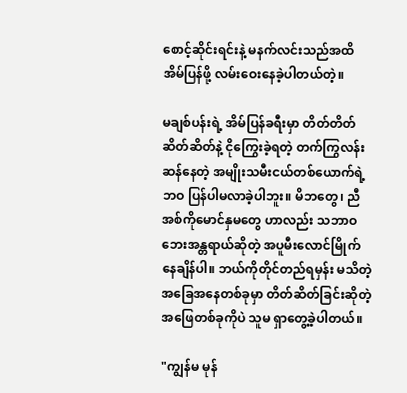စောင့်ဆိုင်းရင်းနဲ့ မနက်လင်းသည်အထိ အိမ်ပြန်ဖို့ လမ်းဝေးနေခဲ့ပါတယ်တဲ့။

မချစ်ပန်းရဲ့ အိမ်ပြန်ခရီးမှာ တိတ်တိတ်ဆိတ်ဆိတ်နဲ့ ငိုကြွေးခဲ့ရတဲ့ တက်ကြွလန်းဆန်နေတဲ့ အမျိုးသမီးငယ်တစ်ယောက်ရဲ့ဘဝ ပြန်ပါမလာခဲ့ပါဘူး။ မိဘတွေ၊ ညီအစ်ကိုမောင်နှမတွေ ဟာလည်း သဘာဝဘေးအန္တရာယ်ဆိုတဲ့ အပူမီးလောင်မြိုက်နေချိန်ပါ။ ဘယ်ကိုတိုင်တည်ရမှန်း မသိတဲ့ အခြေအနေတစ်ခုမှာ တိတ်ဆိတ်ခြင်းဆိုတဲ့ အဖြေတစ်ခုကိုပဲ သူမ ရှာတွေ့ခဲ့ပါတယ်။

"ကျွန်မ မုန်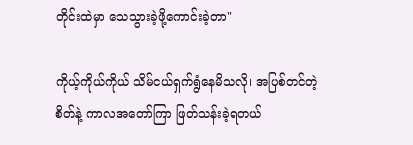တိုင်းထဲမှာ သေသွားခဲ့ဖို့ကောင်းခဲ့တာ"

ကိုယ့်ကိုယ်ကိုယ် သိမ်ငယ်ရှက်ရွံနေမိသလို၊ အပြစ်တင်တဲ့စိတ်နဲ့ ကာလအတော်ကြာ ဖြတ်သန်းခဲ့ရတယ်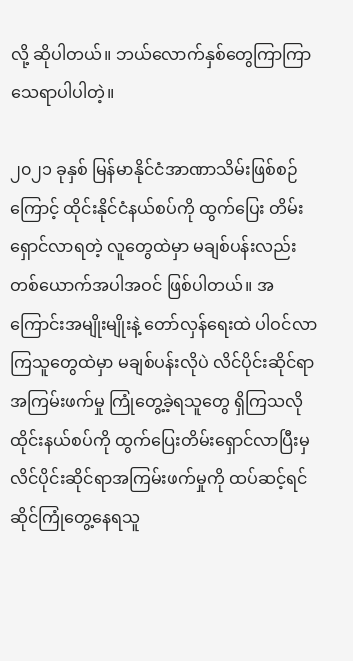လို့ ဆိုပါတယ်။ ဘယ်လောက်နှစ်တွေကြာကြာ သေရာပါပါတဲ့။

၂၀၂၁ ခုနှစ် မြန်မာနိုင်ငံအာဏာသိမ်းဖြစ်စဉ်ကြောင့် ထိုင်းနိုင်ငံနယ်စပ်ကို ထွက်ပြေး တိမ်းရှောင်လာရတဲ့ လူတွေထဲမှာ မချစ်ပန်းလည်း တစ်ယောက်အပါအဝင် ဖြစ်ပါတယ်။ အကြောင်းအမျိုးမျိုးနဲ့ တော်လှန်ရေးထဲ ပါဝင်လာကြသူတွေထဲမှာ မချစ်ပန်းလိုပဲ လိင်ပိုင်းဆိုင်ရာ အကြမ်းဖက်မှု ကြုံတွေ့ခဲ့ရသူတွေ ရှိကြသလို ထိုင်းနယ်စပ်ကို ထွက်ပြေးတိမ်းရှောင်လာပြီးမှ လိင်ပိုင်းဆိုင်ရာအကြမ်းဖက်မှုကို ထပ်ဆင့်ရင်ဆိုင်ကြုံတွေ့နေရသူ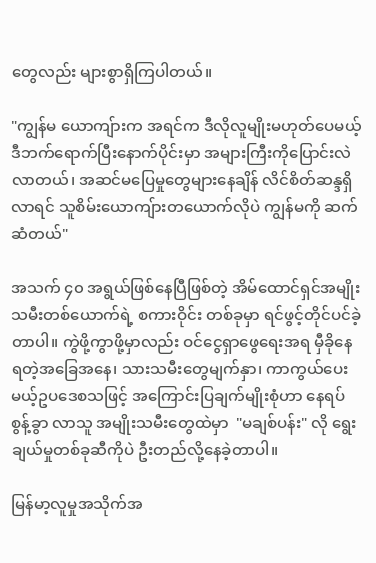တွေလည်း များစွာရှိကြပါတယ်။

"ကျွန်မ ယောကျ်ားက အရင်က ဒီလိုလူမျိုးမဟုတ်ပေမယ့် ဒီဘက်ရောက်ပြီးနောက်ပိုင်းမှာ အများကြီးကိုပြောင်းလဲလာတယ်၊ အဆင်မပြေမှုတွေများနေချိန် လိင်စိတ်ဆန္ဒရှိလာရင် သူစိမ်းယောကျ်ားတယောက်လိုပဲ ကျွန်မကို ဆက်ဆံတယ်"

အသက် ၄၀ အရွယ်ဖြစ်နေပြီဖြစ်တဲ့ အိမ်ထောင်ရှင်အမျိုးသမီးတစ်ယောက်ရဲ့ စကားဝိုင်း တစ်ခုမှာ ရင်ဖွင့်တိုင်ပင်ခဲ့တာပါ။ ကွဲဖို့ကွာဖို့မှာလည်း ဝင်ငွေရှာဖွေရေးအရ မှီခိုနေရတဲ့အခြေအနေ၊ သားသမီးတွေမျက်နှာ၊ ကာကွယ်ပေးမယ့်ဥပဒေစသဖြင့် အကြောင်းပြချက်မျိုးစုံဟာ နေရပ်စွန့်ခွာ လာသူ အမျိုးသမီးတွေထဲမှာ  "မချစ်ပန်း" လို ရွေးချယ်မှုတစ်ခုဆီကိုပဲ ဦးတည်လို့နေခဲ့တာပါ။

မြန်မာ့လူမှုအသိုက်အ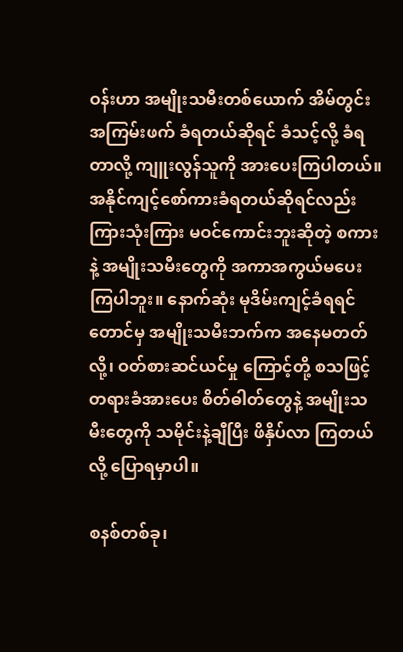ဝန်းဟာ အမျိုးသမီးတစ်ယောက် အိမ်တွင်းအကြမ်းဖက် ခံရတယ်ဆိုရင် ခံသင့်လို့ ခံရတာလို့ ကျူးလွန်သူကို အားပေးကြပါတယ်။ အနိုင်ကျင့်စော်ကားခံရတယ်ဆိုရင်လည်း ကြားသုံးကြား မဝင်ကောင်းဘူးဆိုတဲ့ စကားနဲ့ အမျိုးသမီးတွေကို အကာအကွယ်မပေးကြပါဘူး။ နောက်ဆုံး မုဒိမ်းကျင့်ခံရရင်တောင်မှ အမျိုးသမီးဘက်က အနေမတတ်လို့၊ ဝတ်စားဆင်ယင်မှု ကြောင့်တို့ စသဖြင့် တရားခံအားပေး စိတ်ဓါတ်တွေနဲ့ အမျိုးသမီးတွေကို သမိုင်းနဲ့ချီပြီး ဖိနှိပ်လာ ကြတယ်လို့ ပြောရမှာပါ။

စနစ်တစ်ခု၊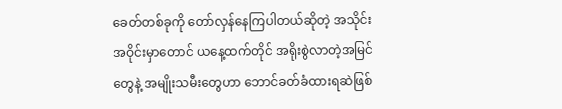ခေတ်တစ်ခုကို တော်လှန်နေကြပါတယ်ဆိုတဲ့ အသိုင်းအဝိုင်းမှာတောင် ယနေ့ထက်တိုင် အရိုးစွဲလာတဲ့အမြင်တွေနဲ့ အမျိုးသမီးတွေဟာ ဘောင်ခတ်ခံထားရဆဲဖြစ်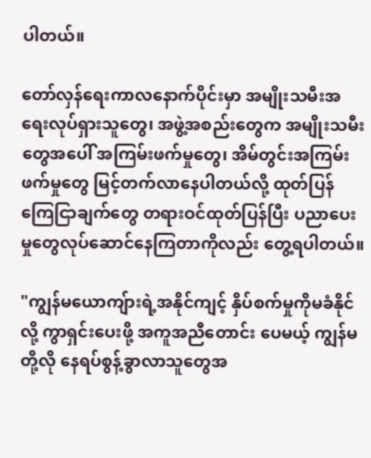ပါတယ်။

တော်လှန်ရေးကာလနောက်ပိုင်းမှာ အမျိုးသမီးအရေးလုပ်ရှားသူတွေ၊ အဖွဲ့အစည်းတွေက အမျိုးသမီးတွေအပေါ် အကြမ်းဖက်မှုတွေ၊ အိမ်တွင်းအကြမ်းဖက်မှုတွေ မြင့်တက်လာနေပါတယ်လို့ ထုတ်ပြန်ကြေငြာချက်တွေ တရားဝင်ထုတ်ပြန်ပြီး ပညာပေးမှုတွေလုပ်ဆောင်နေကြတာကိုလည်း တွေ့ရပါတယ်။

"ကျွန်မယောကျ်ားရဲ့အနိုင်ကျင့် နှိပ်စက်မှုကိုမခံနိုင်လို့ ကွာရှင်းပေးဖို့ အကူအညီတောင်း ပေမယ့် ကျွန်မတို့လို နေရပ်စွန့်ခွာလာသူတွေအ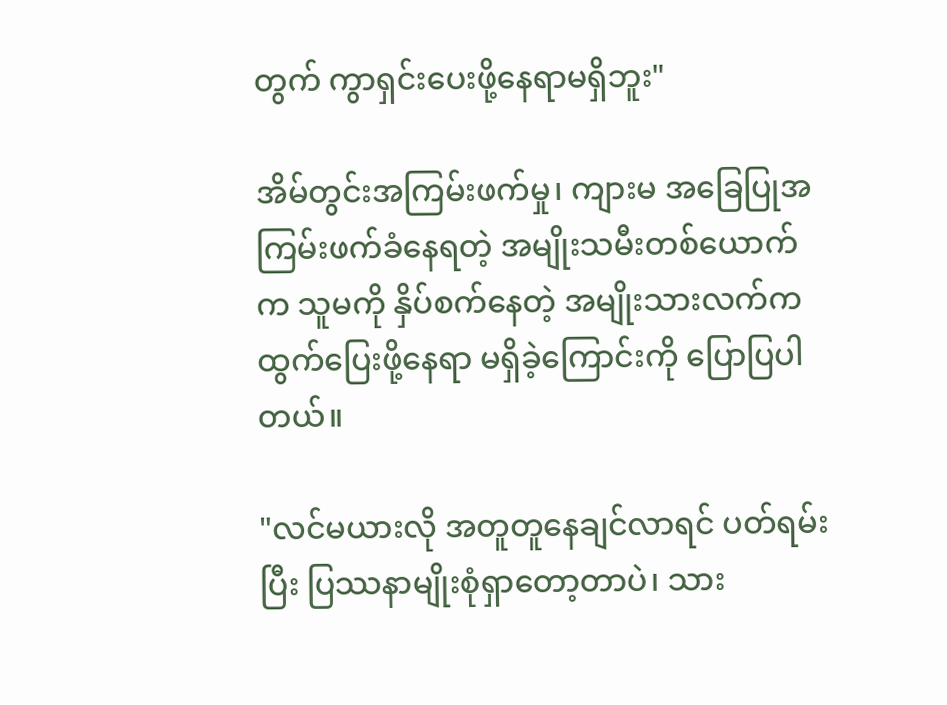တွက် ကွာရှင်းပေးဖို့နေရာမရှိဘူး"

အိမ်တွင်းအကြမ်းဖက်မှု၊ ကျားမ အခြေပြုအကြမ်းဖက်ခံနေရတဲ့ အမျိုးသမီးတစ်ယောက်က သူမကို နှိပ်စက်နေတဲ့ အမျိုးသားလက်က ထွက်ပြေးဖို့နေရာ မရှိခဲ့ကြောင်းကို ပြောပြပါတယ်။

"လင်မယားလို အတူတူနေချင်လာရင် ပတ်ရမ်းပြီး ပြဿနာမျိုးစုံရှာတော့တာပဲ၊ သား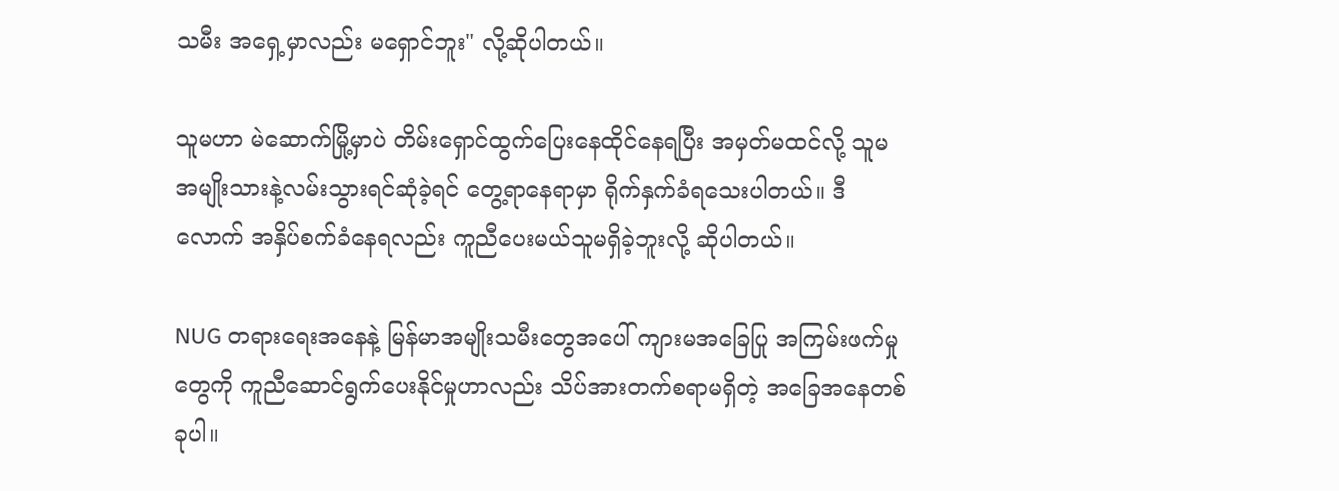သမီး အရှေ့မှာလည်း မရှောင်ဘူး" လို့ဆိုပါတယ်။

သူမဟာ မဲဆောက်မြို့မှာပဲ တိမ်းရှောင်ထွက်ပြေးနေထိုင်နေရပြီး အမှတ်မထင်လို့ သူမအမျိုးသားနဲ့လမ်းသွားရင်ဆုံခဲ့ရင် တွေ့ရာနေရာမှာ ရိုက်နှက်ခံရသေးပါတယ်။ ဒီလောက် အနှိပ်စက်ခံနေရလည်း ကူညီပေးမယ်သူမရှိခဲ့ဘူးလို့ ဆိုပါတယ်။

NUG တရားရေးအနေနဲ့ မြန်မာအမျိုးသမီးတွေအပေါ် ကျားမအခြေပြု အကြမ်းဖက်မှုတွေကို ကူညီဆောင်ရွက်ပေးနိုင်မှုဟာလည်း သိပ်အားတက်စရာမရှိတဲ့ အခြေအနေတစ်ခုပါ။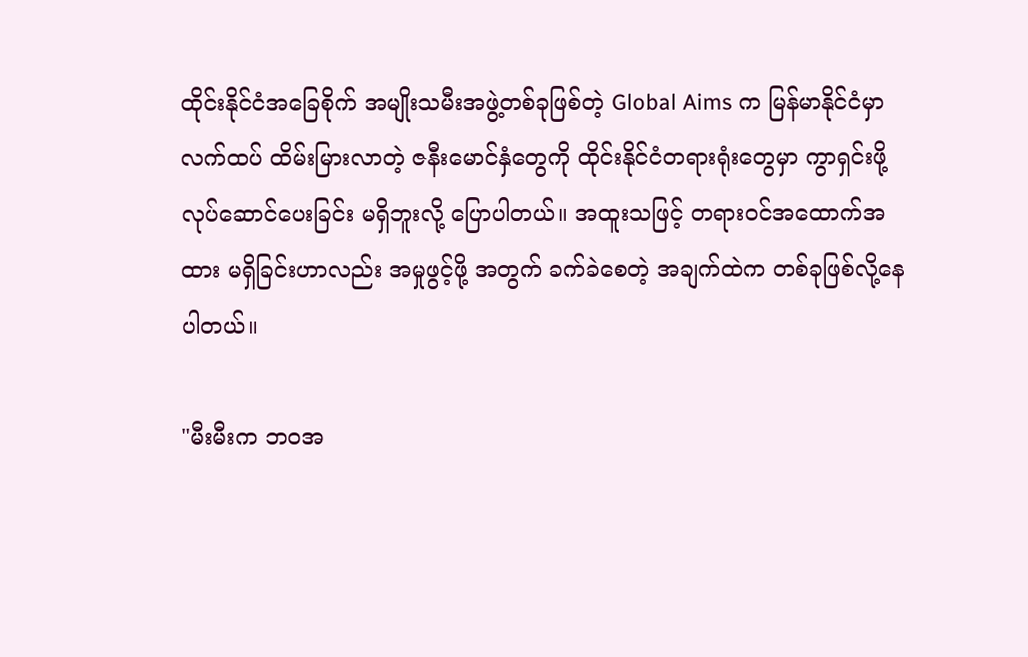ထိုင်းနိုင်ငံအခြေစိုက် အမျိုးသမီးအဖွဲ့တစ်ခုဖြစ်တဲ့ Global Aims က မြန်မာနိုင်ငံမှာ လက်ထပ် ထိမ်းမြားလာတဲ့ ဇနီးမောင်နှံတွေကို ထိုင်းနိုင်ငံတရားရုံးတွေမှာ ကွာရှင်းဖို့ လုပ်ဆောင်ပေးခြင်း မရှိဘူးလို့ ပြောပါတယ်။ အထူးသဖြင့် တရားဝင်အထောက်အထား မရှိခြင်းဟာလည်း အမှုဖွင့်ဖို့ အတွက် ခက်ခဲစေတဲ့ အချက်ထဲက တစ်ခုဖြစ်လို့နေပါတယ်။

"မီးမီးက ဘဝအ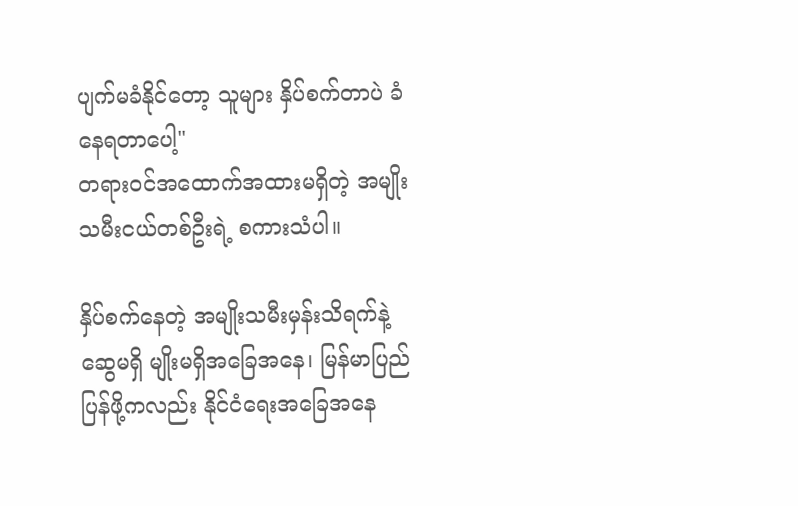ပျက်မခံနိုင်တော့ သူများ နှိပ်စက်တာပဲ ခံနေရတာပေါ့"
တရားဝင်အထောက်အထားမရှိတဲ့ အမျိုးသမီးငယ်တစ်ဦးရဲ့ စကားသံပါ။

နှိပ်စက်နေတဲ့ အမျိုးသမီးမှန်းသိရက်နဲ့ ဆွေမရှိ မျိုးမရှိအခြေအနေ၊ မြန်မာပြည်ပြန်ဖို့ကလည်း နိုင်ငံရေးအခြေအနေ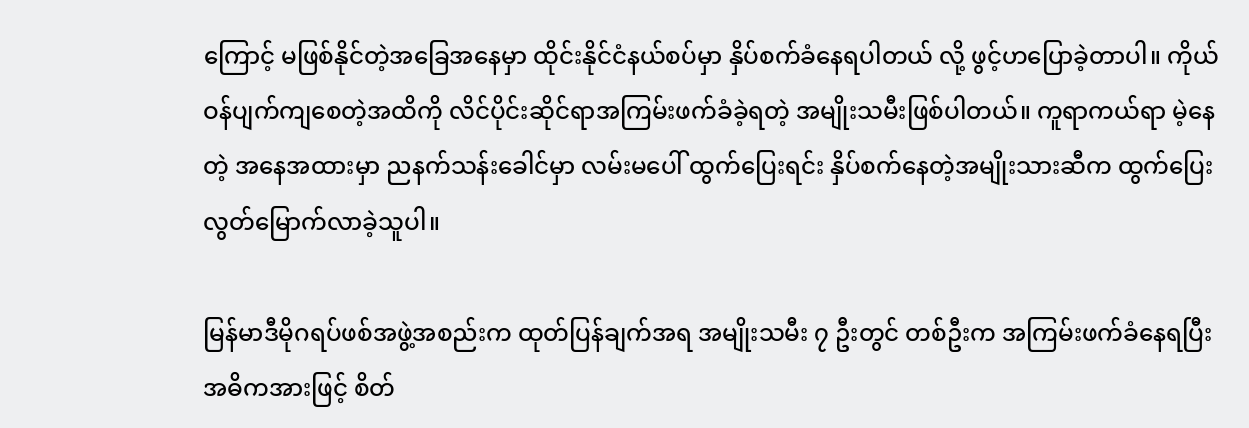ကြောင့် မဖြစ်နိုင်တဲ့အခြေအနေမှာ ထိုင်းနိုင်ငံနယ်စပ်မှာ နှိပ်စက်ခံနေရပါတယ် လို့ ဖွင့်ဟပြောခဲ့တာပါ။ ကိုယ်ဝန်ပျက်ကျစေတဲ့အထိကို လိင်ပိုင်းဆိုင်ရာအကြမ်းဖက်ခံခဲ့ရတဲ့ အမျိုးသမီးဖြစ်ပါတယ်။ ကူရာကယ်ရာ မဲ့နေတဲ့ အနေအထားမှာ ညနက်သန်းခေါင်မှာ လမ်းမပေါ် ထွက်ပြေးရင်း နှိပ်စက်နေတဲ့အမျိုးသားဆီက ထွက်ပြေးလွတ်မြောက်လာခဲ့သူပါ။

မြန်မာဒီမိုဂရပ်ဖစ်အဖွဲ့အစည်းက ထုတ်ပြန်ချက်အရ အမျိုးသမီး ၇ ဦးတွင် တစ်ဦးက အကြမ်းဖက်ခံနေရပြီး အဓိကအားဖြင့် စိတ်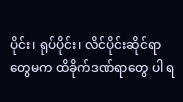ပိုင်း၊ ရုပ်ပိုင်း၊ လိင်ပိုင်းဆိုင်ရာတွေမက ထိခိုက်ဒဏ်ရာတွေ ပါ ရ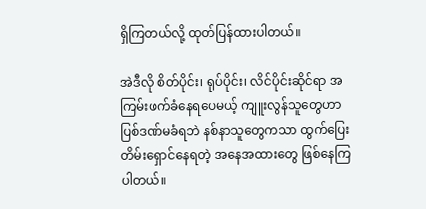ရှိကြတယ်လို့ ထုတ်ပြန်ထားပါတယ်။

အဲဒီလို စိတ်ပိုင်း၊ ရုပ်ပိုင်း၊ လိင်ပိုင်းဆိုင်ရာ အကြမ်းဖက်ခံနေရပေမယ့် ကျူးလွန်သူတွေဟာ ပြစ်ဒဏ်မခံရဘဲ နစ်နာသူတွေကသာ ထွက်ပြေးတိမ်းရှောင်နေရတဲ့ အနေအထားတွေ ဖြစ်နေကြပါတယ်။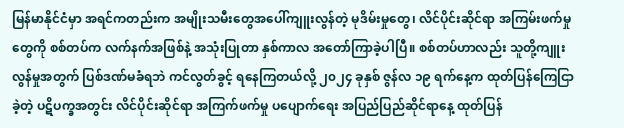မြန်မာနိုင်ငံမှာ အရင်ကတည်းက အမျိုးသမီးတွေအပေါ်ကျူးလွန်တဲ့ မုဒိမ်းမှုတွေ၊ လိင်ပိုင်းဆိုင်ရာ အကြမ်းဖက်မှုတွေကို စစ်တပ်က လက်နက်အဖြစ်နဲ့ အသုံးပြုတာ နှစ်ကာလ အတော်ကြာခဲ့ပါပြီ။ စစ်တပ်ဟာလည်း သူတို့ကျူးလွန်မှုအတွက် ပြစ်ဒဏ်မခံရဘဲ ကင်လွတ်ခွင့် ရနေကြတယ်လို့ ၂၀၂၄ ခုနှစ် ဇွန်လ ၁၉ ရက်နေ့က ထုတ်ပြန်ကြေငြာခဲ့တဲ့ ပဋိပက္ခအတွင်း လိင်ပိုင်းဆိုင်ရာ အကြက်ဖက်မှု ပပျောက်ရေး အပြည်ပြည်ဆိုင်ရာနေ့ ထုတ်ပြန်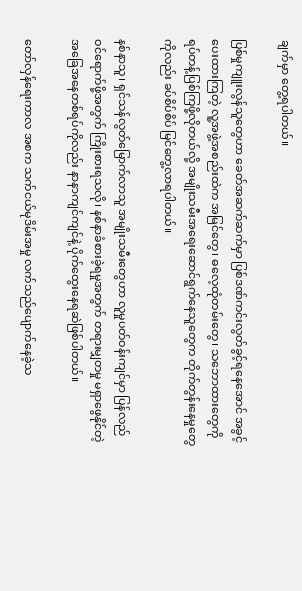ချက်မှာ တွေ့ရပါတယ်။

ပြစ်မှုကျူးလွန်သူတွေဟာ ခေတ်အဆက်ဆက်မှာ ပြစ်ဒဏ်ကင်းလွတ်ခွင့်ရနေအောင် အခွင့်ပေးထားကြတဲ့ လူ့အဖွဲ့အစည်းထဲက အမြင်တွေ၊ ဓလေ့ထုံတမ်းတွေ၊ သဘောထားတွေကို ရပ်တန့်ပြစ်ကြဖို့လိုတယ်လို့ အမျိုးသမီးအရေးဆောင်ရွက်နေသူတွေက တိုက်တွန်းနေမှုတွေကိုလည်း ခပ်စိပ်စိပ် မြင်တွေ့လာရပါတယ်။

နစ်နာသူ၊ ရှင်သန်လွတ်မြောက်လာသူ အမျိုးသမီးတွေဟာ လူမှုပတ်ဝန်းကျင်မှာ ပြန်လည် ဝင်ရောက်ဖို့အတွက် ကြိုးစားရသလို၊ နစ်နာခံစားခဲ့ရမှုအတွက် တရားမျှတမှု မရှာဖွေနိုင်တဲ့ အခြေအနေတစ်ရပ်ကိုလည်း နာနာကျင်ကျင်နဲ့ ပိုက်ထွေးနေရဆဲဖြစ်ပါတယ်။

တော်လှန်ရေးကာလ အစက သက်ငယ်မုဒိမ်းအမှု လက်သည်ပျောက်နေခဲ့သ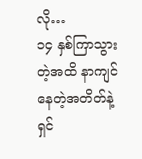လို…
၁၄ နှစ်ကြာသွားတဲ့အထိ နာကျင်နေတဲ့အတိတ်နဲ့ ရှင်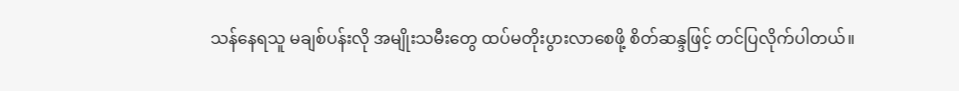သန်နေရသူ မချစ်ပန်းလို အမျိုးသမီးတွေ ထပ်မတိုးပွားလာစေဖို့ စိတ်ဆန္ဒဖြင့် တင်ပြလိုက်ပါတယ်။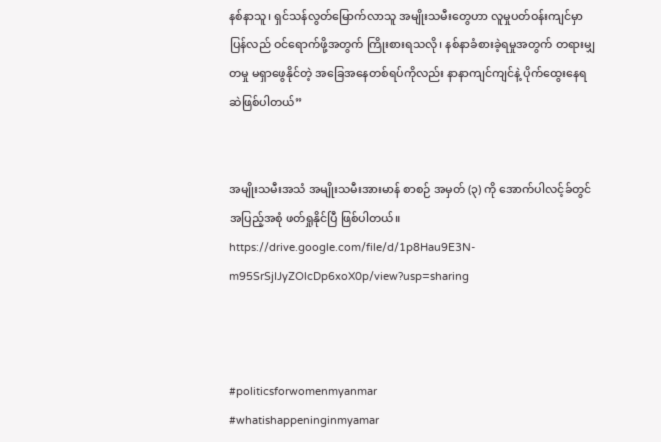နစ်နာသူ၊ ရှင်သန်လွတ်မြောက်လာသူ အမျိုးသမီးတွေဟာ လူမှုပတ်ဝန်းကျင်မှာ ပြန်လည် ဝင်ရောက်ဖို့အတွက် ကြိုးစားရသလို၊ နစ်နာခံစားခဲ့ရမှုအတွက် တရားမျှတမှု မရှာဖွေနိုင်တဲ့ အခြေအနေတစ်ရပ်ကိုလည်း နာနာကျင်ကျင်နဲ့ ပိုက်ထွေးနေရဆဲဖြစ်ပါတယ်”


အမျိုးသမီးအသံ အမျိုးသမီးအားမာန် စာစဉ် အမှတ် (၃) ကို အောက်ပါလင့်ခ်တွင် အပြည့်အစုံ ဖတ်ရှုနိုင်ပြီ ဖြစ်ပါတယ်။
https://drive.google.com/file/d/1p8Hau9E3N-m95SrSjIJyZOlcDp6xoX0p/view?usp=sharing



#politicsforwomenmyanmar
#whatishappeninginmyamar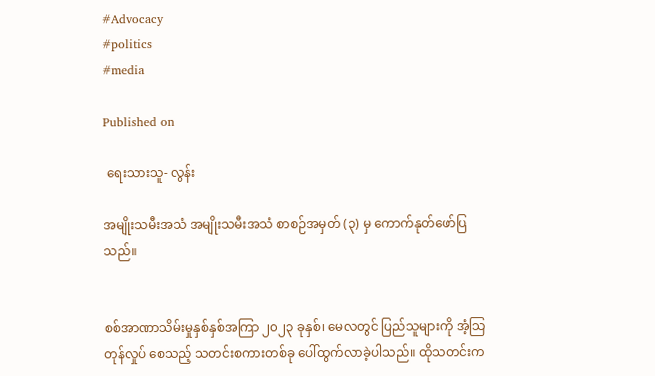#Advocacy
#politics
#media

Published on

 ရေးသားသူ- လွန်း

အမျိုးသမီးအသံ အမျိုးသမီးအသံ စာစဉ်အမှတ် (၃) မှ ကောက်နုတ်ဖော်ပြသည်။


စစ်အာဏာသိမ်းမှုနှစ်နှစ်အကြာ ၂၀၂၃ ခုနှစ်၊ မေလတွင် ပြည်သူများကို အံ့သြတုန်လှုပ် စေသည့် သတင်းစကားတစ်ခု ပေါ်ထွက်လာခဲ့ပါသည်။ ထိုသတင်းက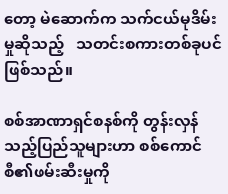တော့ မဲဆောက်က သက်ငယ်မုဒိမ်းမှုဆိုသည့်   သတင်းစကားတစ်ခုပင် ဖြစ်သည်။

စစ်အာဏာရှင်စနစ်ကို တွန်းလှန်သည့်ပြည်သူများဟာ စစ်ကောင်စီ၏ဖမ်းဆီးမှုကို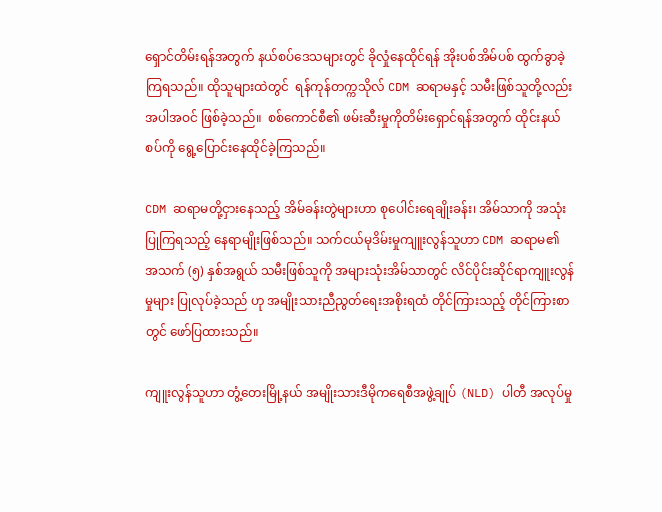ရှောင်တိမ်းရန်အတွက် နယ်စပ်ဒေသများတွင် ခိုလှုံနေထိုင်ရန် အိုးပစ်အိမ်ပစ် ထွက်ခွာခဲ့ကြရသည်။ ထိုသူများထဲတွင်  ရန်ကုန်တက္ကသိုလ် CDM ဆရာမနှင့် သမီးဖြစ်သူတို့လည်း အပါအဝင် ဖြစ်ခဲ့သည်။  စစ်ကောင်စီ၏ ဖမ်းဆီးမှုကိုတိမ်းရှောင်ရန်အတွက် ထိုင်းနယ်စပ်ကို ရွေ့ပြောင်းနေထိုင်ခဲ့ကြသည်။

CDM ဆရာမတို့ငှားနေသည့် အိမ်ခန်းတွဲများဟာ စုပေါင်းရေချိုးခန်း၊ အိမ်သာကို အသုံးပြုကြရသည့် နေရာမျိုးဖြစ်သည်။ သက်ငယ်မုဒိမ်းမှုကျူးလွန်သူဟာ CDM ဆရာမ၏ အသက် (၅) နှစ်အရွယ် သမီးဖြစ်သူကို အများသုံးအိမ်သာတွင် လိင်ပိုင်းဆိုင်ရာကျူးလွန်မှုများ ပြုလုပ်ခဲ့သည် ဟု အမျိုးသားညီညွတ်ရေးအစိုးရထံ တိုင်ကြားသည့် တိုင်ကြားစာတွင် ဖော်ပြထားသည်။

ကျူးလွန်သူဟာ တွံ့တေးမြို့နယ် အမျိုးသားဒီမိုကရေစီအဖွဲ့ချုပ် (NLD) ပါတီ အလုပ်မှု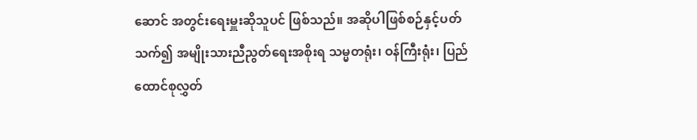ဆောင် အတွင်း‌‌ရေးမှူးဆိုသူပင် ဖြစ်သည်။ အဆိုပါဖြစ်စဉ်နှင့်ပတ်သက်၍ အမျိုးသားညီညွတ်ရေးအစိုးရ သမ္မတရုံး၊ ဝန်ကြီးရုံး၊ ပြည်ထောင်စုလွှတ်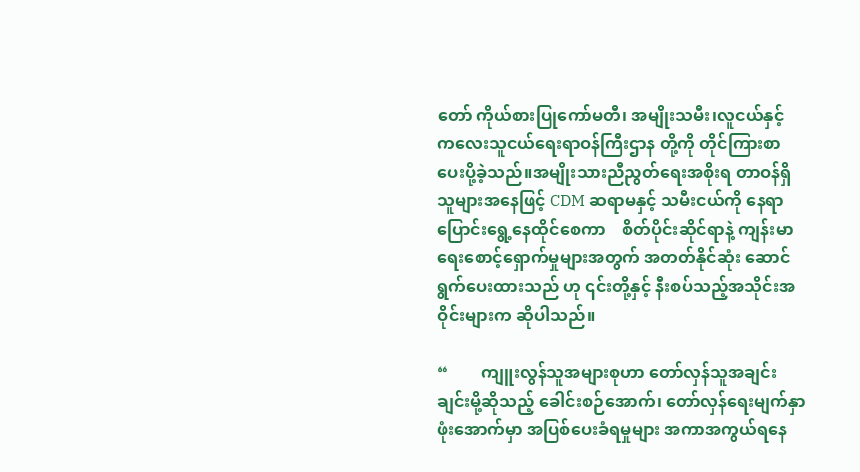တော် ကိုယ်စားပြုကော်မတီ၊ အမျိုးသမီး၊လူငယ်နှင့် ကလေးသူငယ်ရေးရာဝန်ကြီးဌာန တို့ကို တိုင်ကြားစာပေးပို့ခဲ့သည်။အမျိုးသားညီညွတ်ရေးအစိုးရ တာဝန်ရှိသူများအနေဖြင့် CDM ဆရာမနှင့် သမီးငယ်ကို နေရာပြောင်းရွေ့နေထိုင်စေကာ    စိတ်ပိုင်းဆိုင်ရာနဲ့ ကျန်းမာရေးစောင့်ရှောက်မှုများအတွက် အတတ်နိုင်ဆုံး ဆောင်ရွက်ပေးထားသည် ဟု ၎င်းတို့နှင့် နီးစပ်သည့်အသိုင်းအဝိုင်းများက ဆိုပါသည်။

“        ကျူးလွန်သူအများစုဟာ တော်လှန်သူအချင်းချင်းမို့ဆိုသည့် ခေါင်းစဉ်အောက်၊ တော်လှန်ရေးမျက်နှာဖုံးအောက်မှာ အပြစ်ပေးခံရမှုများ အကာအကွယ်ရနေ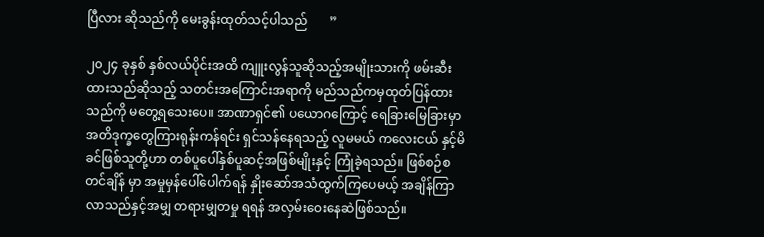ပြီလား ဆိုသည်ကို မေးခွန်းထုတ်သင့်ပါသည်       ”

၂၀၂၄ ခုနှစ် နှစ်လယ်ပိုင်းအထိ ကျူးလွန်သူဆိုသည့်အမျိုးသားကို ဖမ်းဆီးထားသည်ဆိုသည့် သတင်းအကြောင်းအရာကို မည်သည်ကမှထုတ်ပြန်ထားသည်ကို မတွေ့ရသေးပေ။ အာဏာရှင်၏ ပ‌ယောဂကြောင့် ရေခြားမြေခြားမှာ အတိဒုက္ခတွေကြားရုန်းကန်ရင်း ရှင်သန်နေရသည့် လူမမယ် ကလေးငယ် နှင့်မိခင်ဖြစ်သူတို့ဟာ တစ်ပူပေါ်နှစ်ပူဆင့်အဖြစ်မျိုးနှင့် ကြုံခဲ့ရသည်။ ဖြစ်စဉ်စတင်ချိန် မှာ အမှုမှန်ပေါ်ပေါက်ရန် နှိုးဆော်အသံထွက်ကြပေမယ့် အချိန်ကြာလာသည်နှင့်အမျှ တရားမျှတမှု ရရန် အလှမ်းဝေးနေဆဲဖြစ်သည်။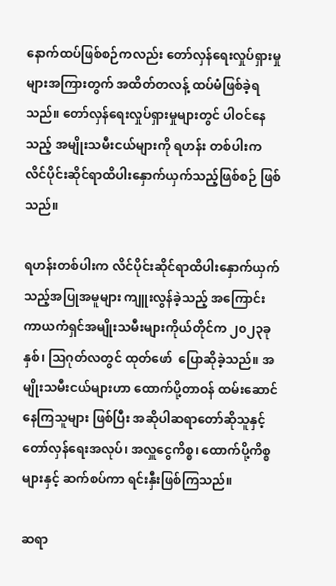နောက်ထပ်ဖြစ်စဉ်ကလည်း တော်လှန်ရေးလှုပ်ရှားမှုများအကြားတွက် အထိတ်တလန့် ထပ်မံဖြစ်ခဲ့ရသည်။ တော်လှန်ရေးလှုပ်ရှားမှုများတွင် ပါဝင်နေသည့် အမျိုးသမီးငယ်များကို ရဟန်း တစ်ပါးက လိင်ပိုင်းဆိုင်ရာထိပါးနှောက်ယှက်သည့်ဖြစ်စဉ် ဖြစ်သည်။

ရဟန်းတစ်ပါးက လိင်ပိုင်းဆိုင်ရာထိပါးနှောက်ယှက်သည့်အပြုအမူများ ကျူးလွန်ခဲ့သည့် အကြောင်း ကာယကံရှင်အမျိုးသမီးများကိုယ်တိုင်က ၂၀၂၃ခုနှစ်၊ သြဂုတ်လတွင် ထုတ်ဖော်  ပြောဆိုခဲ့သည်။ အမျိုးသမီးငယ်များဟာ ထောက်ပို့တာဝန် ထမ်းဆောင်နေကြသူများ ဖြစ်ပြီး အဆိုပါဆရာတော်ဆိုသူနှင့် တော်လှန်ရေးအလုပ်၊ အလှူငွေကိစ္စ၊ ထောက်ပို့ကိစ္စများနှင့် ဆက်စပ်ကာ ရင်းနှီးဖြစ်ကြသည်။

ဆရာ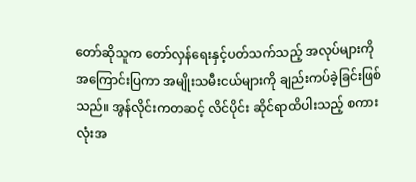တော်ဆိုသူက တော်လှန်ရေးနှင့်ပတ်သက်သည့် အလုပ်များကို အကြောင်းပြကာ အမျိုးသမီးငယ်များကို ချည်းကပ်ခဲ့ခြင်းဖြစ်သည်။ အွန်လိုင်းကတဆင့် လိင်ပိုင်း ဆိုင်ရာထိပါးသည့် စကားလုံးအ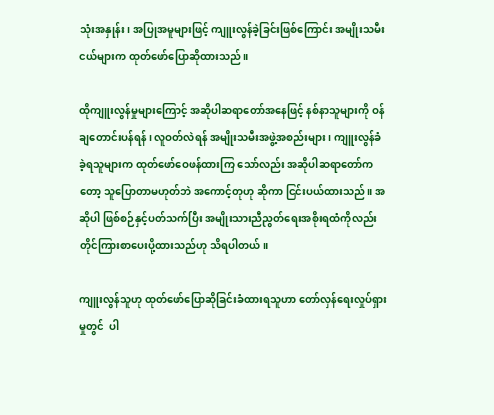သုံးအနှုန်း၊ အပြုအမူများဖြင့် ကျူးလွန်ခဲ့ခြင်းဖြစ်ကြောင်း အမျိုးသမီးငယ်များက ထုတ်ဖော်ပြောဆိုထားသည်။

ထိုကျူးလွန်မှုများကြောင့် အဆိုပါဆရာတော်အနေဖြင့် နစ်နာသူများကို ဝန်ချတောင်းပန်ရန်၊ လူဝတ်လဲရန် အမျိုးသမီးအဖွဲ့အစည်းများ၊ ကျူးလွန်ခံခဲ့ရသူများက ထုတ်ဖော်ဝေဖန်ထားကြ သော်လည်း အဆိုပါဆရာတော်ကတော့ သူပြောတာမဟုတ်ဘဲ အကောင့်တုဟု ဆိုကာ ငြင်းပယ်ထားသည်။ အဆိုပါ ဖြစ်စဉ်နှင့်ပတ်သက်ပြီး အမျိုးသားညီညွတ်ရေးအစိုးရထံကိုလည်း တိုင်ကြားစာပေးပို့ထားသည်ဟု သိရပါတယ်။

ကျူးလွန်သူဟု ထုတ်ဖော်ပြောဆိုခြင်းခံထားရသူဟာ တော်လှန်ရေးလှုပ်ရှားမှုတွင်  ပါ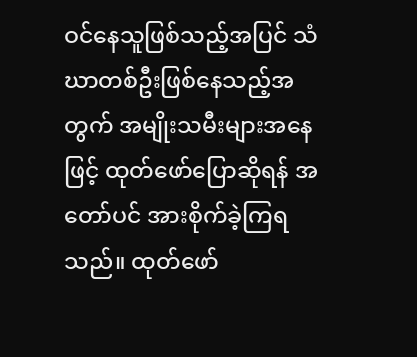ဝင်နေသူဖြစ်သည့်အပြင် သံဃာတစ်ဦးဖြစ်နေသည့်အတွက် အမျိုးသမီးများအနေဖြင့် ထုတ်ဖော်ပြောဆိုရန် အတော်ပင် အားစိုက်ခဲ့ကြရသည်။ ထုတ်ဖော်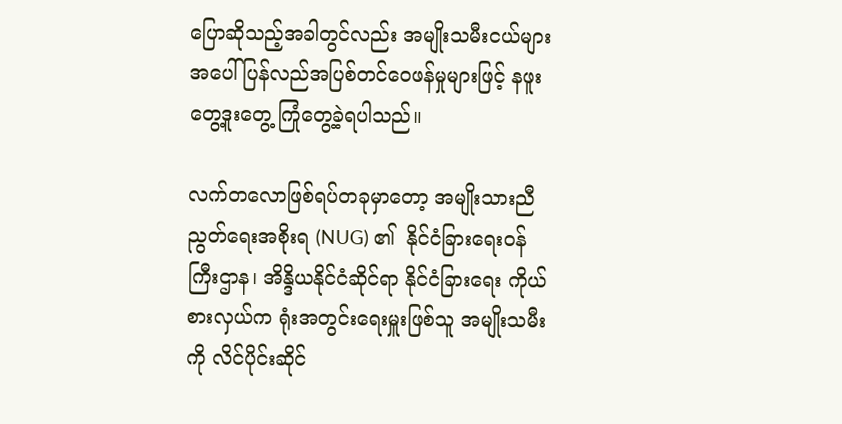ပြောဆိုသည့်အခါတွင်လည်း အမျိုးသမီးငယ်များအပေါ် ပြန်လည်အပြစ်တင်ဝေဖန်မှုများဖြင့် နဖူးတွေ့ဒူးတွေ့ ကြုံတွေ့ခဲ့ရပါသည်။

လက်တလောဖြစ်ရပ်တခုမှာတော့ အမျိုးသားညီညွတ်ရေးအစိုးရ (NUG) ၏  နိုင်ငံခြားရေးဝန်ကြီးဌာန၊ အိန္ဒိယနိုင်ငံဆိုင်ရာ နိုင်ငံခြားရေး ကိုယ်စားလှယ်က ရုံးအတွင်းရေးမှူးဖြစ်သူ အမျိုးသမီးကို လိင်ပိုင်းဆိုင်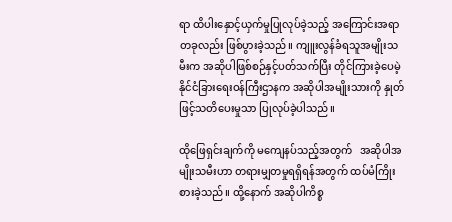ရာ ထိပါးနှောင့်ယှက်မှုပြုလုပ်ခဲ့သည့် အကြောင်းအရာတခုလည်း ဖြစ်ပွားခဲ့သည်။ ကျူးလွန်ခံရသူအမျိုးသမီးက အဆိုပါဖြစ်စဉ်နှင့်ပတ်သက်ပြီး တိုင်ကြားခဲ့ပေမဲ့ နိုင်ငံခြားရေးဝန်ကြီးဌာနက အဆိုပါအမျိုးသားကို နှုတ်ဖြင့်သတိပေးမှုသာ ပြုလုပ်ခဲ့ပါသည်။

ထိုဖြေရှင်းချက်ကို မကျေနပ်သည့်အတွက်   အဆိုပါအမျိုးသမီးဟာ တရားမျှတမှုရရှိရန်အတွက် ထပ်မံကြိုးစားခဲ့သည်။ ထို့နောက် အဆိုပါကိစ္စ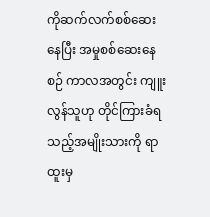ကိုဆက်လက်စစ်ဆေးနေပြီး အမှုစစ်ဆေးနေစဉ် ကာလအတွင်း ကျူးလွန်သူဟု တိုင်ကြားခံရသည့်အမျိုးသားကို ရာထူးမှ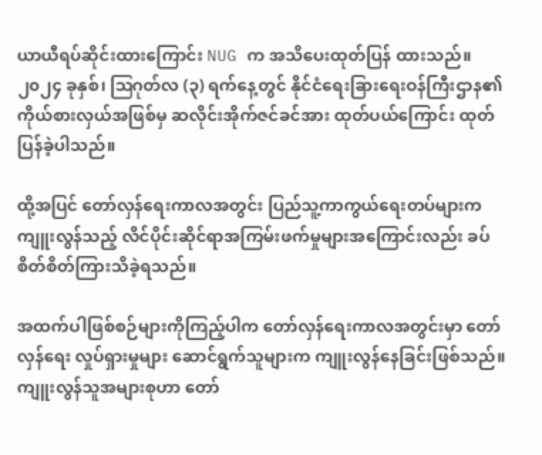ယာယီရပ်ဆိုင်းထားကြောင်း NUG က အသိပေးထုတ်ပြန် ထားသည်။ ၂၀၂၄ ခုနှစ်၊ ဩဂုတ်လ (၃) ရက်နေ့တွင် နိုင်ငံရေးခြားရေးဝန်ကြီးဌာန၏ ကိုယ်စားလှယ်အဖြစ်မှ ဆလိုင်းအိုက်ဇင်ခင်အား ထုတ်ပယ်ကြောင်း ထုတ်ပြန်ခဲ့ပါသည်။

ထို့အပြင် တော်လှန်ရေးကာလအတွင်း ပြည်သူ့ကာကွယ်ရေးတပ်များက ကျူးလွန်သည့် လိင်ပိုင်းဆိုင်ရာအကြမ်းဖက်မှုများအကြောင်းလည်း ခပ်စိတ်စိတ်ကြားသိခဲ့ရသည်။

အထက်ပါဖြစ်စဉ်များကိုကြည့်ပါက တော်လှန်ရေးကာလအတွင်းမှာ တော်လှန်ရေး လှုပ်ရှားမှုများ ဆောင်ရွက်သူများက ကျူးလွန်နေခြင်းဖြစ်သည်။ ကျူးလွန်သူအများစုဟာ တော်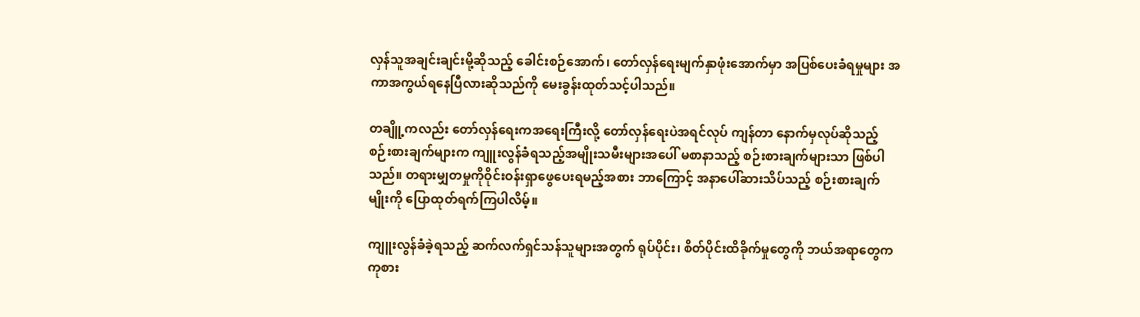လှန်သူအချင်းချင်းမို့ဆိုသည့် ခေါင်းစဉ်အောက်၊ တော်လှန်ရေးမျက်နှာဖုံးအောက်မှာ အပြစ်ပေးခံရမှုများ အကာအကွယ်ရနေပြီလားဆိုသည်ကို မေးခွန်းထုတ်သင့်ပါသည်။

တချိူ့ကလည်း တော်လှန်ရေးကအရေးကြီးလို့ တော်လှန်ရေးပဲအရင်လုပ် ကျန်တာ နောက်မှလုပ်ဆိုသည့်စဉ်းစားချက်များက ကျူးလွန်ခံရသည့်အမျိုးသမီးများအပေါ် မစာနာသည့် စဉ်းစားချက်များသာ ဖြစ်ပါသည်။ တရားမျှတမှုကိုဝိုင်းဝန်းရှာဖွေပေးရမည့်အစား ဘာကြောင့် အနာပေါ်ဆားသိပ်သည့် စဉ်းစားချက်မျိုးကို ပြောထုတ်ရက်ကြပါလိမ့်။

ကျူးလွန်ခံခဲ့ရသည့် ဆက်လက်ရှင်သန်သူများအတွက် ရုပ်ပိုင်း၊ စိတ်ပိုင်းထိခိုက်မှုတွေကို ဘယ်အရာတွေက ကုစား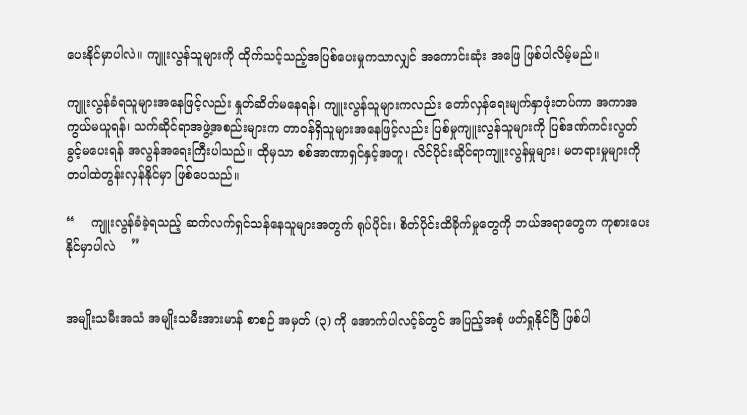ပေးနိုင်မှာပါလဲ။ ကျူးလွန်သူများကို ထိုက်သင့်သည့်အပြစ်ပေးမှုကသာလျှင် အကောင်းဆုံး အဖြေ ဖြစ်ပါလိမ့်မည်။

ကျူးလွန်ခံရသူများအနေဖြင့်လည်း နှုတ်ဆိတ်မနေရန်၊ ကျူးလွန်သူများကလည်း တော်လှန်ရေးမျက်နှာဖုံးတပ်ကာ အကာအကွယ်မယူရန်၊ သက်ဆိုင်ရာအဖွဲ့အစည်းများက တာဝန်ရှိသူများအနေဖြင့်လည်း ပြစ်မှုကျူးလွန်သူများကို ပြစ်ဒဏ်ကင်းလွတ်ခွင့်မပေးရန် အလွန်အရေးကြီးပါသည်။ ထိုမှသာ စစ်အာဏာရှင်နှင့်အတူ၊ လိင်ပိုင်းဆိုင်ရာကျူးလွန်မှုများ၊ မတရားမှုများကို တပါထဲတွန်းလှန်နိုင်မှာ ဖြစ်ပေသည်။

“    ကျူးလွန်ခံခဲ့ရသည့် ဆက်လက်ရှင်သန်နေသူများအတွက် ရုပ်ပိုင်း၊ စိတ်ပိုင်းထိခိုက်မှုတွေကို ဘယ်အရာတွေက ကုစားပေးနိုင်မှာပါလဲ    ”


အမျိုးသမီးအသံ အမျိုးသမီးအားမာန် စာစဉ် အမှတ် (၃) ကို အောက်ပါလင့်ခ်တွင် အပြည့်အစုံ ဖတ်ရှုနိုင်ပြီ ဖြစ်ပါ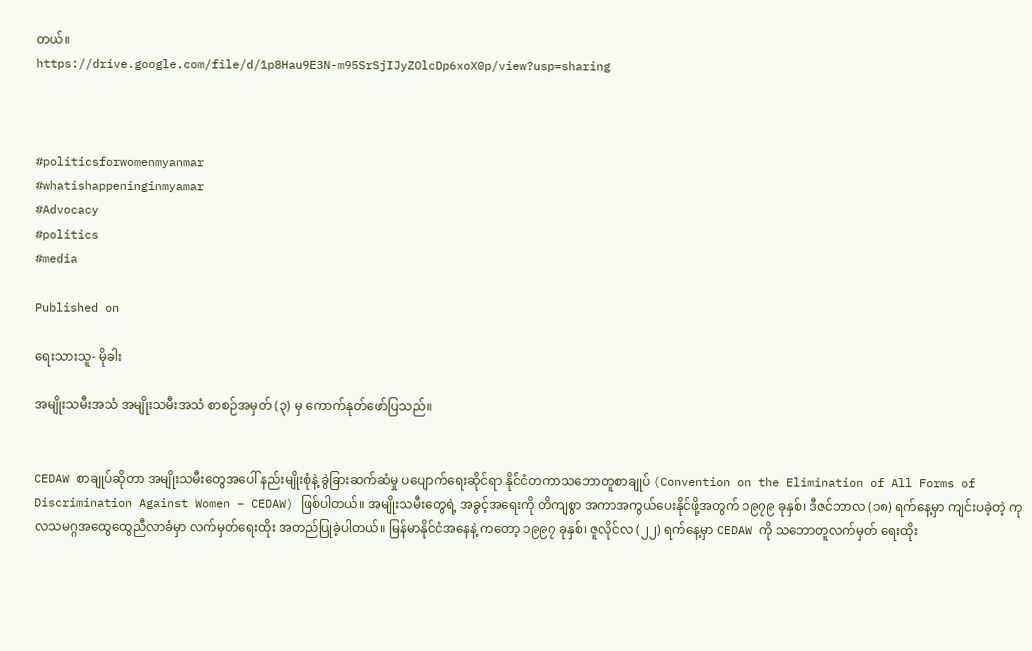တယ်။
https://drive.google.com/file/d/1p8Hau9E3N-m95SrSjIJyZOlcDp6xoX0p/view?usp=sharing



#politicsforwomenmyanmar
#whatishappeninginmyamar
#Advocacy
#politics
#media

Published on

ရေးသားသူ- မိုခါး

အမျိုးသမီးအသံ အမျိုးသမီးအသံ စာစဉ်အမှတ် (၃) မှ ကောက်နုတ်ဖော်ပြသည်။


CEDAW စာချုပ်ဆိုတာ အမျိုးသမီးတွေအပေါ် နည်းမျိုးစုံနဲ့ ခွဲခြားဆက်ဆံမှု ပပျောက်ရေးဆိုင်ရာ နိုင်ငံတကာသဘောတူစာချုပ် (Convention on the Elimination of All Forms of Discrimination Against Women – CEDAW) ဖြစ်ပါတယ်။ အမျိုးသမီးတွေရဲ့ အခွင့်အရေးကို တိကျစွာ အကာအကွယ်ပေးနိုင်ဖို့အတွက် ၁၉၇၉ ခုနှစ်၊ ဒီဇင်ဘာလ (၁၈) ရက်နေ့မှာ ကျင်းပခဲ့တဲ့ ကုလသမဂ္ဂအထွေထွေညီလာခံမှာ လက်မှတ်ရေးထိုး အတည်ပြုခဲ့ပါတယ်။ မြန်မာနိုင်ငံအနေနဲ့ ကတော့ ၁၉၉၇ ခုနှစ်၊ ဇူလိုင်လ (၂၂) ရက်နေ့မှာ CEDAW ကို သဘောတူလက်မှတ် ရေးထိုး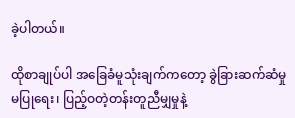ခဲ့ပါတယ်။

ထိုစာချုပ်ပါ အခြေခံမူသုံးချက်ကတော့ ခွဲခြားဆက်ဆံမှုမပြုရေး၊ ပြည့်ဝတဲ့တန်းတူညီမျှမှုနဲ့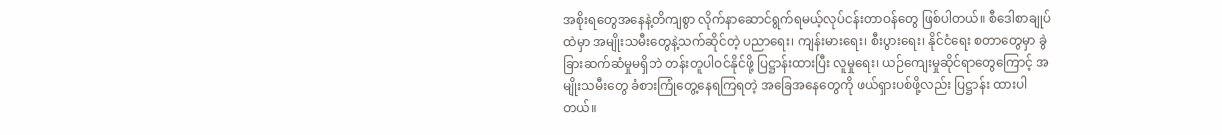အစိုးရတွေအနေနဲ့တိကျစွာ လိုက်နာဆောင်ရွက်ရမယ့်လုပ်ငန်းတာဝန်တွေ ဖြစ်ပါတယ်။ စီဒေါစာချုပ် ထဲမှာ အမျိုးသမီးတွေနဲ့သက်ဆိုင်တဲ့ ပညာရေး၊ ကျန်းမားရေး၊ စီးပွားရေး၊ နိုင်ငံရေး စတာတွေမှာ ခွဲခြားဆက်ဆံမှုမရှိဘဲ တန်းတူပါဝင်နိုင်ဖို့ ပြဋ္ဌာန်းထားပြီး လူမှုရေး၊ ယဉ်ကျေးမှုဆိုင်ရာတွေကြောင့် အမျိုးသမီးတွေ ခံစားကြုံတွေ့နေရကြရတဲ့ အခြေအနေတွေကို ဖယ်ရှားပစ်ဖို့လည်း ပြဋ္ဌာန်း ထားပါတယ်။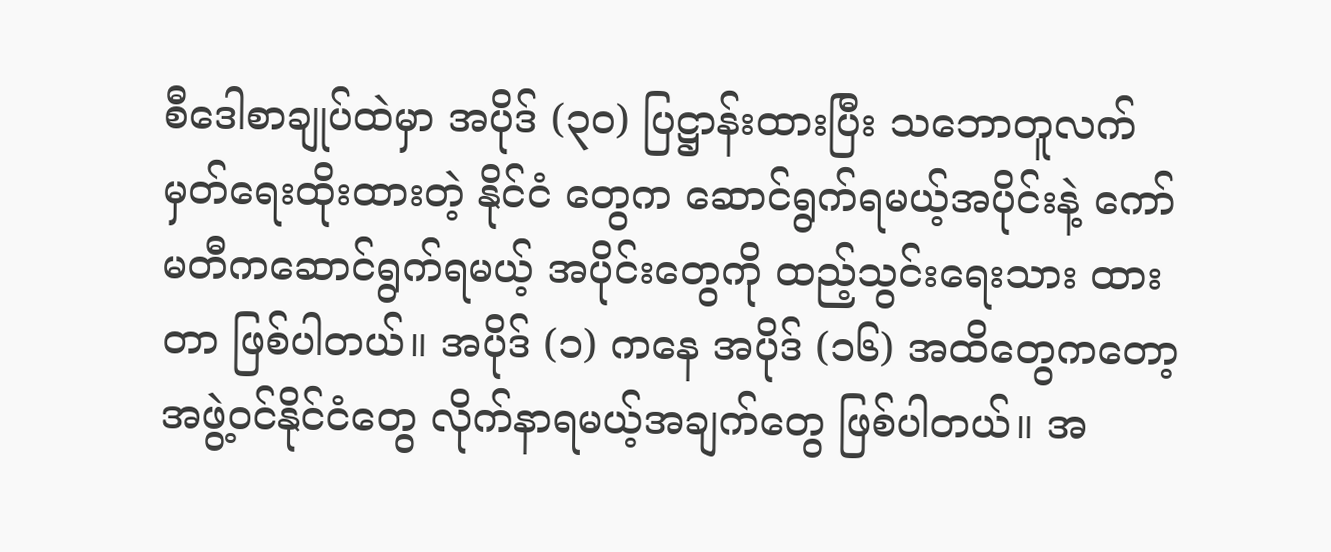စီဒေါစာချုပ်ထဲမှာ အပိုဒ် (၃၀) ပြဋ္ဌာန်းထားပြီး သဘောတူလက်မှတ်ရေးထိုးထားတဲ့ နိုင်ငံ တွေက ဆောင်ရွက်ရမယ့်အပိုင်းနဲ့ ကော်မတီကဆောင်ရွက်ရမယ့် အပိုင်းတွေကို ထည့်သွင်းရေးသား ထားတာ ဖြစ်ပါတယ်။ အပိုဒ် (၁) ကနေ အပိုဒ် (၁၆) အထိတွေကတော့ အဖွဲ့ဝင်နိုင်ငံတွေ လိုက်နာရမယ့်အချက်တွေ ဖြစ်ပါတယ်။ အ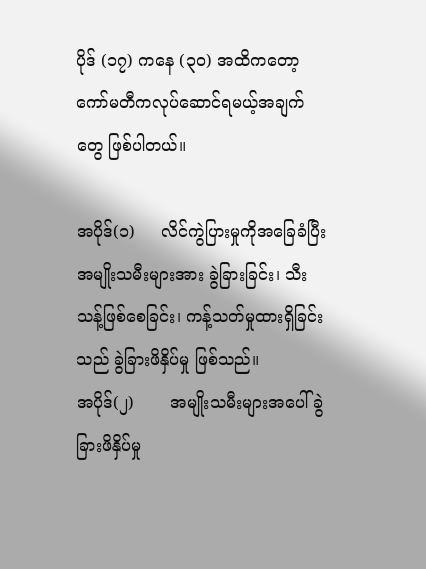ပိုဒ် (၁၇) ကနေ (၃၀) အထိကတော့ ကော်မတီကလုပ်ဆောင်ရမယ့်အချက်တွေ ဖြစ်ပါတယ်။

အပိုဒ်(၁)     လိင်ကွဲပြားမှုကိုအခြေခံပြီး အမျိုးသမီးများအား ခွဲခြားခြင်း၊ သီးသန့်ဖြစ်စေခြင်း၊ ကန့်သတ်မှုထားရှိခြင်းသည် ခွဲခြားဖိနှိပ်မှု ဖြစ်သည်။
အပိုဒ်(၂)       အမျိုးသမီးများအပေါ် ခွဲခြားဖိနှိပ်မှု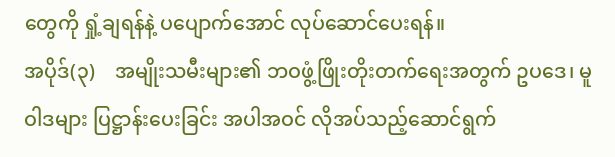တွေကို ရှုံ့ချရန်နဲ့ ပပျောက်အောင် လုပ်ဆောင်ပေးရန်။
အပိုဒ်(၃)    အမျိုးသမီးများ၏ ဘဝဖွံ့ဖြိုးတိုးတက်ရေးအတွက် ဥပဒေ၊ မူဝါဒများ ပြဋ္ဌာန်းပေးခြင်း အပါအဝင် လိုအပ်သည့်ဆောင်ရွက်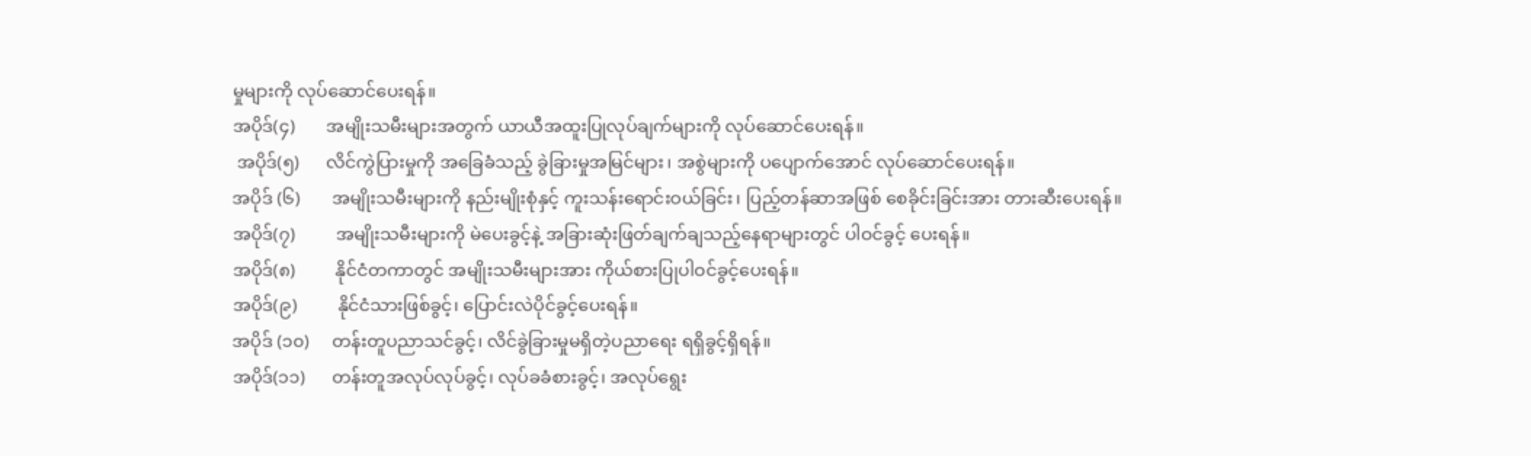မှုများကို လုပ်ဆောင်ပေးရန်။
အပိုဒ်(၄)       အမျိုးသမီးများအတွက် ယာယီအထူးပြုလုပ်ချက်များကို လုပ်ဆောင်ပေးရန်။
 အပိုဒ်(၅)      လိင်ကွဲပြားမှုကို အခြေခံသည့် ခွဲခြားမှုအမြင်များ၊ အစွဲများကို ပပျောက်အောင် လုပ်ဆောင်ပေးရန်။
အပိုဒ် (၆)       အမျိုးသမီးများကို နည်းမျိုးစုံနှင့် ကူးသန်းရောင်းဝယ်ခြင်း၊ ပြည့်တန်ဆာအဖြစ် စေခိုင်းခြင်းအား တားဆီးပေးရန်။
အပိုဒ်(၇)         အမျိုးသမီးများကို မဲပေးခွင့်နဲ့ အခြားဆုံးဖြတ်ချက်ချသည့်နေရာများတွင် ပါဝင်ခွင့် ပေးရန်။
အပိုဒ်(၈)         နိုင်ငံတကာတွင် အမျိုးသမီးများအား ကိုယ်စားပြုပါဝင်ခွင့်ပေးရန်။
အပိုဒ်(၉)         နိုင်ငံသားဖြစ်ခွင့်၊ ပြောင်းလဲပိုင်ခွင့်ပေးရန်။
အပိုဒ် (၁၀)     တန်းတူပညာသင်ခွင့်၊ လိင်ခွဲခြားမှုမရှိတဲ့ပညာရေး ရရှိခွင့်ရှိရန်။
အပိုဒ်(၁၁)      တန်းတူအလုပ်လုပ်ခွင့်၊ လုပ်ခခံစားခွင့်၊ အလုပ်ရွေး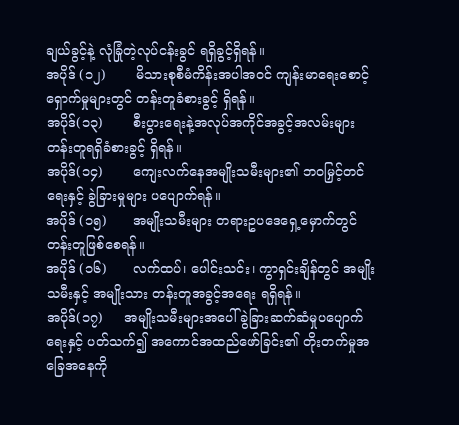ချယ်ခွင့်နဲ့ လုံခြုံတဲ့လုပ်ငန်းခွင် ရရှိခွင့်ရှိရန်။
အပိုဒ် (၁၂)       မိသားစုစီမံကိန်းအပါအဝင် ကျန်းမာရေးစောင့်ရှောက်မှုများတွင် တန်းတူခံစားခွင့် ရှိရန်။
အပိုဒ်(၁၃)       စီးပွားရေးနဲ့အလုပ်အကိုင်အခွင့်အလမ်းများ တန်းတူရရှိခံစားခွင့် ရှိရန်။
အပိုဒ်(၁၄)       ကျေးလက်နေအမျိုးသမီးများ၏ ဘဝမြှင့်တင်ရေးနှင့် ခွဲခြားမှုများ ပပျောက်ရန်။
အပိုဒ် (၁၅)      အမျိုးသမီးများ တရားဥပဒေရှေ့မှောက်တွင် တန်းတူဖြစ်စေရန်။
အပိုဒ် (၁၆)      လက်ထပ်၊ ပေါင်းသင်း၊ ကွာရှင်းချိန်တွင် အမျိုးသမီးနှင့် အမျိုးသား တန်းတူအခွင့်အရေး ရရှိရန်။
အပိုဒ်(၁၇)     အမျိုးသမီးများအပေါ် ခွဲခြားဆက်ဆံမှုပပျောက်ရေးနှင့် ပတ်သက်၍ အကောင်အထည်ဖော်ခြင်း၏ တိုးတက်မှုအခြေအနေကို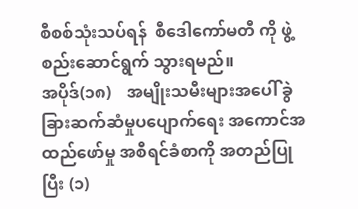စီစစ်သုံးသပ်ရန်  စီဒေါကော်မတီ ကို ဖွဲ့စည်းဆောင်ရွက် သွားရမည်။
အပိုဒ်(၁၈)    အမျိုးသမီးများအပေါ် ခွဲခြားဆက်ဆံမှုပပျောက်ရေး အကောင်အထည်ဖော်မှု အစီရင်ခံစာကို အတည်ပြုပြီး (၁)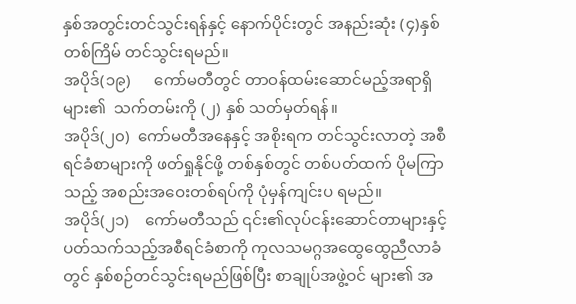နှစ်အတွင်းတင်သွင်းရန်နှင့် နောက်ပိုင်းတွင် အနည်းဆုံး (၄)နှစ် တစ်ကြိမ် တင်သွင်းရမည်။
အပိုဒ်(၁၉)      ကော်မတီတွင် တာဝန်ထမ်းဆောင်မည့်အရာရှိများ၏  သက်တမ်းကို (၂) နှစ် သတ်မှတ်ရန်။
အပိုဒ်(၂၀)  ကော်မတီအနေနှင့် အစိုးရက တင်သွင်းလာတဲ့ အစီရင်ခံစာများကို ဖတ်ရှုနိုင်ဖို့ တစ်နှစ်တွင် တစ်ပတ်ထက် ပိုမကြာသည့် အစည်းအဝေးတစ်ရပ်ကို ပုံမှန်ကျင်းပ ရမည်။
အပိုဒ်(၂၁)    ကော်မတီသည် ၎င်း၏လုပ်ငန်းဆောင်တာများနှင့် ပတ်သက်သည့်အစီရင်ခံစာကို ကုလသမဂ္ဂအထွေထွေညီလာခံတွင် နှစ်စဉ်တင်သွင်းရမည်ဖြစ်ပြီး စာချုပ်အဖွဲ့ဝင် များ၏ အ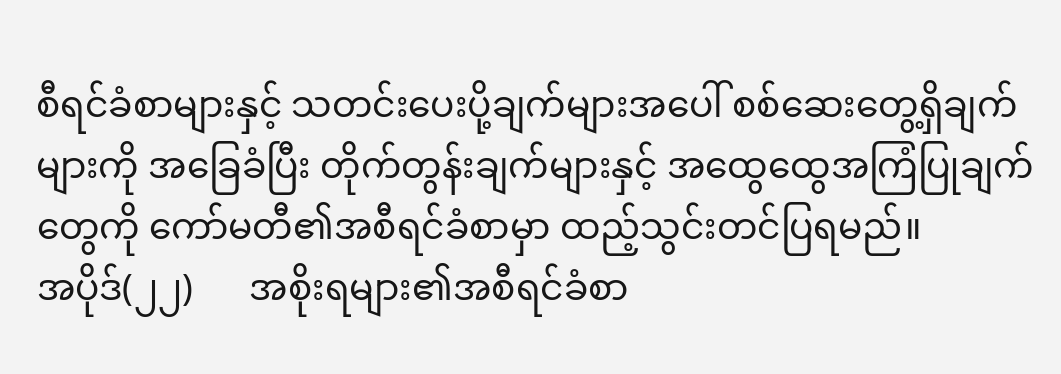စီရင်ခံစာများနှင့် သတင်းပေးပို့ချက်များအပေါ် စစ်ဆေးတွေ့ရှိချက် များကို အခြေခံပြီး တိုက်တွန်းချက်များနှင့် အထွေထွေအကြံပြုချက်တွေကို ကော်မတီ၏အစီရင်ခံစာမှာ ထည့်သွင်းတင်ပြရမည်။
အပိုဒ်(၂၂)      အစိုးရများ၏အစီရင်ခံစာ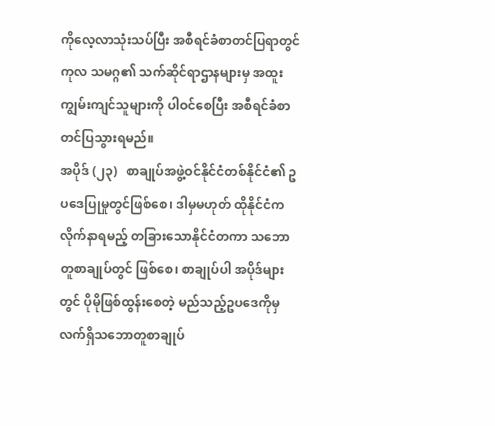ကိုလေ့လာသုံးသပ်ပြီး အစီရင်ခံစာတင်ပြရာတွင် ကုလ သမဂ္ဂ၏ သက်ဆိုင်ရာဌာနများမှ အထူးကျွမ်းကျင်သူများကို ပါဝင်စေပြီး အစီရင်ခံစာ တင်ပြသွားရမည်။
အပိုဒ် (၂၃)   စာချုပ်အဖွဲ့ဝင်နိုင်ငံတစ်နိုင်ငံ၏ ဥပဒေပြုမှုတွင်ဖြစ်စေ၊ ဒါမှမဟုတ် ထိုနိုင်ငံက လိုက်နာရမည့် တခြားသောနိုင်ငံတကာ သဘောတူစာချုပ်တွင် ဖြစ်စေ၊ စာချုပ်ပါ အပိုဒ်များတွင် ပိုမိုဖြစ်ထွန်းစေတဲ့ မည်သည့်ဥပဒေကိုမှ လက်ရှိသဘောတူစာချုပ်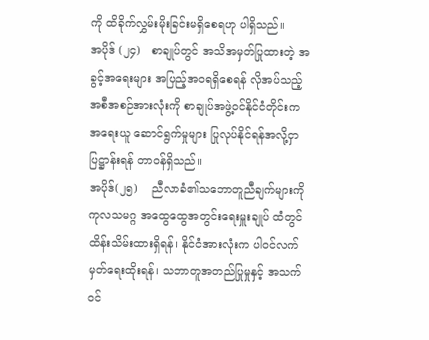ကို ထိခိုက်လွှမ်းမိုးခြင်းမရှိစေရဟု ပါရှိသည်။
အပိုဒ် (၂၄)   စာချုပ်တွင် အသိအမှတ်ပြုထားတဲ့ အခွင့်အရေးများ အပြည့်အဝရရှိစေရန် လိုအပ်သည့်အစီအစဉ်အားလုံးကို စာချုပ်အဖွဲ့ဝင်နိုင်ငံတိုင်းက  အရေးယူ ဆောင်ရွက်မှုများ ပြုလုပ်နိုင်ရန်အလို့ငှာ ပြဋ္ဌာန်းရန် တာဝန်ရှိသည်။
အပိုဒ်(၂၅)    ညီလာခံ၏သဘောတူညီချက်များကို ကုလသမဂ္ဂ အထွေထွေအတွင်းရေးမှူးချုပ် ထံတွင် ထိန်းသိမ်းထားရှိရန်၊ နိုင်ငံအားလုံးက ပါဝင်လက်မှတ်ရေးထိုးရန်၊ သဘာတူအတည်ပြုမှုနှင့် အသက်ဝင်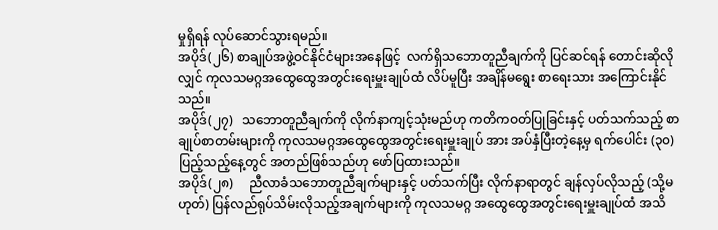မှုရှိရန် လုပ်ဆောင်သွားရမည်။
အပိုဒ်(၂၆) စာချုပ်အဖွဲ့ဝင်နိုင်ငံများအနေဖြင့်  လက်ရှိသ‌ဘောတူညီချက်ကို ပြင်ဆင်ရန် တောင်းဆိုလိုလျှင် ကုလသမဂ္ဂအထွေထွေအတွင်းရေးမှူးချုပ်ထံ လိပ်မူပြီး အချိန်မရွေး စာရေးသား အကြောင်းနိုင်သည်။
အပိုဒ်(၂၇)   သဘောတူညီချက်ကို လိုက်နာကျင့်သုံးမည်ဟု ကတိကဝတ်ပြုခြင်းနှင့် ပတ်သက်သည့် စာချုပ်စာတမ်းများကို ကုလသမဂ္ဂအထွေထွေအတွင်းရေးမှူးချုပ် အား အပ်နှံပြီးတဲ့နေ့မှ ရက်ပေါင်း (၃၀) ပြည့်သည့်နေ့တွင် အတည်ဖြစ်သည်ဟု ဖော်ပြထားသည်။
အပိုဒ်(၂၈)     ညီလာခံသဘောတူညီချက်များနှင့် ပတ်သက်ပြီး လိုက်နာရာတွင် ချန်လှပ်လိုသည့် (သို့မဟုတ်) ပြန်လည်ရုပ်သိမ်းလိုသည့်အချက်များကို ကုလသမဂ္ဂ အထွေထွေအတွင်းရေးမှူးချုပ်ထံ အသိ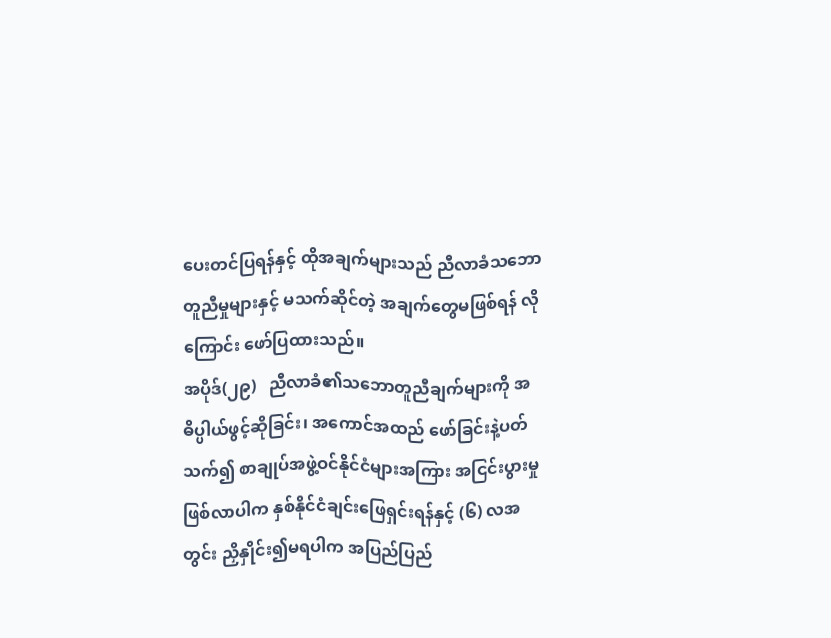ပေးတင်ပြရန်နှင့် ထိုအချက်များသည် ညီလာခံသဘောတူညီမှုများနှင့် မသက်ဆိုင်တဲ့ အချက်တွေမဖြစ်ရန် လိုကြောင်း ဖော်ပြထားသည်။
အပိုဒ်(၂၉)   ညီလာခံ၏သဘောတူညီချက်များကို အဓိပ္ပါယ်ဖွင့်ဆိုခြင်း၊ အကောင်အထည် ဖော်ခြင်းနဲ့ပတ်သက်၍ စာချုပ်အဖွဲ့ဝင်နိုင်ငံများအကြား အငြင်းပွားမှုဖြစ်လာပါက နှစ်နိုင်ငံချင်းဖြေရှင်းရန်နှင့် (၆) လအတွင်း ညှိနှိုင်း၍မရပါက အပြည်ပြည်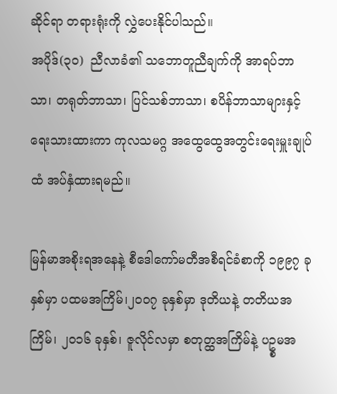ဆိုင်ရာ တရားရုံးကို လွှဲပေးနိုင်ပါသည်။
အပိုဒ်(၃၀)  ညီလာခံ၏ သဘောတူညီချက်ကို အာရပ်ဘာသာ၊ တရုတ်ဘာသာ၊ ပြင်သစ်ဘာသာ၊ စပိန်ဘာသာများနှင့် ရေးသားထားကာ ကုလသမဂ္ဂ အထွေထွေအတွင်းရေးမှူးချုပ်ထံ အပ်နှံထားရမည်။

မြန်မာအစိုးရအနေနဲ့ စီဒေါကော်မတီအစီရင်ခံစာကို ၁၉၉၇ ခုနှစ်မှာ ပထမအကြိမ်၊၂၀၀၇ ခုနှစ်မှာ ဒုတိယနဲ့ တတိယအကြိမ်၊ ၂၀၁၆ ခုနှစ်၊ ဇူလိုင်လမှာ စတုတ္ထအကြိမ်နဲ့ ပဥ္စမအ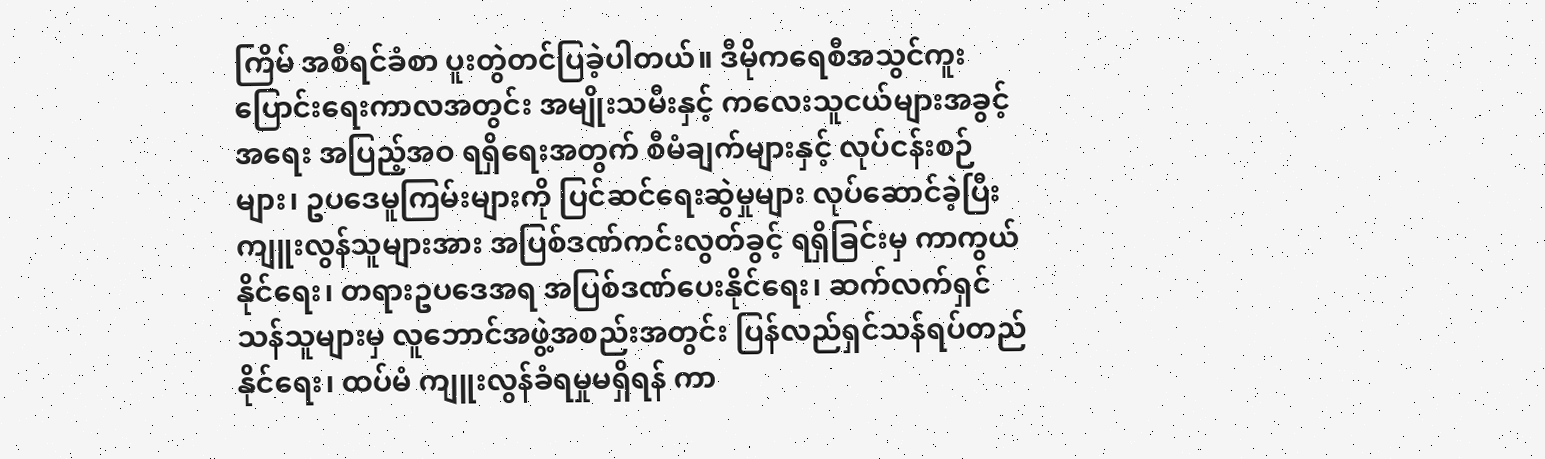ကြိမ် အစီရင်ခံစာ ပူးတွဲတင်ပြခဲ့ပါတယ်။ ဒီမိုကရေစီအသွင်ကူးပြောင်းရေးကာလအတွင်း အမျိုးသမီးနှင့် ကလေးသူငယ်များအခွင့်အရေး အပြည့်အဝ ရရှိရေးအတွက် စီမံချက်များနှင့် လုပ်ငန်းစဉ်များ၊ ဥပဒေမူကြမ်းများကို ပြင်ဆင်ရေးဆွဲမှုများ လုပ်ဆောင်ခဲ့ပြီး ကျူးလွန်သူများအား အပြစ်ဒဏ်ကင်းလွတ်ခွင့် ရရှိခြင်းမှ ကာကွယ်နိုင်ရေး၊ တရားဥပဒေအရ အပြစ်ဒဏ်ပေးနိုင်ရေး၊ ဆက်လက်ရှင်သန်သူများမှ လူဘောင်အဖွဲ့အစည်းအတွင်း ပြန်လည်ရှင်သန်ရပ်တည်နိုင်ရေး၊ ထပ်မံ ကျူးလွန်ခံရမှုမရှိရန် ကာ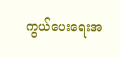ကွယ်ပေးရေးအ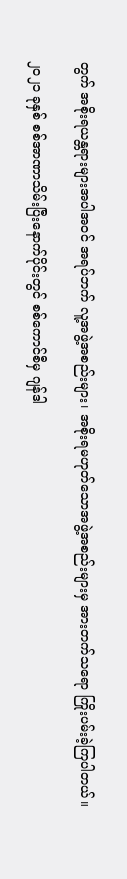တွက် အစိုးရယန္တရားများအပါအဝင် အရပ်ဘက် လူ့အဖွဲ့အစည်းများ၊ အစိုးရမဟုတ်သောအဖွဲ့အစည်းများမှ အားတက်သရော ကြိုးပမ်းခဲ့ကြပါတယ်။

၂၀၂၁ ခုနှစ် စစ်အာဏာသိမ်းပြီးနောက်ပိုင်းတွင် စစ်ကောင်စီမှ ဂျန်ဒါ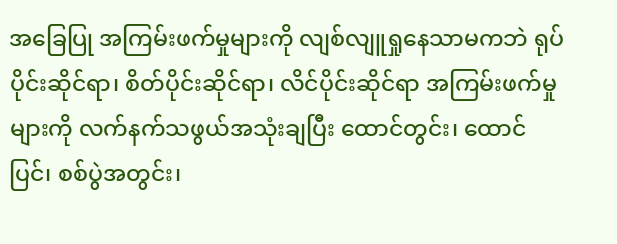အခြေပြု အကြမ်းဖက်မှုများကို လျစ်လျူရှုနေသာမကဘဲ ရုပ်ပိုင်းဆိုင်ရာ၊ စိတ်ပိုင်းဆိုင်ရာ၊ လိင်ပိုင်းဆိုင်ရာ အကြမ်းဖက်မှုများကို လက်နက်သဖွယ်အသုံးချပြီး ထောင်တွင်း၊ ထောင်ပြင်၊ စစ်ပွဲအတွင်း၊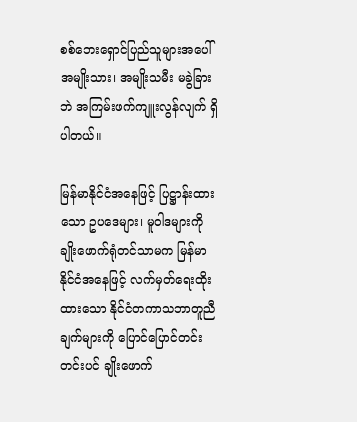စစ်ဘေးရှောင်ပြည်သူများအပေါ် အမျိုးသား၊ အမျိုးသမီး မခွဲခြားဘဲ အကြမ်းဖက်ကျူးလွန်လျက် ရှိပါတယ်။

မြန်မာနိုင်ငံအနေဖြင့် ပြဋ္ဌာန်းထားသော ဥပဒေများ၊ မူဝါဒများကို ချိုးဖောက်ရုံတင်သာမက မြန်မာနိုင်ငံအနေဖြင့် လက်မှတ်ရေးထိုးထားသော နိုင်ငံတကာသဘာတူညီချက်များကို ပြောင်ပြောင်တင်းတင်းပင် ချိုးဖောက်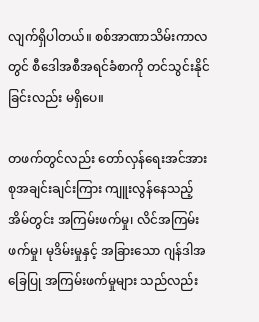လျက်ရှိပါတယ်။ စစ်အာဏာသိမ်းကာလတွင် စီဒေါအစီအရင်ခံစာကို တင်သွင်းနိုင်ခြင်းလည်း မရှိပေ။

တဖက်တွင်လည်း တော်လှန်ရေးအင်အားစုအချင်းချင်းကြား ကျူးလွန်နေသည့် အိမ်တွင်း အကြမ်းဖက်မှု၊ လိင်အကြမ်းဖက်မှု၊ မုဒိမ်းမှုနှင့် အခြားသော ဂျန်ဒါအခြေပြု အကြမ်းဖက်မှုများ သည်လည်း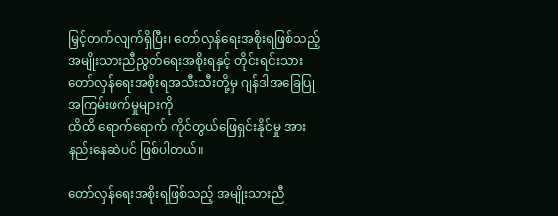မြှင့်တက်လျက်ရှိပြီး၊ တော်လှန်ရေးအစိုးရဖြစ်သည့် အမျိုးသားညီညွတ်ရေးအစိုးရနှင့် တိုင်းရင်းသားတော်လှန်ရေးအစိုးရအသီးသီးတို့မှ ဂျန်ဒါအခြေပြုအကြမ်းဖက်မှုများကို
ထိထိ ရောက်ရောက် ကိုင်တွယ်ဖြေရှင်းနိုင်မှု အားနည်းနေဆဲပင် ဖြစ်ပါတယ်။

တော်လှန်ရေးအစိုးရဖြစ်သည့် အမျိုးသားညီ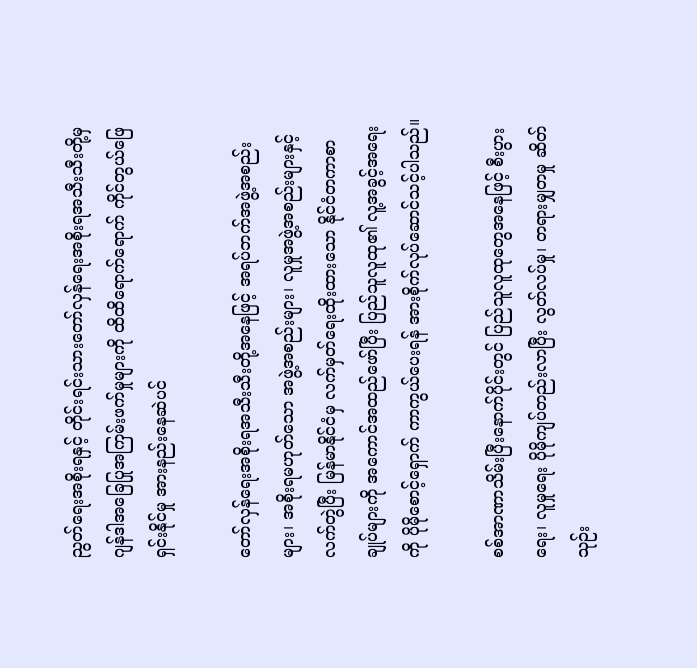ညွတ်ရေးအစိုးရနှင့် တိုင်းရင်းသားတော်လှန်ရေးအစိုးရအသီးသီးတို့မှ ဂျန်ဒါအခြေပြုအကြမ်းဖက်မှုများကို ထိထိရောက်ရောက် ကိုင်တွယ်ဖြေရှင်းနိုင်မှု အားနည်းနေဆဲပင်

တော်လှန်ရေးအစိုးရအသီးသီးတို့အနေဖြင့် အရပ်ဘက်အဖွဲ့အစည်းများ၊ အစိုးရမဟုတ်သော အဖွဲ့အစည်းများ၊ လူမှုအဖွဲ့အစည်းများနှင့် လက်တွဲပြီး မြန်မာနိုင်ငံမှ လက်မှတ်ရေးထိုးထားသော နိုင်ငံတကာစာချုပ်များကို အကောင်အထည်ဖော်ပြီး ပြည်သူလူထု၏ လူ့အခွင့်အရေးကို ပိုမိုစောင့်ရှောက် ကာကွယ်ပေးရန် အားစိုက်လုပ်ဆောင်သင့်ပါသည်။

စစ်အာဏာသိမ်းပြီးနောက်ပိုင်းတွင် ပြည်သူလူထုတွေအနေဖြင့် စီးပွားရေး၊ လူမှုရေး ပိုမိုကျပ်တည်းလာပြီး လွတ်လပ်မှု၊ တရားမျှတမှု ဆိတ်သုဉ်း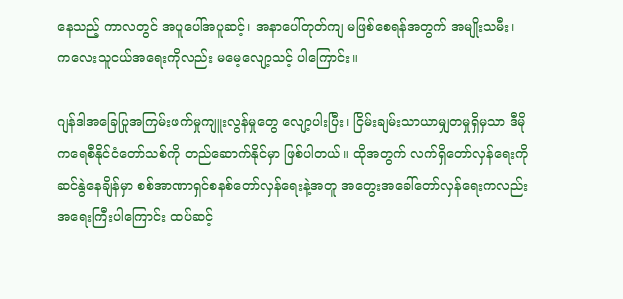နေသည့် ကာလတွင် အပူပေါ်အပူဆင့်၊ အနာပေါ်တုတ်ကျ မဖြစ်စေရန်အတွက် အမျိုးသမီး၊ ကလေးသူငယ်အရေးကိုလည်း မမေ့လျော့သင့် ပါကြောင်း။

ဂျန်ဒါအခြေပြုအကြမ်းဖက်မှုကျူးလွန်မှုတွေ လျော့ပါးပြီး၊ ငြိမ်းချမ်းသာယာမျှတမှုရှိမှသာ ဒီမိုကရေစီနိုင်ငံတော်သစ်ကို‌ တည်ဆောက်နိုင်မှာ ဖြစ်ပါတယ်။ ထိုအတွက် လက်ရှိတော်လှန်ရေးကို ဆင်နွဲနေချိန်မှာ စစ်အာဏာရှင်စနစ်တော်လှန်ရေးနဲ့အတူ အတွေးအခေါ်တော်လှန်ရေးကလည်း အရေးကြီးပါကြောင်း ထပ်ဆင့်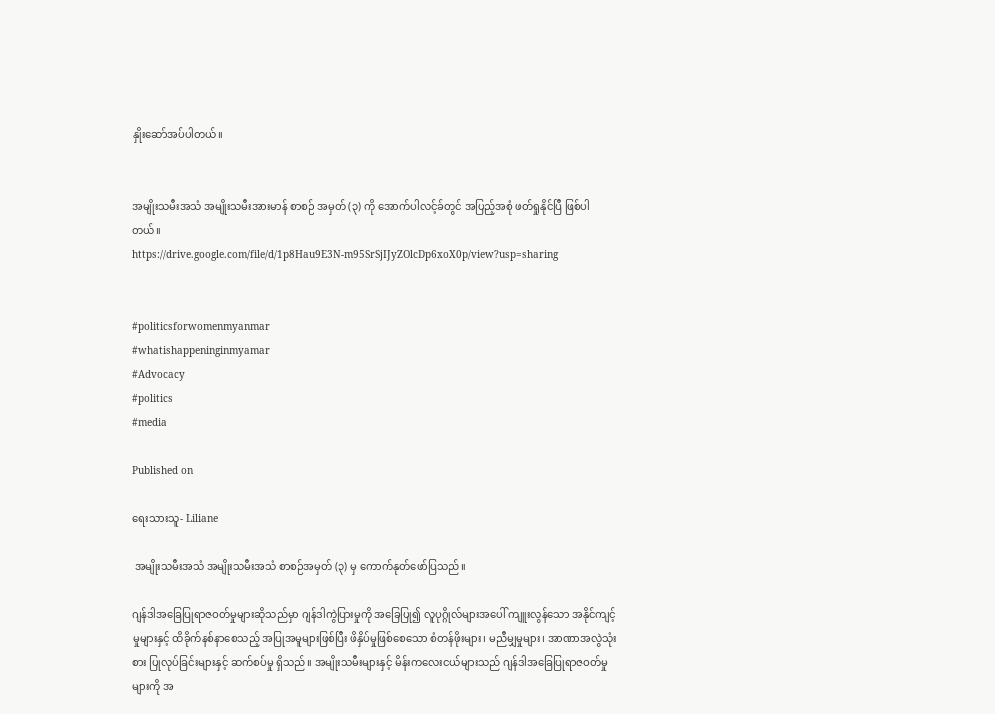နှိုးဆော်အပ်ပါတယ်။


အမျိုးသမီးအသံ အမျိုးသမီးအားမာန် စာစဉ် အမှတ် (၃) ကို အောက်ပါလင့်ခ်တွင် အပြည့်အစုံ ဖတ်ရှုနိုင်ပြီ ဖြစ်ပါတယ်။
https://drive.google.com/file/d/1p8Hau9E3N-m95SrSjIJyZOlcDp6xoX0p/view?usp=sharing


#politicsforwomenmyanmar
#whatishappeninginmyamar
#Advocacy
#politics
#media

Published on

ရေးသားသူ- Liliane

 အမျိုးသမီးအသံ အမျိုးသမီးအသံ စာစဉ်အမှတ် (၃) မှ ကောက်နုတ်ဖော်ပြသည်။

ဂျန်ဒါအခြေပြုရာဇဝတ်မှုများဆိုသည်မှာ ဂျန်ဒါကွဲပြားမှုကို အခြေပြု၍ လူပုဂ္ဂိုလ်များအပေါ် ကျူးလွန်သော အနိုင်ကျင့်မှုများနှင့် ထိခိုက်နစ်နာစေသည့် အပြုအမူများဖြစ်ပြီး ဖိနှိပ်မှုဖြစ်စေသော စံတန်ဖိုးများ၊ မညီမျှမှုများ၊ အာဏာအလွဲသုံးစား ပြုလုပ်ခြင်းများနှင့် ဆက်စပ်မှု ရှိသည်။ အမျိုးသမီးများနှင့် မိန်းကလေးငယ်များသည် ဂျန်ဒါအခြေပြုရာဇဝတ်မှုများကို အ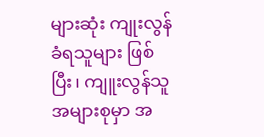များဆုံး ကျုးလွန်ခံရသူများ ဖြစ်ပြီး၊ ကျူးလွန်သူအများစုမှာ အ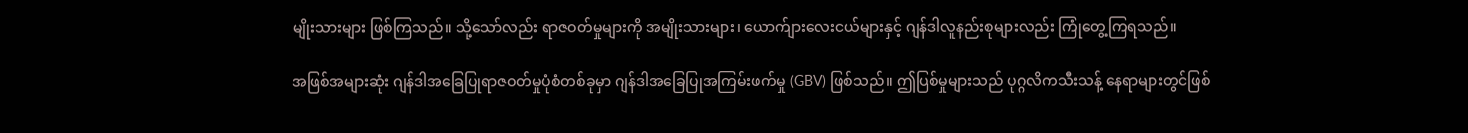မျိုးသားများ ဖြစ်ကြသည်။ သို့သော်လည်း ရာဇဝတ်မှုများကို အမျိုးသားများ၊ ယောက်ျားလေးငယ်များနှင့် ဂျန်ဒါလူနည်းစုများလည်း ကြုံတွေ့ကြရသည်။

အဖြစ်အများဆုံး ဂျန်ဒါအခြေပြုရာဇဝတ်မှုပုံစံတစ်ခုမှာ ဂျန်ဒါအခြေပြုအကြမ်းဖက်မှု (GBV) ဖြစ်သည်။ ဤပြစ်မှုများသည် ပုဂ္ဂလိကသီးသန့် နေရာများတွင်ဖြစ်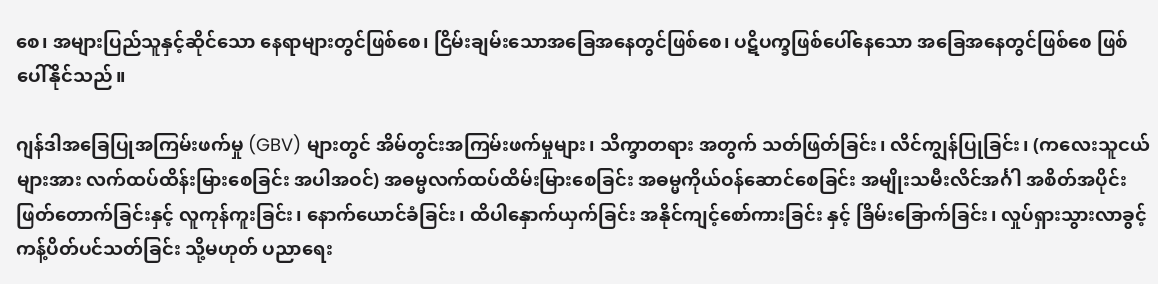စေ၊ အများပြည်သူနှင့်ဆိုင်သော နေရာများတွင်ဖြစ်စေ၊ ငြိမ်းချမ်းသောအခြေအနေတွင်ဖြစ်စေ၊ ပဋိပက္ခဖြစ်ပေါ်နေသော အခြေအနေတွင်ဖြစ်စေ ဖြစ်ပေါ်နိုင်သည်။

ဂျန်ဒါအခြေပြုအကြမ်းဖက်မှု (GBV) များတွင် အိမ်တွင်းအကြမ်းဖက်မှုများ၊ သိက္ခာတရား အတွက် သတ်ဖြတ်ခြင်း၊ လိင်ကျွန်ပြုခြင်း၊ (ကလေးသူငယ်များအား လက်ထပ်ထိန်းမြားစေခြင်း အပါအဝင်) အဓမ္မလက်ထပ်ထိမ်းမြားစေခြင်း အဓမ္မကိုယ်ဝန်ဆောင်စေခြင်း အမျိုးသမီးလိင်အင်္ဂါ အစိတ်အပိုင်း ဖြတ်တောက်ခြင်းနှင့် လူကုန်ကူးခြင်း၊ နောက်ယောင်ခံခြင်း၊ ထိပါနှောက်ယှက်ခြင်း အနိုင်ကျင့်စော်ကားခြင်း နှင့် ခြိမ်းခြောက်ခြင်း၊ လှုပ်ရှားသွားလာခွင့် ကန့်ပိတ်ပင်သတ်ခြင်း သို့မဟုတ် ပညာရေး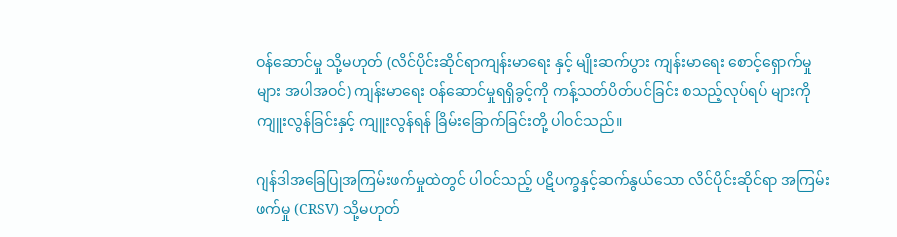ဝန်ဆောင်မှု သို့မဟုတ် (လိင်ပိုင်းဆိုင်ရာကျန်းမာရေး နှင့် မျိုးဆက်ပွား ကျန်းမာရေး စောင့်ရှောက်မှုများ အပါအဝင်) ကျန်းမာရေး ဝန်ဆောင်မှုရရှိခွင့်ကို ကန့်သတ်ပိတ်ပင်ခြင်း စသည့်လုပ်ရပ် များကို ကျူးလွန်ခြင်းနှင့် ကျူးလွန်ရန် ခြိမ်းခြောက်ခြင်းတို့ ပါဝင်သည်။

ဂျန်ဒါအခြေပြုအကြမ်းဖက်မှုထဲတွင် ပါဝင်သည့် ပဋိပက္ခနှင့်ဆက်နွယ်သော လိင်ပိုင်းဆိုင်ရာ အကြမ်းဖက်မှု (CRSV) သို့မဟုတ်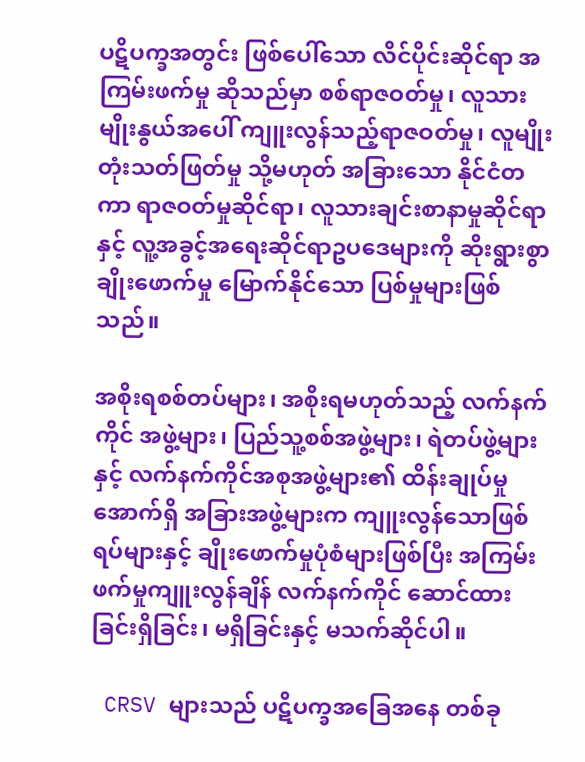ပဋိပက္ခအတွင်း ဖြစ်ပေါ်သော လိင်ပိုင်းဆိုင်ရာ အကြမ်းဖက်မှု ဆိုသည်မှာ စစ်ရာဇဝတ်မှု၊ လူသားမျိုးနွယ်အပေါ် ကျူးလွန်သည့်ရာဇဝတ်မှု၊ လူမျိုးတုံးသတ်ဖြတ်မှု သို့မဟုတ် အခြားသော နိုင်ငံတကာ ရာဇဝတ်မှုဆိုင်ရာ၊ လူသားချင်းစာနာမှုဆိုင်ရာနှင့် လူ့အခွင့်အရေးဆိုင်ရာဥပဒေများကို ဆိုးရွားစွာ ချိုးဖောက်မှု မြောက်နိုင်သော ပြစ်မှုများဖြစ်သည်။

အစိုးရစစ်တပ်များ၊ အစိုးရမဟုတ်သည့် လက်နက်ကိုင် အဖွဲ့များ၊ ပြည်သူ့စစ်အဖွဲ့များ၊ ရဲတပ်ဖွဲ့များနှင့် လက်နက်ကိုင်အစုအဖွဲ့များ၏ ထိန်းချုပ်မှုအောက်ရှိ အခြားအဖွဲ့များက ကျူးလွန်သောဖြစ်ရပ်များနှင့် ချိုးဖောက်မှုပုံစံများဖြစ်ပြီး အကြမ်းဖက်မှုကျူးလွန်ချိန် လက်နက်ကိုင် ဆောင်ထားခြင်းရှိခြင်း၊ မရှိခြင်းနှင့် မသက်ဆိုင်ပါ။

 CRSV များသည် ပဋိပက္ခအခြေအနေ တစ်ခု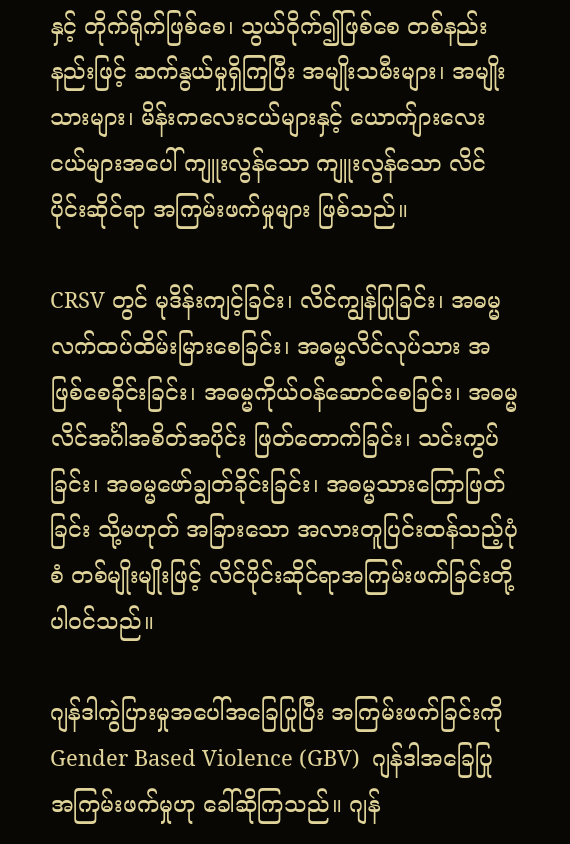နှင့် တိုက်ရိုက်ဖြစ်စေ၊ သွယ်ဝိုက်၍ဖြစ်စေ တစ်နည်းနည်းဖြင့် ဆက်နွယ်မှုရှိကြပြီး အမျိုးသမီးများ၊ အမျိုးသားများ၊ မိန်းကလေးငယ်များနှင့် ယောက်ျားလေးငယ်များအပေါ် ကျူးလွန်သော ကျူးလွန်သော လိင်ပိုင်းဆိုင်ရာ အကြမ်းဖက်မှုများ ဖြစ်သည်။

CRSV တွင် မုဒိန်းကျင့်ခြင်း၊ လိင်ကျွန်ပြုခြင်း၊ အဓမ္မ လက်ထပ်ထိမ်းမြားစေခြင်း၊ အဓမ္မလိင်လုပ်သား အဖြစ်စေခိုင်းခြင်း၊ အဓမ္မကိုယ်ဝန်ဆောင်စေခြင်း၊ အဓမ္မလိင်အင်္ဂါအစိတ်အပိုင်း ဖြတ်တောက်ခြင်း၊ သင်းကွပ်ခြင်း၊ အဓမ္မဖော်ချွတ်ခိုင်းခြင်း၊ အဓမ္မသားကြောဖြတ်ခြင်း သို့မဟုတ် အခြားသော အလားတူပြင်းထန်သည့်ပုံစံ တစ်မျိုးမျိုးဖြင့် လိင်ပိုင်းဆိုင်ရာအကြမ်းဖက်ခြင်းတို့ ပါဝင်သည်။

ဂျန်ဒါကွဲပြားမှုအပေါ်အခြေပြုပြီး အကြမ်းဖက်ခြင်းကို Gender Based Violence (GBV)  ဂျန်ဒါအခြေပြုအကြမ်းဖက်မှုဟု ခေါ်ဆိုကြသည်။ ဂျန်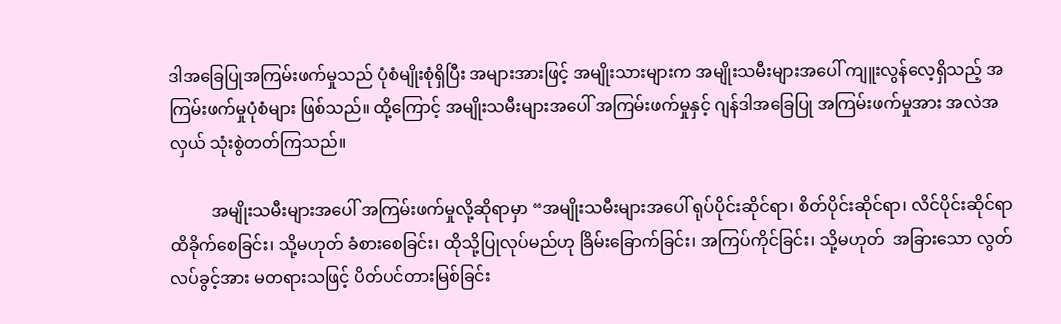ဒါအခြေပြုအကြမ်းဖက်မှုသည် ပုံစံမျိုးစုံရှိပြီး အများအားဖြင့် အမျိုးသားများက အမျိုးသမီးများအပေါ် ကျူးလွန်လေ့ရှိသည့် အကြမ်းဖက်မှုပုံစံများ ဖြစ်သည်။ ထို့ကြောင့် အမျိုးသမီးများအပေါ် အကြမ်းဖက်မှုနှင့် ဂျန်ဒါအခြေပြု အကြမ်းဖက်မှုအား အလဲအလှယ် သုံးစွဲတတ်ကြသည်။

          အမျိုးသမီးများအပေါ် အကြမ်းဖက်မှုလို့ဆိုရာမှာ “အမျိုးသမီးများအပေါ် ရုပ်ပိုင်းဆိုင်ရာ၊ စိတ်ပိုင်းဆိုင်ရာ၊ လိင်ပိုင်းဆိုင်ရာ ထိခိုက်စေခြင်း၊ သို့မဟုတ် ခံစားစေခြင်း၊ ထိုသို့ပြုလုပ်မည်ဟု ခြိမ်းခြောက်ခြင်း၊ အကြပ်ကိုင်ခြင်း၊ သို့မဟုတ်  အခြားသော လွတ်လပ်ခွင့်အား မတရားသဖြင့် ပိတ်ပင်တားမြစ်ခြင်း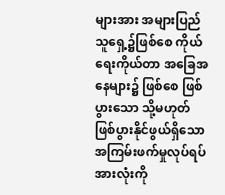များအား အများပြည်သူရှေ့၌ဖြစ်စေ ကိုယ်ရေးကိုယ်တာ အခြေအနေများ၌ ဖြစ်စေ ဖြစ်ပွားသော သို့မဟုတ် ဖြစ်ပွားနိုင်ဖွယ်ရှိသော အကြမ်းဖက်မှုလုပ်ရပ်အားလုံးကို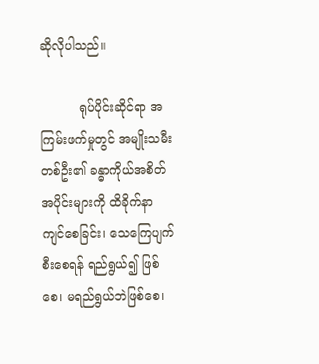ဆိုလိုပါသည်။

          ရုပ်ပိုင်းဆိုင်ရာ အကြမ်းဖက်မှုတွင် အမျိုးသမီးတစ်ဦး၏ ခန္ဓာကိုယ်အစိတ်အပိုင်းများကို ထိခိုက်နာကျင်စေခြင်း၊ သေကြေပျက်စီးစေရန် ရည်ရွယ်၍ ဖြစ်စေ၊ မရည်ရွယ်ဘဲဖြစ်စေ၊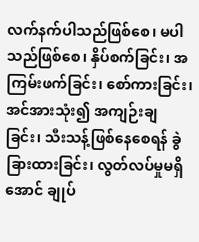လက်နက်ပါသည်ဖြစ်စေ၊ မပါသည်ဖြစ်စေ၊ နှိပ်စက်ခြင်း၊ အကြမ်းဖက်ခြင်း၊ စော်ကားခြင်း၊ အင်အားသုံး၍ အကျဉ်းချခြင်း၊ သီးသန့်ဖြစ်နေစေရန် ခွဲခြားထားခြင်း၊ လွတ်လပ်မှုမရှိအောင် ချုပ်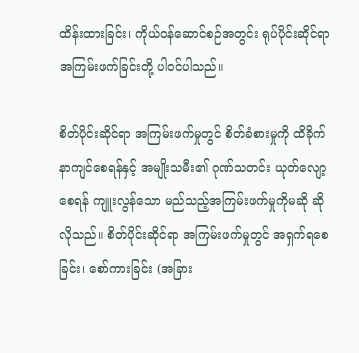ထိန်းထားခြင်း၊ ကိုယ်ဝန်ဆောင်စဉ်အတွင်း ရုပ်ပိုင်းဆိုင်ရာ အကြမ်းဖက်ခြင်းတို့ ပါဝင်ပါသည်။

စိတ်ပိုင်းဆိုင်ရာ အကြမ်းဖက်မှုတွင် စိတ်ခံစားမှုကို ထိခိုက်နာကျင်စေရန်နှင့် အမျိုးသမီး၏ ဂုဏ်သတင်း ယုတ်လျော့စေရန် ကျူးလွန်သော မည်သည့်အကြမ်းဖက်မှုကိုမဆို ဆိုလိုသည်။ စိတ်ပိုင်းဆိုင်ရာ အကြမ်းဖက်မှုတွင် အရှက်ရစေခြင်း၊ စော်ကားခြင်း (အခြား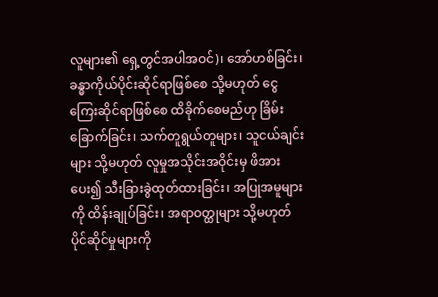လူများ၏ ရှေ့တွင်အပါအဝင်)၊ အော်ဟစ်ခြင်း၊ ခန္ဓာကိုယ်ပိုင်းဆိုင်ရာဖြစ်စေ သို့မဟုတ် ငွေကြေးဆိုင်ရာဖြစ်စေ ထိခိုက်စေမည်ဟု ခြိမ်းခြောက်ခြင်း၊ သက်တူရွယ်တူများ၊ သူငယ်ချင်းများ သို့မဟုတ် လူမှုအသိုင်းအဝိုင်းမှ ဖိအားပေး၍ သီးခြားခွဲထုတ်ထားခြင်း၊ အပြုအမူများကို ထိန်းချုပ်ခြင်း၊ အရာဝတ္ထုများ သို့မဟုတ် ပိုင်ဆိုင်မှုများကို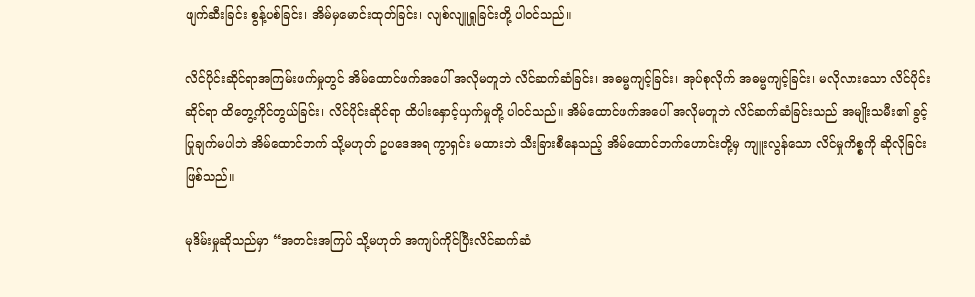ဖျက်ဆီးခြင်း စွန့်ပစ်ခြင်း၊ အိမ်မှမောင်းထုတ်ခြင်း၊ လျစ်လျူရှုခြင်းတို့ ပါဝင်သည်။

လိင်ပိုင်းဆိုင်ရာအကြမ်းဖက်မှုတွင် အိမ်ထောင်ဖက်အပေါ် အလိုမတူဘဲ လိင်ဆက်ဆံခြင်း၊ အဓမ္မကျင့်ခြင်း၊ အုပ်စုလိုက် အဓမ္မကျင့်ခြင်း၊ မလိုလားသော လိင်ပိုင်းဆိုင်ရာ ထိတွေ့ကိုင်တွယ်ခြင်း၊ လိင်ပိုင်းဆိုင်ရာ ထိပါးနှောင့်ယှက်မှုတို့ ပါဝင်သည်။ အိမ်ထောင်ဖက်အပေါ် အလိုမတူဘဲ လိင်ဆက်ဆံခြင်းသည် အမျိုးသမီး၏ ခွင့်ပြုချက်မပါဘဲ အိမ်ထောင်ဘက် သို့မဟုတ် ဥပဒေအရ ကွာရှင်း မထားဘဲ သီးခြားစီနေသည့် အိမ်ထောင်ဘက်ဟောင်းတို့မှ ကျူးလွန်သော လိင်မှုကိစ္စကို ဆိုလိုခြင်း ဖြစ်သည်။

မုဒိမ်းမှုဆိုသည်မှာ “အတင်းအကြပ် သို့မဟုတ် အကျပ်ကိုင်ပြီးလိင်ဆက်ဆံ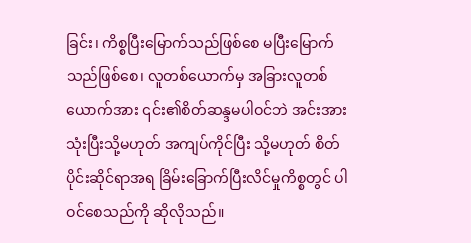ခြင်း၊ ကိစ္စပြီးမြောက်သည်ဖြစ်စေ မပြီးမြောက်သည်ဖြစ်စေ၊ လူတစ်ယောက်မှ အခြားလူတစ်ယောက်အား ၎င်း၏စိတ်ဆန္ဒမပါဝင်ဘဲ အင်းအားသုံးပြီးသို့မဟုတ် အကျပ်ကိုင်ပြီး သို့မဟုတ် စိတ်ပိုင်းဆိုင်ရာအရ ခြိမ်းခြောက်ပြီးလိင်မှုကိစ္စတွင် ပါဝင်စေသည်ကို ဆိုလိုသည်။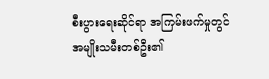စီးပွားရေးဆိုင်ရာ အကြမ်းဖက်မှုတွင် အမျိုးသမီးတစ်ဦး၏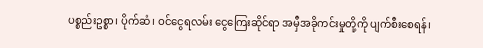ပစ္စည်းဥစ္စာ၊ ပိုက်ဆံ၊ ဝင်ငွေရလမ်း ငွေကြေးဆိုင်ရာ အမှီအခိုကင်းမှုတို့ကို ပျက်စီးစေရန်၊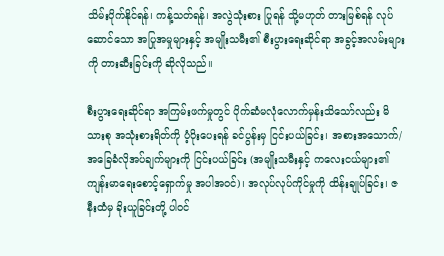သိမ်းပိုက်နိုင်ရန်၊ ကန့်သတ်ရန်၊ အလွဲသုံးစား ပြုရန် သို့မဟုတ် တားမြစ်ရန် လုပ်ဆောင်သော အပြုအမှုများနှင့် အမျိုးသမီး၏ စီးပွားရေးဆိုင်ရာ အခွင့်အလမ်းများကို တားဆီးခြင်းကို ဆိုလိုသည်။

စီးပွားရေးဆိုင်ရာ အကြမ်းဖက်မှုတွင် ပိုက်ဆံမလုံလောက်မှန်းသိသော်လည်း မိသားစု အသုံးစားရိတ်ကို ပံ့ပိုးပေးရန် ခင်ပွန်းမှ ငြင်းပယ်ခြင်း၊ အစားအသောက်/ အခြေခံလိုအပ်ချက်များကို ငြင်းပယ်ခြင်း (အမျိုးသမီးနှင့် ကလေးငယ်များ၏ ကျန်းမာရေးစောင့်ရှောက်မှု အပါအဝင်)၊ အလုပ်လုပ်ကိုင်မှုကို ထိန်းချုပ်ခြင်း၊ ဇနီးထံမှ ခိုးယူခြင်းတို့ ပါဝင်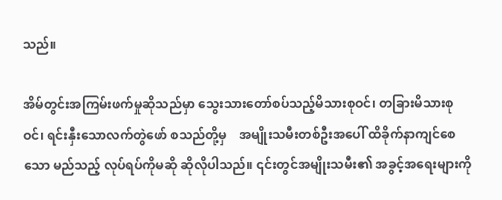သည်။

အိမ်တွင်းအကြမ်းဖက်မှုဆိုသည်မှာ သွေးသားတော်စပ်သည့်မိသားစုဝင်၊ တခြားမိသားစုဝင်၊ ရင်းနှီးသောလက်တွဲဖော် စသည်တို့မှ    အမျိုးသမီးတစ်ဦးအပေါ် ထိခိုက်နာကျင်စေသော မည်သည့် လုပ်ရပ်ကိုမဆို ဆိုလိုပါသည်။ ၎င်းတွင်အမျိုးသမီး၏ အခွင့်အရေးများကို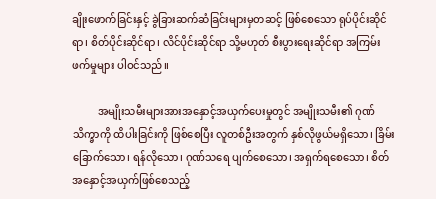ချိုးဖောက်ခြင်းနှင့် ခွဲခြားဆက်ဆံခြင်းများမှတဆင့် ဖြစ်စေသော ရုပ်ပိုင်းဆိုင်ရာ၊ စိတ်ပိုင်းဆိုင်ရာ၊ လိင်ပိုင်းဆိုင်ရာ သို့မဟုတ် စီးပွားရေးဆိုင်ရာ အကြမ်းဖက်မှုများ ပါဝင်သည်။

          အမျိုးသမီးများအားအနှောင့်အယှက်ပေးမှုတွင် အမျိုးသမီး၏ ဂုဏ်သိက္ခာကို ထိပါးခြင်းကို ဖြစ်စေပြီး လူတစ်ဦးအတွက် နှစ်လိုဖွယ်မရှိသော၊ ခြိမ်းခြောက်သော၊ ရန်လိုသော၊ ဂုဏ်သရေ ပျက်စေသော၊ အရှက်ရစေသော၊ စိတ်အနှောင့်အယှက်ဖြစ်စေသည့်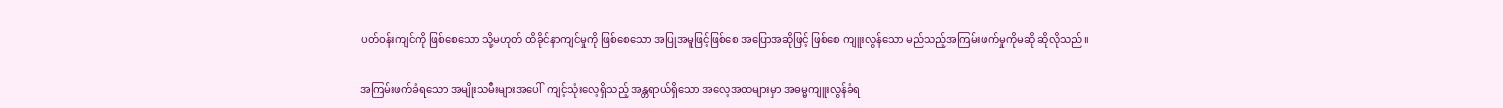ပတ်ဝန်းကျင်ကို ဖြစ်စေသော သို့မဟုတ် ထိခိုင်နာကျင်မှုကို ဖြစ်စေသော အပြုအမူဖြင့်ဖြစ်စေ အပြောအဆိုဖြင့် ဖြစ်စေ ကျူးလွန်သော မည်သည့်အကြမ်းဖက်မှုကိုမဆို ဆိုလိုသည်။

အကြမ်းဖက်ခံရသော အမျိုးသမီးများအပေါ်  ကျင့်သုံးလေ့ရှိသည့် အန္တရာယ်ရှိသော အလေ့အထများမှာ အဓမ္မကျူးလွန်ခံရ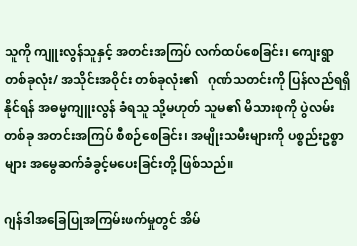သူကို ကျူးလွန်သူနှင့် အတင်းအကြပ် လက်ထပ်စေခြင်း၊ ကျေးရွာတစ်ခုလုံး/ အသိုင်းအဝိုင်း တစ်ခုလုံး၏   ဂုဏ်သတင်းကို ပြန်လည်ရရှိနိုင်ရန် အဓမ္မကျူးလွန် ခံရသူ သို့မဟုတ် သူမ၏ မိသားစုကို ပွဲလမ်းတစ်ခု အတင်းအကြပ် စီစဉ်စေခြင်း၊ အမျိုးသမီးများကို ပစ္စည်းဥစ္စာများ အမွေဆက်ခံခွင့်မပေးခြင်းတို့ ဖြစ်သည်။

ဂျန်ဒါအခြေပြုအကြမ်းဖက်မှုတွင် အိမ်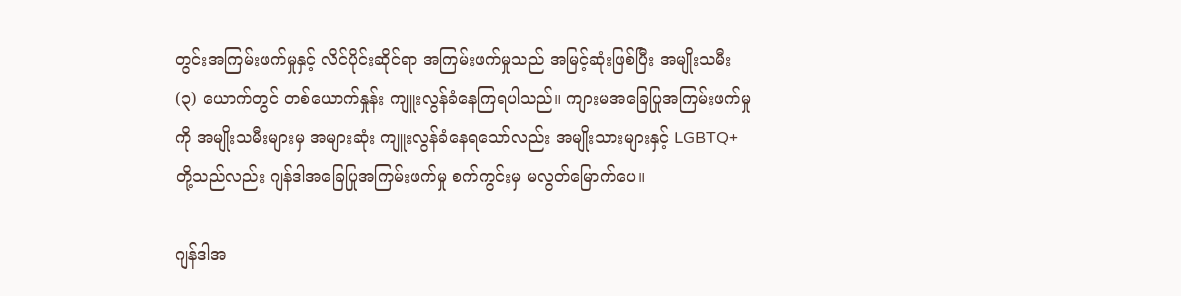တွင်းအကြမ်းဖက်မှုနှင့် လိင်ပိုင်းဆိုင်ရာ အကြမ်းဖက်မှုသည် အမြင့်ဆုံးဖြစ်ပြီး အမျိုးသမီး (၃) ယောက်တွင် တစ်ယောက်နှုန်း ကျူးလွန်ခံနေကြရပါသည်။ ကျားမအခြေပြုအကြမ်းဖက်မှုကို အမျိုးသမီးများမှ အများဆုံး ကျူးလွန်ခံနေရသော်လည်း အမျိုးသားများနှင့် LGBTQ+ တို့သည်လည်း ဂျန်ဒါအခြေပြုအကြမ်းဖက်မှု စက်ကွင်းမှ မလွတ်မြောက်ပေ။

ဂျန်ဒါအ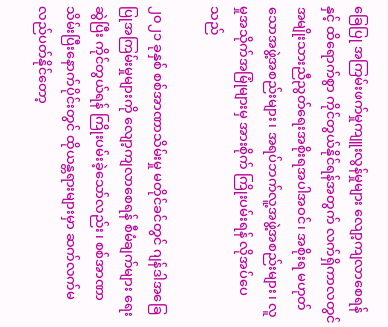ခြေပြု အကြမ်းဖက်မှုကျူးလွန်မှုများ လျော့ကျလာစေရန်နှင့် ထိရောက်စွာ ကိုင်တွယ်နိုင်ရန်အတွက် လက်ရှိကာလတွင် အမျိုးသားညီညွတ်ရေးအစိုးရအပါအဝင်၊ အစိုးရ မဟုတ်သောအဖွဲ့အစည်းများ၊ အရပ်ဘက်လူ့အဖွဲ့အစည်းများ၊ လူမှုအသိုက်အမြုံများမှ အားစိုက် ကြိုးပမ်းရန် လိုအပ်ပေသည်

၂၀၂၁ ခုနှစ် စစ်အာဏာသိမ်းမှု မတိုင်ခင်တွင် ဂျန်ဒါအခြေပြုအကြမ်းမှုများကို လျော့ကျလာစေရန် စီမံချက်များ ရေးဆွဲပြီး ကိုင်တွယ်ရန် ကြိုးပမ်းခဲ့သော်လည်း၊ စစ်အာဏာသိမ်းပြီးနောက်ပိုင်းတွင် ထိုယန္တရားများမှာ ဆက်လက်မလည်ပတ်နိုင်တော့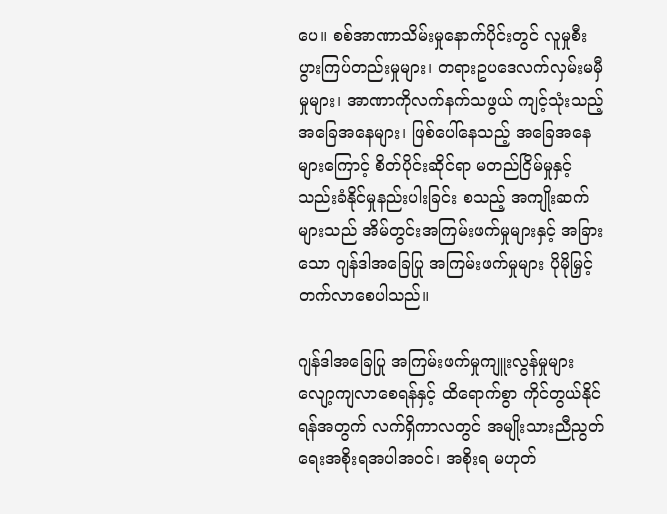ပေ။ စစ်အာဏာသိမ်းမှုနောက်ပိုင်းတွင် လူမှုစီးပွားကြပ်တည်းမှုများ၊ တရားဥပဒေလက်လှမ်းမမှီမှုများ၊ အာဏာကိုလက်နက်သဖွယ် ကျင့်သုံးသည့်အခြေအနေများ၊ ဖြစ်ပေါ်နေသည့် အခြေအနေများကြောင့် စိတ်ပိုင်းဆိုင်ရာ မတည်ငြိမ်မှုနှင့် သည်းခံနိုင်မှုနည်းပါးခြင်း စသည့် အကျိုးဆက်များသည် အိမ်တွင်းအကြမ်းဖက်မှုများနှင့် အခြားသော ဂျန်ဒါအခြေပြု အကြမ်းဖက်မှုများ ပိုမိုမြှင့်တက်လာစေပါသည်။

ဂျန်ဒါအခြေပြု အကြမ်းဖက်မှုကျူးလွန်မှုများ လျော့ကျလာစေရန်နှင့် ထိရောက်စွာ ကိုင်တွယ်နိုင်ရန်အတွက် လက်ရှိကာလတွင် အမျိုးသားညီညွတ်ရေးအစိုးရအပါအဝင်၊ အစိုးရ မဟုတ်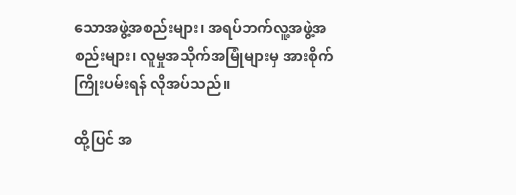သောအဖွဲ့အစည်းများ၊ အရပ်ဘက်လူ့အဖွဲ့အစည်းများ၊ လူမှုအသိုက်အမြုံများမှ အားစိုက် ကြိုးပမ်းရန် လိုအပ်သည်။

ထို့ပြင် အ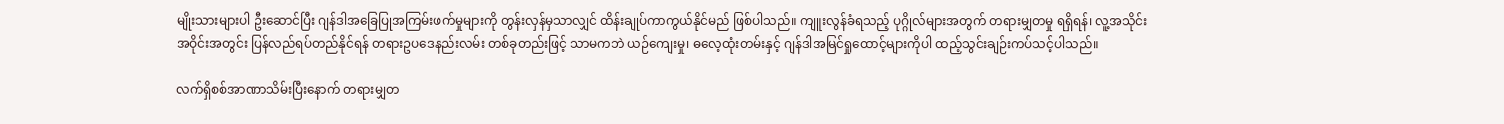မျိုးသားများပါ ဦးဆောင်ပြီး ဂျန်ဒါအခြေပြုအကြမ်းဖက်မှုများကို တွန်းလှန်မှသာလျှင် ထိန်းချုပ်ကာကွယ်နိုင်မည် ဖြစ်ပါသည်။ ကျူးလွန်ခံရသည့် ပုဂ္ဂိုလ်များအတွက် တရားမျှတမှု ရရှိရန်၊ လူ့အသိုင်းအဝိုင်းအတွင်း ပြန်လည်ရပ်တည်နိုင်ရန် တရားဥပဒေနည်းလမ်း တစ်ခုတည်းဖြင့် သာမကဘဲ ယဉ်ကျေးမှု၊ ဓလေ့ထုံးတမ်းနှင့် ဂျန်ဒါအမြင်ရှုထောင့်များကိုပါ ထည့်သွင်းချဉ်းကပ်သင့်ပါသည်။

လက်ရှိစစ်အာဏာသိမ်းပြီးနောက် တရားမျှတ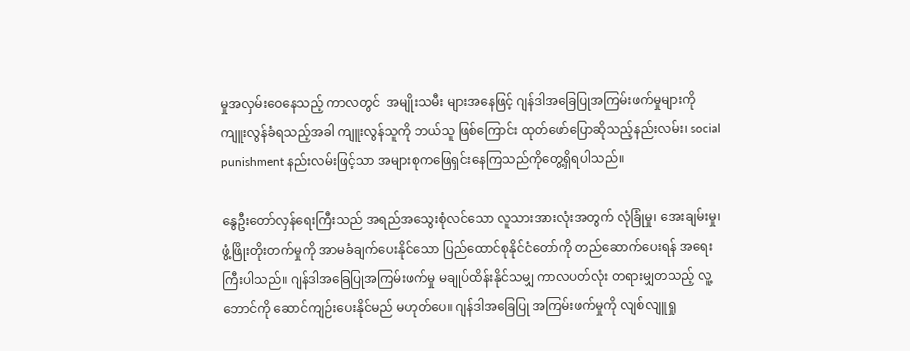မှုအလှမ်းဝေနေသည့် ကာလတွင်  အမျိုးသမီး များအနေဖြင့် ဂျန်ဒါအခြေပြုအကြမ်းဖက်မှုများကို ကျူးလွန်ခံရသည့်အခါ ကျူးလွန်သူကို ဘယ်သူ ဖြစ်ကြောင်း ထုတ်ဖော်ပြောဆိုသည့်နည်းလမ်း၊ social punishment နည်းလမ်းဖြင့်သာ အများစုကဖြေရှင်းနေကြသည်ကိုတွေ့ရှိရပါသည်။

နွေဦးတော်လှန်ရေးကြီးသည် အရည်အသွေးစုံလင်သော လူသားအားလုံးအတွက် လုံခြုံမှု၊ အေးချမ်းမှု၊ ဖွံ့ဖြိုးတိုးတက်မှုကို အာမခံချက်ပေးနိုင်သော ပြည်ထောင်စုနိုင်ငံတော်ကို တည်ဆောက်ပေးရန် အရေးကြီးပါသည်။ ဂျန်ဒါအခြေပြုအကြမ်းဖက်မှု မချုပ်ထိန်းနိုင်သမျှ ကာလပတ်လုံး တရားမျှတသည့် လူ့ဘောင်ကို ဆောင်ကျဉ်းပေးနိုင်မည် မဟုတ်ပေ။ ဂျန်ဒါအခြေပြု အကြမ်းဖက်မှုကို လျစ်လျူရှု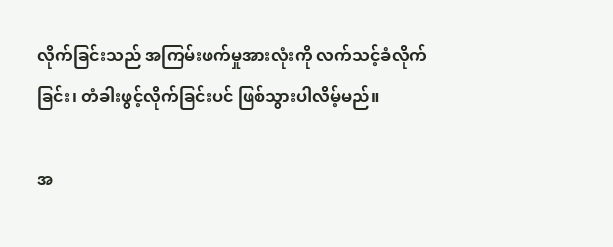လိုက်ခြင်းသည် အကြမ်းဖက်မှုအားလုံးကို လက်သင့်ခံလိုက်ခြင်း၊ တံခါးဖွင့်လိုက်ခြင်းပင် ဖြစ်သွားပါလိမ့်မည်။

အ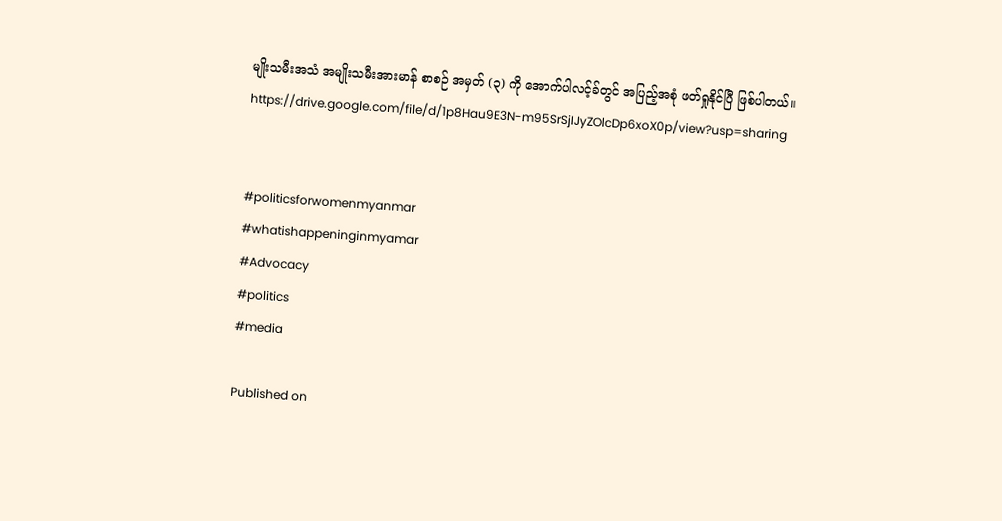မျိုးသမီးအသံ အမျိုးသမီးအားမာန် စာစဉ် အမှတ် (၃) ကို အောက်ပါလင့်ခ်တွင် အပြည့်အစုံ ဖတ်ရှုနိုင်ပြီ ဖြစ်ပါတယ်။
https://drive.google.com/file/d/1p8Hau9E3N-m95SrSjIJyZOlcDp6xoX0p/view?usp=sharing


#politicsforwomenmyanmar
#whatishappeninginmyamar
#Advocacy
#politics
#media

Published on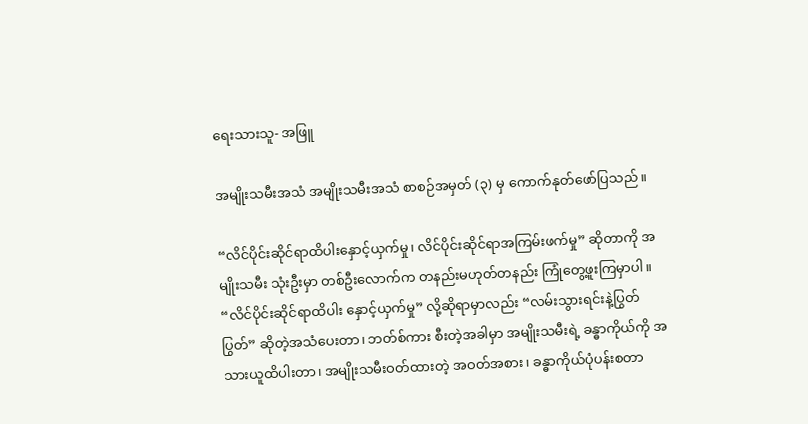ရေးသားသူ- အဖြူ

အမျိုးသမီးအသံ အမျိုးသမီးအသံ စာစဉ်အမှတ် (၃) မှ ကောက်နုတ်ဖော်ပြသည်။

“လိင်ပိုင်းဆိုင်ရာထိပါးနှောင့်ယှက်မှု၊ လိင်ပိုင်းဆိုင်ရာအကြမ်းဖက်မှု” ဆိုတာကို အမျိုးသမီး သုံးဦးမှာ တစ်ဦးလောက်က တနည်းမဟုတ်တနည်း ကြုံတွေ့ဖူးကြမှာပါ။ “လိင်ပိုင်းဆိုင်ရာထိပါး နှောင့်ယှက်မှု” လို့ဆိုရာမှာလည်း “လမ်းသွားရင်းနဲ့ပြွတ်ပြွတ်” ဆိုတဲ့အသံပေးတာ၊ ဘတ်စ်ကား စီးတဲ့အခါမှာ အမျိုးသမီးရဲ့ ခန္ဓာကိုယ်ကို အသားယူထိပါးတာ၊ အမျိုးသမီးဝတ်ထားတဲ့ အဝတ်အစား၊ ခန္ဓာကိုယ်ပုံပန်းစတာ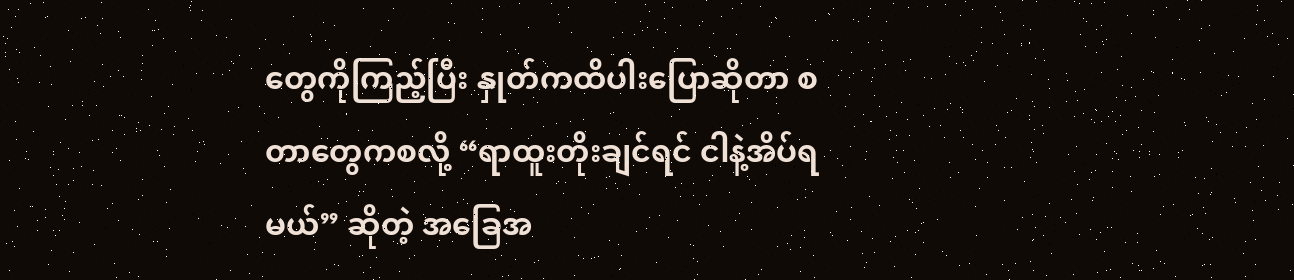တွေကိုကြည့်ပြီး နှုတ်ကထိပါးပြောဆိုတာ စတာတွေကစလို့ “ရာထူးတိုးချင်ရင် ငါနဲ့အိပ်ရမယ်” ဆိုတဲ့ အခြေအ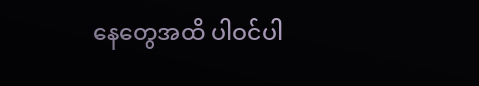နေတွေအထိ ပါဝင်ပါ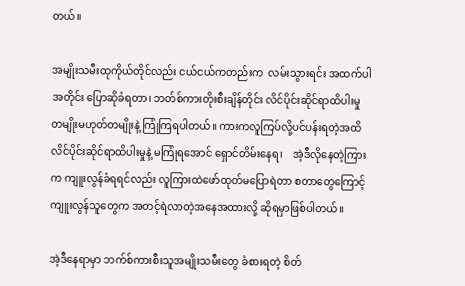တယ်။

အမျိုးသမီးထုကိုယ်တိုင်လည်း ငယ်ငယ်ကတည်းက  လမ်းသွားရင်း အထက်ပါအတိုင်း ပြောဆိုခံရတာ၊ ဘတ်စ်ကားတိုးစီးချိန်တိုင်း လိင်ပိုင်းဆိုင်ရာထိပါးမှု တမျိုးမဟုတ်တမျိုးနဲ့ ကြုံကြရပါတယ်။ ကားကလူကြပ်လို့ပင်ပန်းရတဲ့အထိ လိင်ပိုင်းဆိုင်ရာထိပါးမှုနဲ့ မကြုံရအောင် ရှောင်တိမ်းနေရ၊    အဲ့ဒီလိုနေတဲ့ကြားက ကျူးလွန်ခံရရင်လည်း လူကြားထဲဖော်ထုတ်မပြောရဲတာ စတာတွေကြောင့် ကျူးလွန်သူတွေက အတင့်ရဲလာတဲ့အနေအထားလို့ ဆိုရမှာဖြစ်ပါတယ်။

အဲ့ဒီနေရာမှာ ဘက်စ်ကားစီးသူအမျိုးသမီးတွေ ခံစားရတဲ့ စိတ်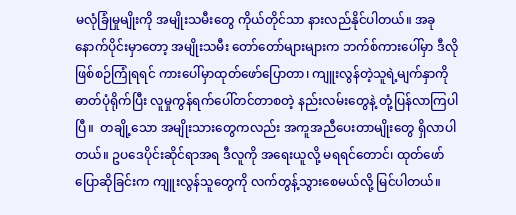မလုံခြုံမှုမျိုးကို အမျိုးသမီးတွေ ကိုယ်တိုင်သာ နားလည်နိုင်ပါတယ်။ အခုနောက်ပိုင်းမှာတော့ အမျိုးသမီး တော်တော်များများက ဘက်စ်ကားပေါ်မှာ ဒီလိုဖြစ်စဉ်ကြုံရရင် ကားပေါ်မှာထုတ်ဖော်ပြောတာ၊ ကျူးလွန်တဲ့သူရဲ့မျက်နှာကို ဓာတ်ပုံရိုက်ပြီး လူမှုကွန်ရက်ပေါ်တင်တာစတဲ့ နည်းလမ်းတွေနဲ့ တုံ့ပြန်လာကြပါပြီ။  တချို့သော အမျိုးသားတွေကလည်း အကူအညီပေးတာမျိုးတွေ ရှိလာပါတယ်။ ဥပဒေပိုင်းဆိုင်ရာအရ ဒီလူကို အရေးယူလို့ မရရင်တောင်၊ ထုတ်ဖော်ပြောဆိုခြင်းက ကျူးလွန်သူတွေကို လက်တွန့်သွားစေမယ်လို့ မြင်ပါတယ်။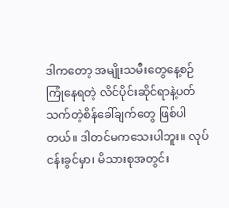ဒါကတော့ အမျိုးသမီးတွေနေ့စဉ်ကြုံနေရတဲ့ လိင်ပိုင်းဆိုင်ရာနဲ့ပတ်သက်တဲ့စိန်ခေါ်ချက်တွေ ဖြစ်ပါတယ်။ ဒါတင်မကသေးပါဘူး။ လုပ်ငန်းခွင်မှာ၊ မိသားစုအတွင်း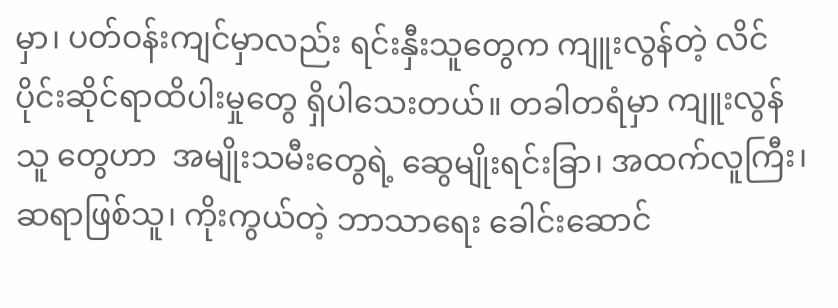မှာ၊ ပတ်ဝန်းကျင်မှာလည်း ရင်းနှီးသူတွေက ကျူးလွန်တဲ့ လိင်ပိုင်းဆိုင်ရာထိပါးမှုတွေ ရှိပါသေးတယ်။ တခါတရံမှာ ကျူးလွန်သူ တွေဟာ  အမျိုးသမီးတွေရဲ့ ဆွေမျိုးရင်းခြာ၊ အထက်လူကြီး၊ ဆရာဖြစ်သူ၊ ကိုးကွယ်တဲ့ ဘာသာရေး ခေါင်းဆောင်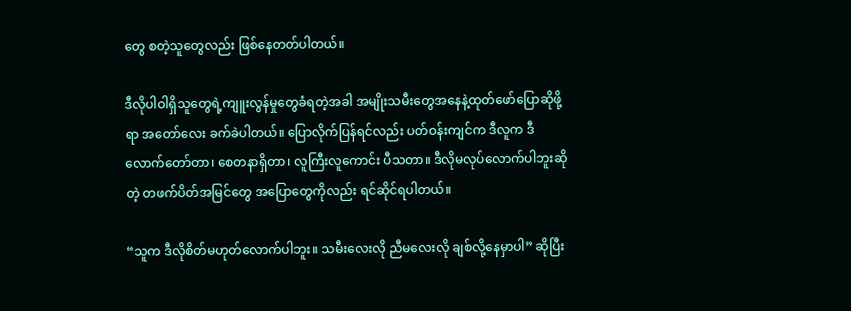တွေ စတဲ့သူတွေလည်း ဖြစ်နေတတ်ပါတယ်။

ဒီလိုပါဝါရှိသူတွေရဲ့ကျူးလွန်မှုတွေခံရတဲ့အခါ အမျိုးသမီးတွေအနေနဲ့ထုတ်ဖော်ပြောဆိုဖို့ရာ အတော်လေး ခက်ခဲပါတယ်။ ပြောလိုက်ပြန်ရင်လည်း ပတ်ဝန်းကျင်က ဒီလူက ဒီလောက်တော်တာ၊ စေတနာရှိတာ၊ လူကြီးလူကောင်း ပီသတာ။ ဒီလိုမလုပ်လောက်ပါဘူးဆိုတဲ့ တဖက်ပိတ်အမြင်တွေ အပြောတွေကိုလည်း ရင်ဆိုင်ရပါတယ်။

“သူက ဒီလိုစိတ်မဟုတ်‌လောက်ပါဘူး။ သမီးလေးလို ညီမလေးလို ချစ်လို့နေမှာပါ” ဆိုပြီး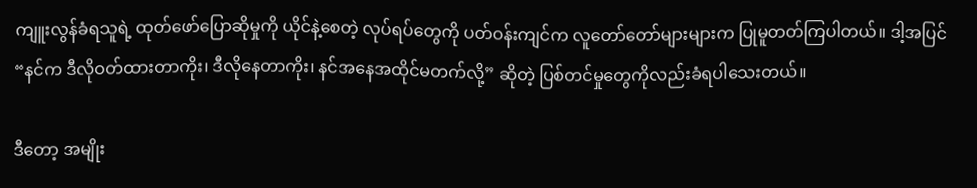ကျူးလွန်ခံရသူရဲ့ ထုတ်ဖော်ပြောဆိုမှုကို ယိုင်နဲ့စေတဲ့ လုပ်ရပ်တွေကို ပတ်ဝန်းကျင်က လူတော်တော်များများက ပြုမူတတ်ကြပါတယ်။ ဒါ့အပြင် “နင်က ဒီလိုဝတ်ထားတာကိုး၊ ဒီလိုနေတာကိုး၊ နင်အနေအထိုင်မတက်လို့” ဆိုတဲ့ ပြစ်တင်မှုတွေကိုလည်းခံရပါသေးတယ်။

ဒီတော့ အမျိုး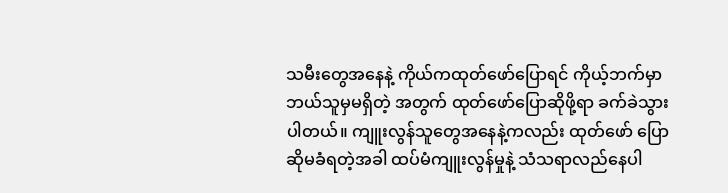သမီးတွေအနေနဲ့ ကိုယ်ကထုတ်ဖော်ပြောရင် ကိုယ့်ဘက်မှာ ဘယ်သူမှမရှိတဲ့ အတွက် ထုတ်ဖော်ပြောဆိုဖို့ရာ ခက်ခဲသွားပါတယ်။ ကျူးလွန်သူတွေအနေနဲ့ကလည်း ထုတ်ဖော် ပြောဆိုမခံရတဲ့အခါ ထပ်မံကျူးလွန်မှုနဲ့ သံသရာလည်နေပါ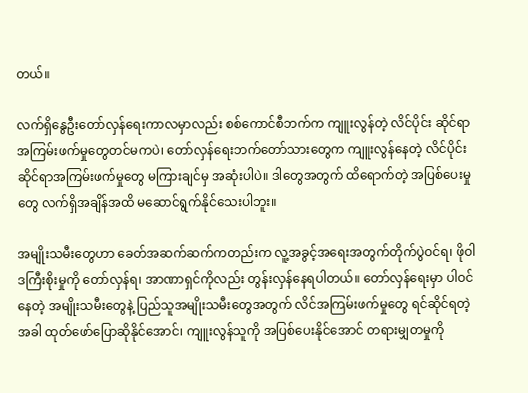တယ်။

လက်ရှိနွေဦးတော်လှန်ရေးကာလမှာလည်း စစ်ကောင်စီဘက်က ကျူးလွန်တဲ့ လိင်ပိုင်း ဆိုင်ရာအကြမ်းဖက်မှုတွေတင်မကပဲ၊ တော်လှန်ရေးဘက်တော်သားတွေက ကျူးလွန်နေတဲ့ လိင်ပိုင်းဆိုင်ရာအကြမ်းဖက်မှုတွေ မကြားချင်မှ အဆုံးပါပဲ။ ဒါတွေအတွက် ထိရောက်တဲ့ အပြစ်ပေးမှုတွေ လက်ရှိအချိန်အထိ မဆောင်ရွက်နိုင်သေးပါဘူး။

အမျိုးသမီးတွေဟာ ခေတ်အဆက်ဆက်ကတည်းက လူ့အခွင့်အရေးအတွက်တိုက်ပွဲဝင်ရ၊ ဖိုဝါဒကြီးစိုးမှုကို တော်လှန်ရ၊ အာဏာရှင်ကိုလည်း တွန်းလှန်နေရပါတယ်။ တော်လှန်ရေးမှာ ပါဝင်နေတဲ့ အမျိုးသမီးတွေနဲ့ ပြည်သူအမျိုးသမီးတွေအတွက် လိင်အကြမ်းဖက်မှုတွေ ရင်ဆိုင်ရတဲ့ အခါ ထုတ်ဖော်ပြောဆိုနိုင်အောင်၊ ကျူးလွန်သူကို အပြစ်ပေးနိုင်အောင် တရားမျှတမှုကို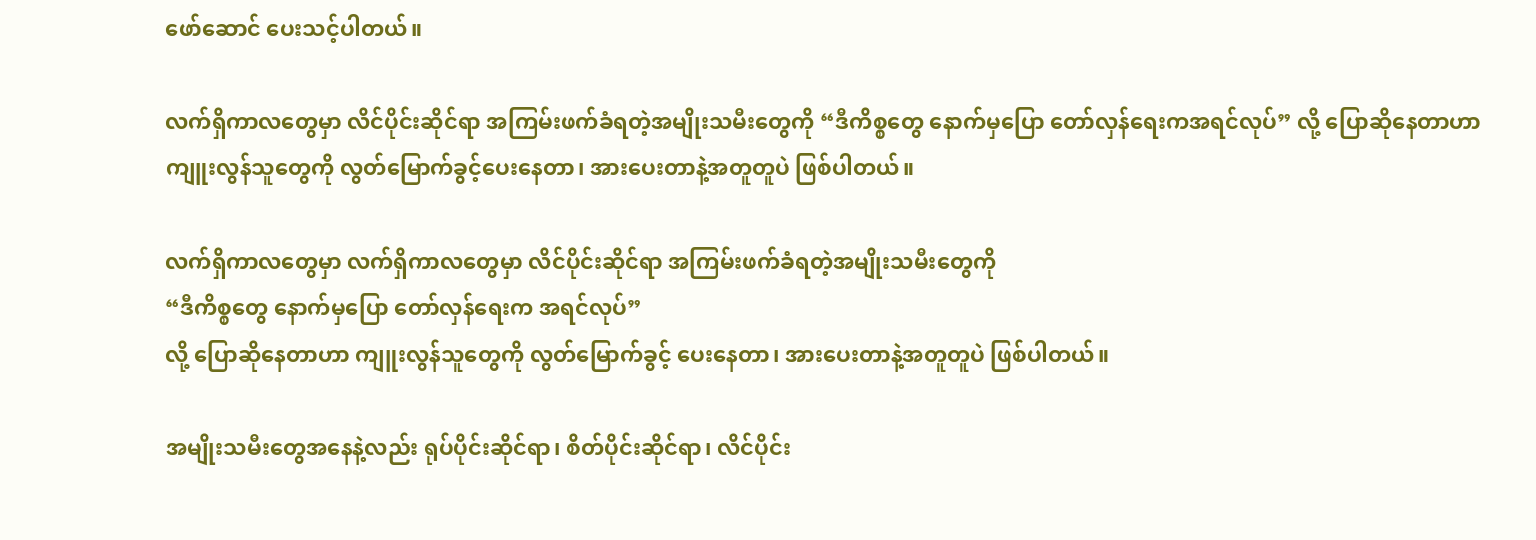ဖော်ဆောင် ပေးသင့်ပါတယ်။

လက်ရှိကာလတွေမှာ လိင်ပိုင်းဆိုင်ရာ အကြမ်းဖက်ခံရတဲ့အမျိုးသမီးတွေကို “ဒီကိစ္စတွေ နောက်မှပြော တော်လှန်ရေးကအရင်လုပ်” လို့ ပြောဆိုနေတာဟာ ကျူးလွန်သူတွေကို လွတ်မြောက်ခွင့်ပေးနေတာ၊ အားပေးတာနဲ့အတူတူပဲ ဖြစ်ပါတယ်။

လက်ရှိကာလတွေမှာ လက်ရှိကာလတွေမှာ လိင်ပိုင်းဆိုင်ရာ အကြမ်းဖက်ခံရတဲ့အမျိုးသမီးတွေကို
“ဒီကိစ္စတွေ နောက်မှပြော တော်လှန်ရေးက အရင်လုပ်”
လို့ ပြောဆိုနေတာဟာ ကျူးလွန်သူတွေကို လွတ်မြောက်ခွင့် ပေးနေတာ၊ အားပေးတာနဲ့အတူတူပဲ ဖြစ်ပါတယ်။

အမျိုးသမီးတွေအနေနဲ့လည်း ရုပ်ပိုင်းဆိုင်ရာ၊ စိတ်ပိုင်းဆိုင်ရာ၊ လိင်ပိုင်း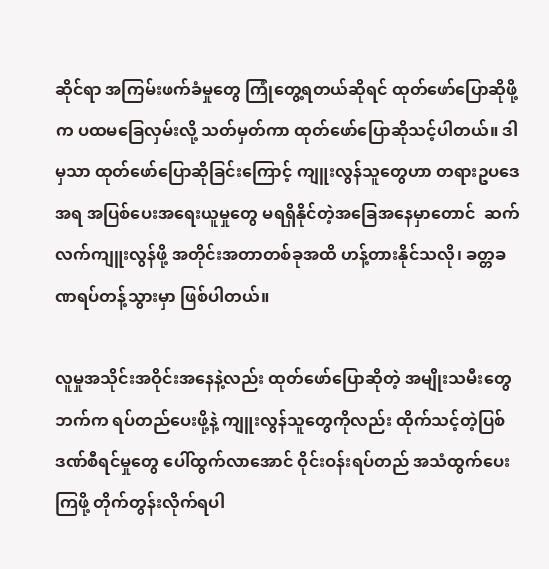ဆိုင်ရာ အကြမ်းဖက်ခံမှုတွေ ကြုံတွေ့ရတယ်ဆိုရင် ထုတ်ဖော်ပြောဆိုဖို့က ပထမခြေလှမ်းလို့ သတ်မှတ်ကာ ထုတ်ဖော်ပြောဆိုသင့်ပါတယ်။ ဒါမှသာ ထုတ်ဖော်ပြောဆိုခြင်းကြောင့် ကျူးလွန်သူတွေဟာ တရားဥပဒေအရ အပြစ်ပေးအရေးယူမှုတွေ မရရှိနိုင်တဲ့အခြေအနေမှာတောင်  ဆက်လက်ကျူးလွန်ဖို့ အတိုင်းအတာတစ်ခုအထိ ဟန့်တားနိုင်သလို၊ ခတ္တခဏရပ်တန့်သွားမှာ ဖြစ်ပါတယ်။

လူမှုအသိုင်းအဝိုင်းအနေနဲ့လည်း ထုတ်ဖော်ပြောဆိုတဲ့ အမျိုးသမီးတွေဘက်က ရပ်တည်ပေးဖို့နဲ့ ကျူးလွန်သူတွေကိုလည်း ထိုက်သင့်တဲ့ပြစ်ဒဏ်စီရင်မှုတွေ ပေါ်ထွက်လာအောင် ဝိုင်းဝန်းရပ်တည် အသံထွက်ပေးကြဖို့ တိုက်တွန်းလိုက်ရပါ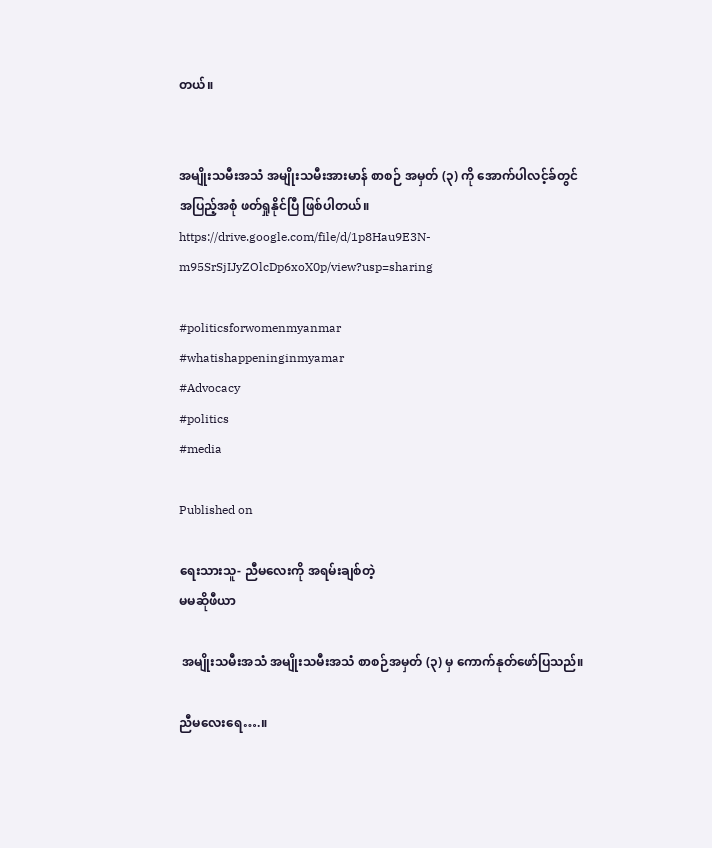တယ်။


အမျိုးသမီးအသံ အမျိုးသမီးအားမာန် စာစဉ် အမှတ် (၃) ကို အောက်ပါလင့်ခ်တွင် အပြည့်အစုံ ဖတ်ရှုနိုင်ပြီ ဖြစ်ပါတယ်။
https://drive.google.com/file/d/1p8Hau9E3N-m95SrSjIJyZOlcDp6xoX0p/view?usp=sharing

#politicsforwomenmyanmar
#whatishappeninginmyamar
#Advocacy
#politics
#media

Published on

ရေးသားသူ- ညီမလေးကို အရမ်းချစ်တဲ့
မမဆိုဖီယာ

 အမျိုးသမီးအသံ အမျိုးသမီးအသံ စာစဉ်အမှတ် (၃) မှ ကောက်နုတ်ဖော်ပြသည်။

ညီမလေးရေ….။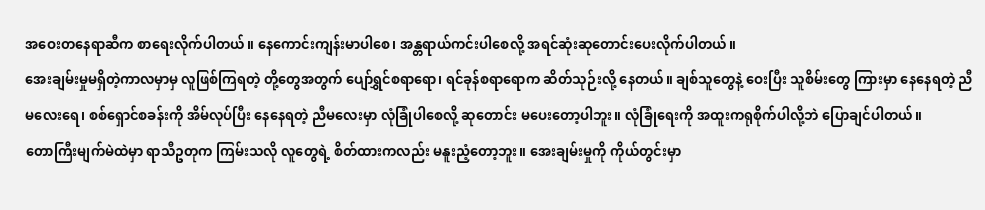အဝေးတနေရာဆီက စာရေးလိုက်ပါတယ်။ နေကောင်းကျန်းမာပါစေ၊ အန္တရာယ်ကင်းပါစေလို့ အရင်ဆုံးဆုတောင်းပေးလိုက်ပါတယ်။
အေးချမ်းမှုမရှိတဲ့ကာလမှာမှ လူဖြစ်ကြရတဲ့ တို့တွေအတွက် ပျော်ရွှင်စရာရော၊ ရင်ခုန်စရာရောက ဆိတ်သုဉ်းလို့ နေတယ်။ ချစ်သူတွေနဲ့ ဝေးပြီး သူစိမ်းတွေ ကြားမှာ နေနေရတဲ့ ညီမလေးရေ၊ စစ်ရှောင်စခန်းကို အိမ်လုပ်ပြီး နေနေရတဲ့ ညီမလေးမှာ လုံခြုံပါစေလို့ ဆုတောင်း မပေးတော့ပါဘူး။ လုံခြုံရေးကို အထူးကရုစိုက်ပါလို့ဘဲ ပြောချင်ပါတယ်။
တောကြီးမျက်မဲထဲမှာ ရာသီဥတုက ကြမ်းသလို လူတွေရဲ့ စိတ်ထားကလည်း မနူးညံ့တော့ဘူး။ အေးချမ်းမှုကို ကိုယ်တွင်းမှာ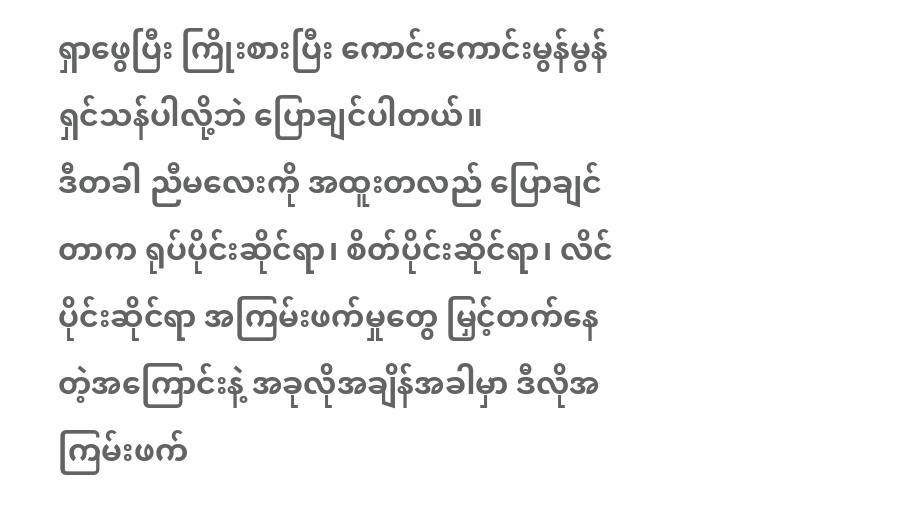ရှာဖွေပြီး ကြိုးစားပြီး ကောင်းကောင်းမွန်မွန်ရှင်သန်ပါလို့ဘဲ ပြောချင်ပါတယ်။
ဒီတခါ ညီမလေးကို အထူးတလည် ပြောချင်တာက ရုပ်ပိုင်းဆိုင်ရာ၊ စိတ်ပိုင်းဆိုင်ရာ၊ လိင်ပိုင်းဆိုင်ရာ အကြမ်းဖက်မှုတွေ မြှင့်တက်နေတဲ့အကြောင်းနဲ့ အခုလိုအချိန်အခါမှာ ဒီလိုအကြမ်းဖက်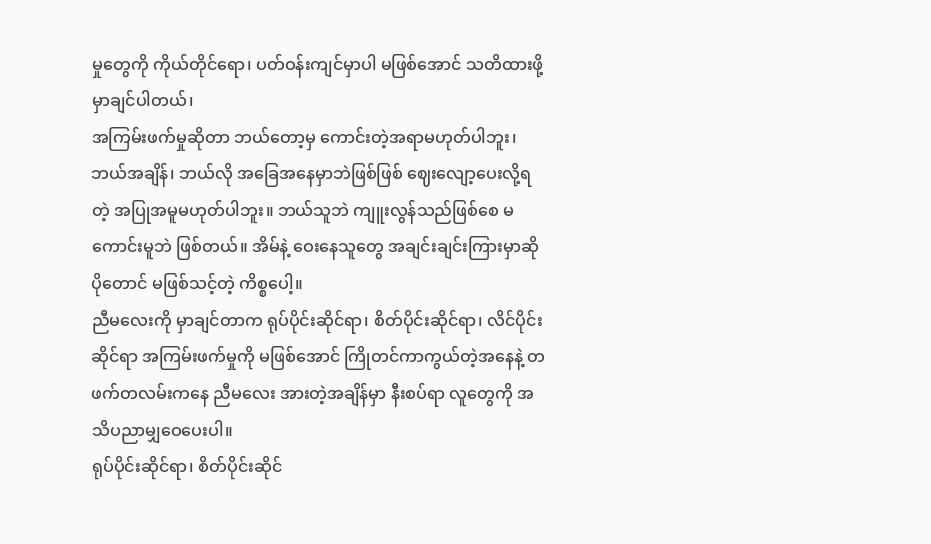မှုတွေကို ကိုယ်တိုင်ရော၊ ပတ်ဝန်းကျင်မှာပါ မဖြစ်အောင် သတိထားဖို့ မှာချင်ပါတယ်၊
အကြမ်းဖက်မှုဆိုတာ ဘယ်တော့မှ ကောင်းတဲ့အရာမဟုတ်ပါဘူး၊ ဘယ်အချိန်၊ ဘယ်လို အခြေအနေမှာဘဲဖြစ်ဖြစ် ဈေးလျော့ပေးလို့ရတဲ့ အပြုအမူမဟုတ်ပါဘူး။ ဘယ်သူဘဲ ကျူးလွန်သည်ဖြစ်စေ မကောင်းမူဘဲ ဖြစ်တယ်။ အိမ်နဲ့ ဝေးနေသူတွေ အချင်းချင်းကြားမှာဆို ပိုတောင် မဖြစ်သင့်တဲ့ ကိစ္စပေါ့။
ညီမလေးကို မှာချင်တာက ရုပ်ပိုင်းဆိုင်ရာ၊ စိတ်ပိုင်းဆိုင်ရာ၊ လိင်ပိုင်းဆိုင်ရာ အကြမ်းဖက်မှုကို မဖြစ်အောင် ကြိုတင်ကာကွယ်တဲ့အနေနဲ့ တဖက်တလမ်းကနေ ညီမလေး အားတဲ့အချိန်မှာ နီးစပ်ရာ လူတွေကို အသိပညာမျှဝေပေးပါ။
ရုပ်ပိုင်းဆိုင်ရာ၊ စိတ်ပိုင်းဆိုင်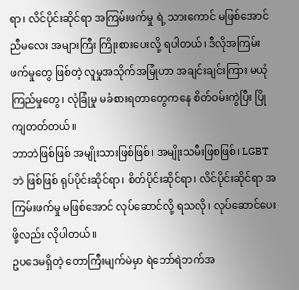ရာ၊ လိင်ပိုင်းဆိုင်ရာ အကြမ်းဖက်မှု ရဲ့ သားကောင် မဖြစ်အောင် ညီမလေး အများကြီး ကြိုးစားပေးလို့ ရပါတယ်၊ ဒီလိုအကြမ်းဖက်မှုတွေ ဖြစ်တဲ့ လူမှုအသိုက်အမြုံဟာ အချင်းချင်းကြား မယုံကြည်မှုတွေ၊ လုံခြုံမှု မခံစားရတာတွေကနေ စိတ်ဝမ်းကွဲပြီး ပြိုကျတတ်တယ်။
ဘာဘဲဖြစ်ဖြစ် အမျိုးသားဖြစ်ဖြစ်၊ အမျိုးသမီးဖြစဖြစ်၊ LGBT ဘဲ ဖြစ်ဖြစ် ရုပ်ပိုင်းဆိုင်ရာ၊ စိတ်ပိုင်းဆိုင်ရာ၊ လိင်ပိုင်းဆိုင်ရာ အကြမ်းဖက်မှု မဖြစ်အောင် လုပ်ဆောင်လို့ ရသလို၊ လုပ်ဆောင်ပေးဖို့လည်း လိုပါတယ်။
ဥပဒေမရှိတဲ့ တောကြီးမျက်မဲမှာ ရဲဘော်ရဲဘက်အ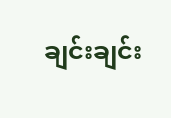ချင်းချင်း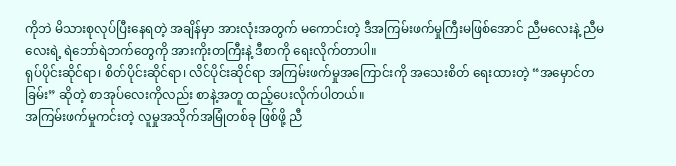ကိုဘဲ မိသားစုလုပ်ပြီးနေရတဲ့ အချိန်မှာ အားလုံးအတွက် မကောင်းတဲ့ ဒီအကြမ်းဖက်မှုကြီးမဖြစ်အောင် ညီမလေးနဲ့ ညီမလေးရဲ့ ရဲဘော်ရဲဘက်တွေကို အားကိုးတကြီးနဲ့ ဒီစာကို ရေးလိုက်တာပါ။
ရုပ်ပိုင်းဆိုင်ရာ၊ စိတ်ပိုင်းဆိုင်ရာ၊ လိင်ပိုင်းဆိုင်ရာ အကြမ်းဖက်မှုအကြောင်းကို အသေးစိတ် ရေးထားတဲ့ “အမှောင်တခြမ်း” ဆိုတဲ့ စာအုပ်လေးကိုလည်း စာနဲ့အတူ ထည့်ပေးလိုက်ပါတယ်။
အကြမ်းဖက်မှုကင်းတဲ့ လူမှုအသိုက်အမြုံတစ်ခု ဖြစ်ဖို့ ညီ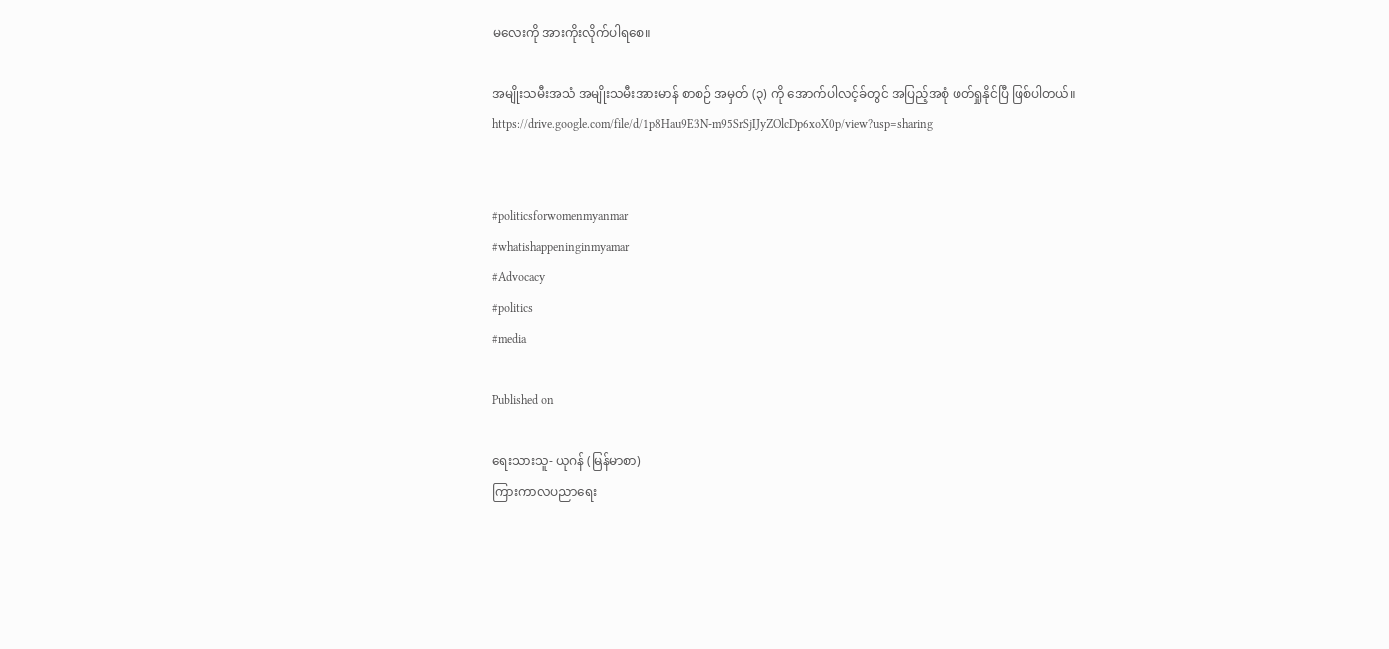မလေးကို အားကိုးလိုက်ပါရစေ။

အမျိုးသမီးအသံ အမျိုးသမီးအားမာန် စာစဉ် အမှတ် (၃) ကို အောက်ပါလင့်ခ်တွင် အပြည့်အစုံ ဖတ်ရှုနိုင်ပြီ ဖြစ်ပါတယ်။
https://drive.google.com/file/d/1p8Hau9E3N-m95SrSjIJyZOlcDp6xoX0p/view?usp=sharing


#politicsforwomenmyanmar
#whatishappeninginmyamar
#Advocacy
#politics
#media

Published on

ရေးသားသူ- ယုဂန် (မြန်မာစာ)
ကြားကာလပညာရေး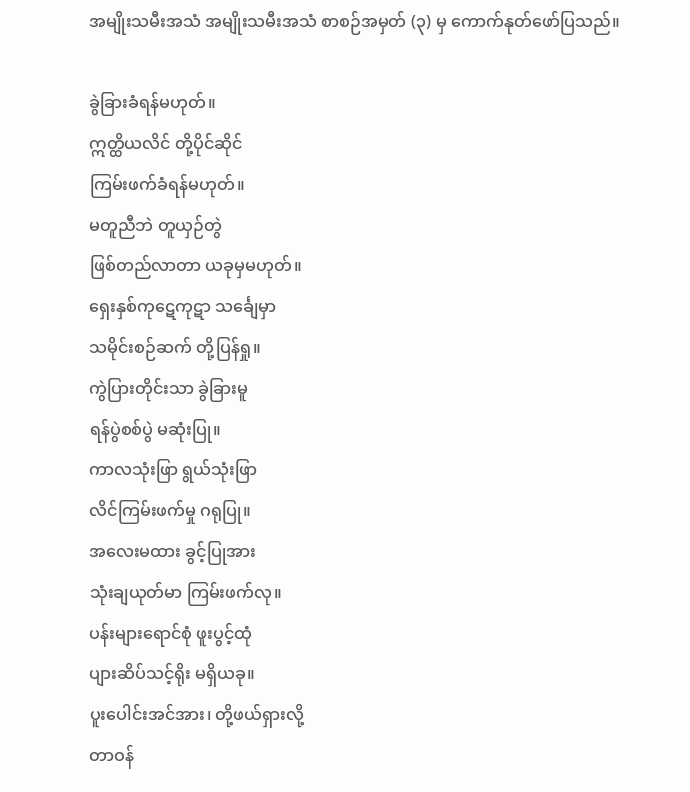အမျိုးသမီးအသံ အမျိုးသမီးအသံ စာစဉ်အမှတ် (၃) မှ ကောက်နုတ်ဖော်ပြသည်။

ခွဲခြားခံရန်မဟုတ်။
ဣတ္ထိယလိင် တို့ပိုင်ဆိုင်
ကြမ်းဖက်ခံရန်မဟုတ်။
မတူညီဘဲ တူယှဉ်တွဲ
ဖြစ်တည်လာတာ ယခုမှမဟုတ်။
ရှေးနှစ်ကုဋေကုဋာ သင်္ချေမှာ
သမိုင်းစဉ်ဆက် တို့ပြန်ရှု။
ကွဲပြားတိုင်းသာ ခွဲခြားမူ
ရန်ပွဲစစ်ပွဲ မဆုံးပြု။
ကာလသုံးဖြာ ရွယ်သုံးဖြာ
လိင်ကြမ်းဖက်မှု ဂရုပြု။
အလေးမထား ခွင့်ပြုအား
သုံးချယုတ်မာ ကြမ်းဖက်လု။
ပန်းများရောင်စုံ ဖူးပွင့်ထုံ
ပျားဆိပ်သင့်ရိုး မရှိယခု။
ပူးပေါင်းအင်အား၊ တို့ဖယ်ရှားလို့
တာဝန်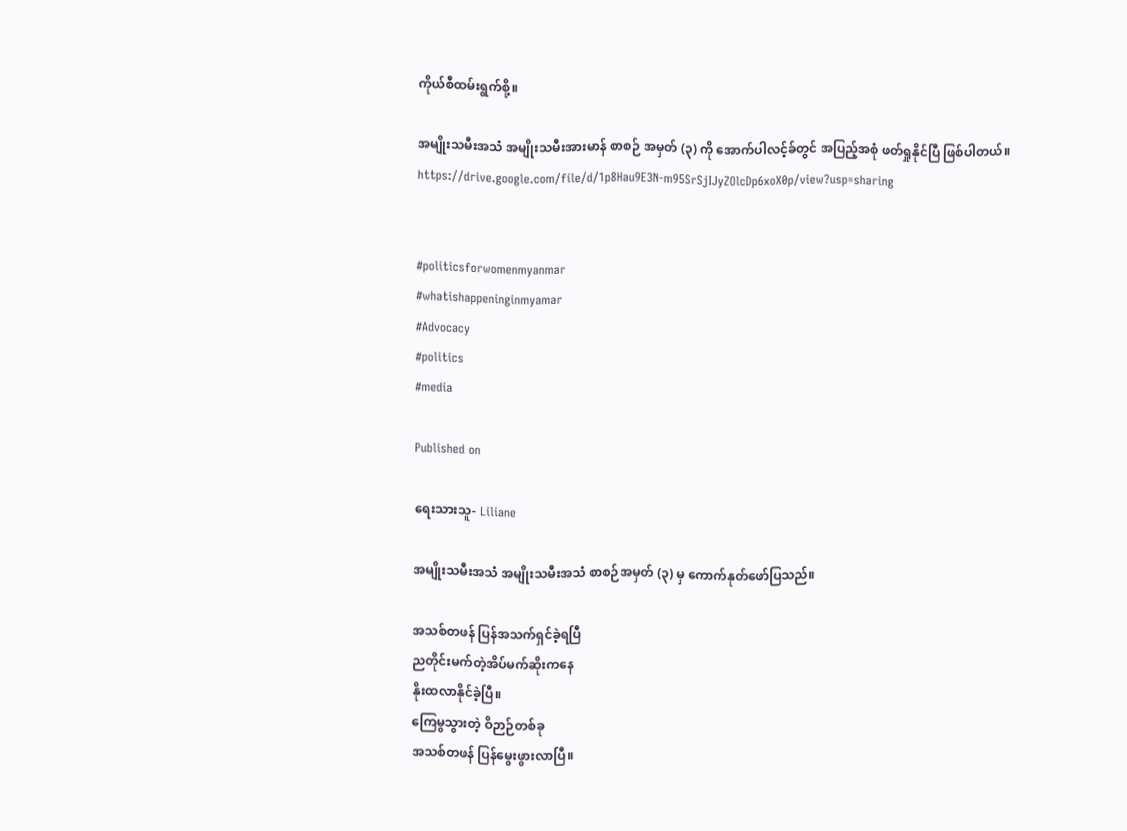ကိုယ်စီထမ်းရွက်စို့။

အမျိုးသမီးအသံ အမျိုးသမီးအားမာန် စာစဉ် အမှတ် (၃) ကို အောက်ပါလင့်ခ်တွင် အပြည့်အစုံ ဖတ်ရှုနိုင်ပြီ ဖြစ်ပါတယ်။
https://drive.google.com/file/d/1p8Hau9E3N-m95SrSjIJyZOlcDp6xoX0p/view?usp=sharing


#politicsforwomenmyanmar
#whatishappeninginmyamar
#Advocacy
#politics
#media

Published on

ရေးသားသူ- Liliane

အမျိုးသမီးအသံ အမျိုးသမီးအသံ စာစဉ်အမှတ် (၃) မှ ကောက်နုတ်ဖော်ပြသည်။

အသစ်တဖန် ပြန်အသက်ရှင်ခဲ့ရပြီ
ညတိုင်းမက်တဲ့အိပ်မက်ဆိုးကနေ
နိုးထလာနိုင်ခဲ့ပြီ။
ကြေမွသွားတဲ့ ဝိဉာဉ်တစ်ခု
အသစ်တဖန် ပြန်မွေးဖွားလာပြီ။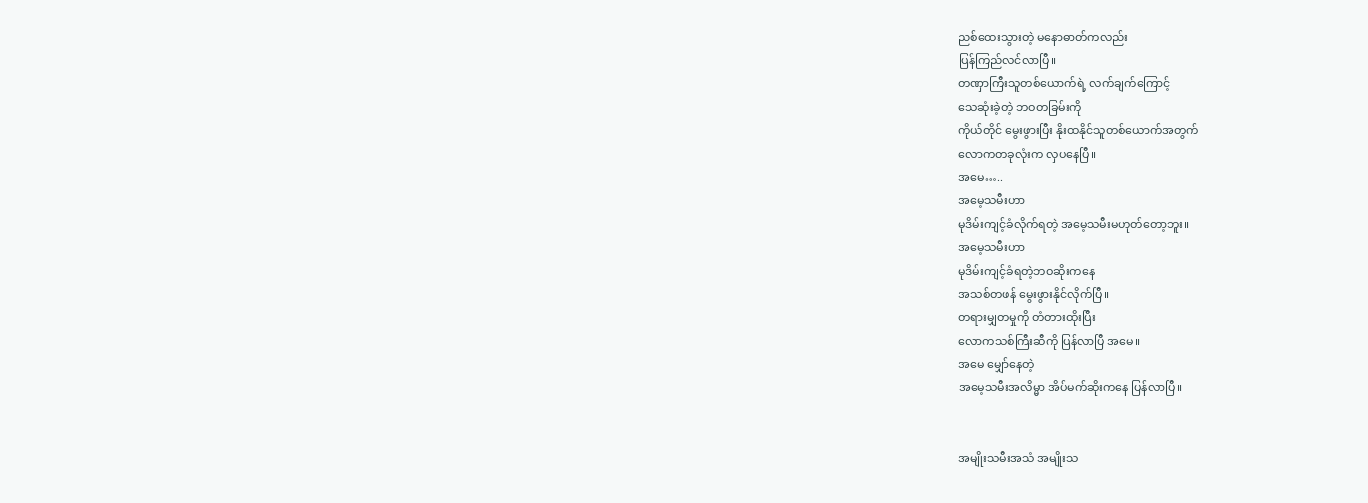ညစ်ထေးသွားတဲ့ မနောဓာတ်ကလည်း
ပြန်ကြည်လင်လာပြီ။
တဏှာကြီးသူတစ်ယောက်ရဲ့ လက်ချက်ကြောင့်
သေဆုံးခဲ့တဲ့ ဘဝတခြမ်းကို
ကိုယ်တိုင် မွေးဖွားပြီး နိုးထနိုင်သူတစ်ယောက်အတွက်
လောကတခုလုံးက လှပနေပြီ။
အမေ…..
အမေ့သမီးဟာ
မုဒိမ်းကျင့်ခံလိုက်ရတဲ့ အမေ့သမီးမဟုတ်တော့ဘူး။
အမေ့သမီးဟာ
မုဒိမ်းကျင့်ခံရတဲ့ဘဝဆိုးကနေ
အသစ်တဖန် မွေးဖွားနိုင်လိုက်ပြီ။
တရားမျှတမှုကို တံတားထိုးပြီး
လောကသစ်ကြီးဆီကို ပြန်လာပြီ အမေ။
အမေ မျှော်နေတဲ့
အမေ့သမီးအလိမ္မာ အိပ်မက်ဆိုးကနေ ပြန်လာပြီ။


အမျိုးသမီးအသံ အမျိုးသ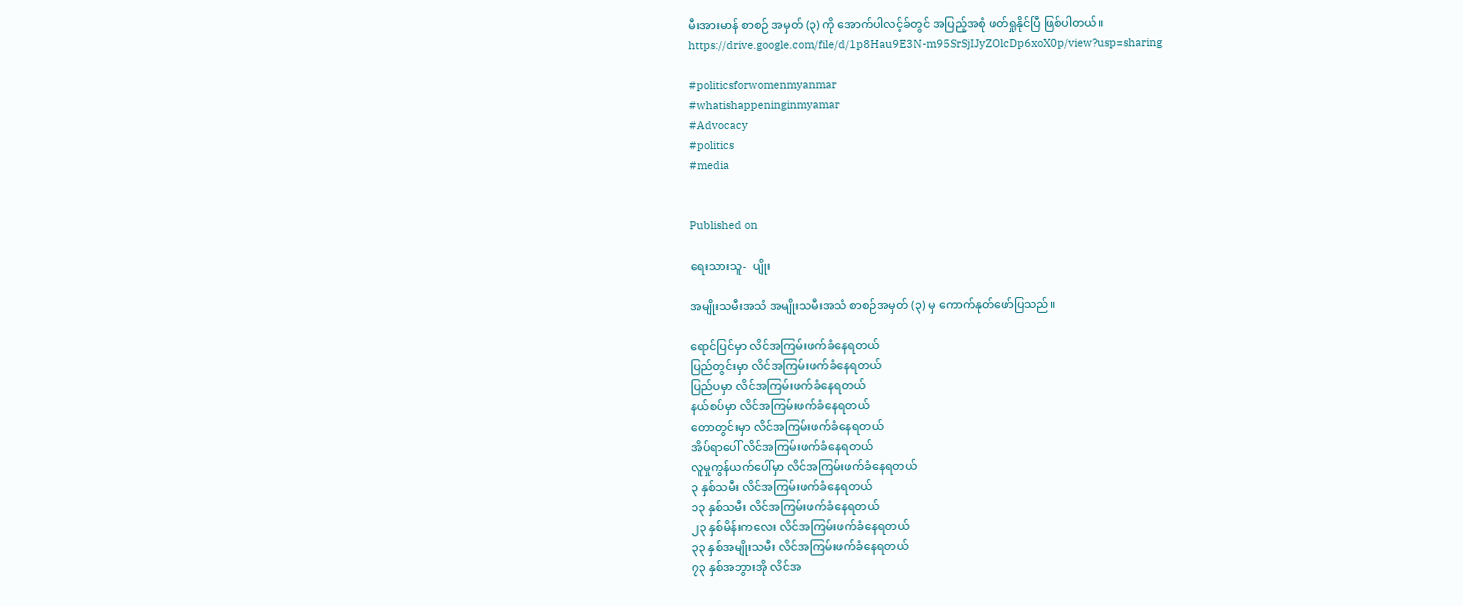မီးအားမာန် စာစဉ် အမှတ် (၃) ကို အောက်ပါလင့်ခ်တွင် အပြည့်အစုံ ဖတ်ရှုနိုင်ပြီ ဖြစ်ပါတယ်။
https://drive.google.com/file/d/1p8Hau9E3N-m95SrSjIJyZOlcDp6xoX0p/view?usp=sharing

#politicsforwomenmyanmar
#whatishappeninginmyamar
#Advocacy
#politics
#media


Published on

ရေးသားသူ-  ပျိုး

အမျိုးသမီးအသံ အမျိုးသမီးအသံ စာစဉ်အမှတ် (၃) မှ ကောက်နုတ်ဖော်ပြသည်။

ရောင်ပြင်မှာ လိင်အကြမ်းဖက်ခံနေရတယ်
ပြည်တွင်းမှာ လိင်အကြမ်းဖက်ခံနေရတယ်
ပြည်ပမှာ လိင်အကြမ်းဖက်ခံနေရတယ်
နယ်စပ်မှာ လိင်အကြမ်းဖက်ခံနေရတယ်
တောတွင်းမှာ လိင်အကြမ်းဖက်ခံနေရတယ်
အိပ်ရာပေါ် လိင်အကြမ်းဖက်ခံနေရတယ်
လူမှုကွန်ယက်ပေါ်မှာ လိင်အကြမ်းဖက်ခံနေရတယ်
၃ နှစ်သမီး လိင်အကြမ်းဖက်ခံနေရတယ်
၁၃ နှစ်သမီး လိင်အကြမ်းဖက်ခံနေရတယ်
၂၃ နှစ်မိန်းကလေး လိင်အကြမ်းဖက်ခံနေရတယ်
၃၃ နှစ်အမျိုးသမီး လိင်အကြမ်းဖက်ခံနေရတယ်
၇၃ နှစ်အဘွားအို လိင်အ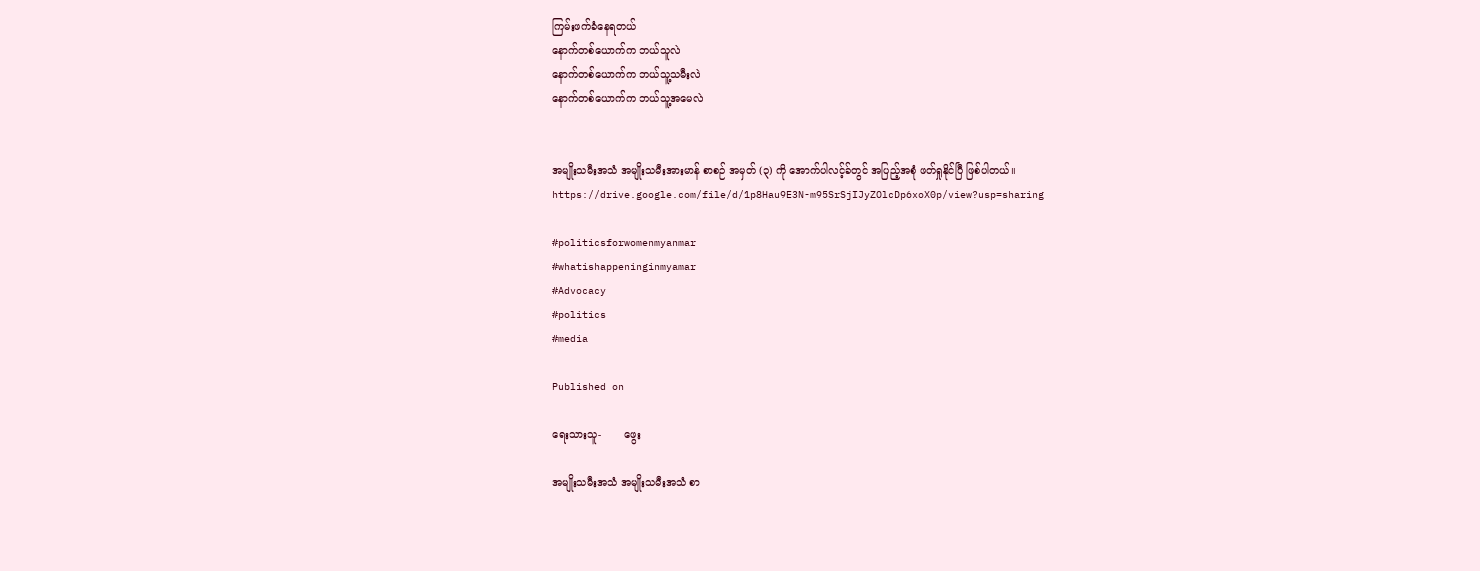ကြမ်းဖက်ခံနေရတယ်
နောက်တစ်ယောက်က ဘယ်သူလဲ
နောက်တစ်ယောက်က ဘယ်သူ့သမီးလဲ
နောက်တစ်ယောက်က ဘယ်သူ့အမေလဲ


အမျိုးသမီးအသံ အမျိုးသမီးအားမာန် စာစဉ် အမှတ် (၃) ကို အောက်ပါလင့်ခ်တွင် အပြည့်အစုံ ဖတ်ရှုနိုင်ပြီ ဖြစ်ပါတယ်။
https://drive.google.com/file/d/1p8Hau9E3N-m95SrSjIJyZOlcDp6xoX0p/view?usp=sharing

#politicsforwomenmyanmar
#whatishappeninginmyamar
#Advocacy
#politics
#media

Published on

ရေးသားသူ-       ဖွေး

အမျိုးသမီးအသံ အမျိုးသမီးအသံ စာ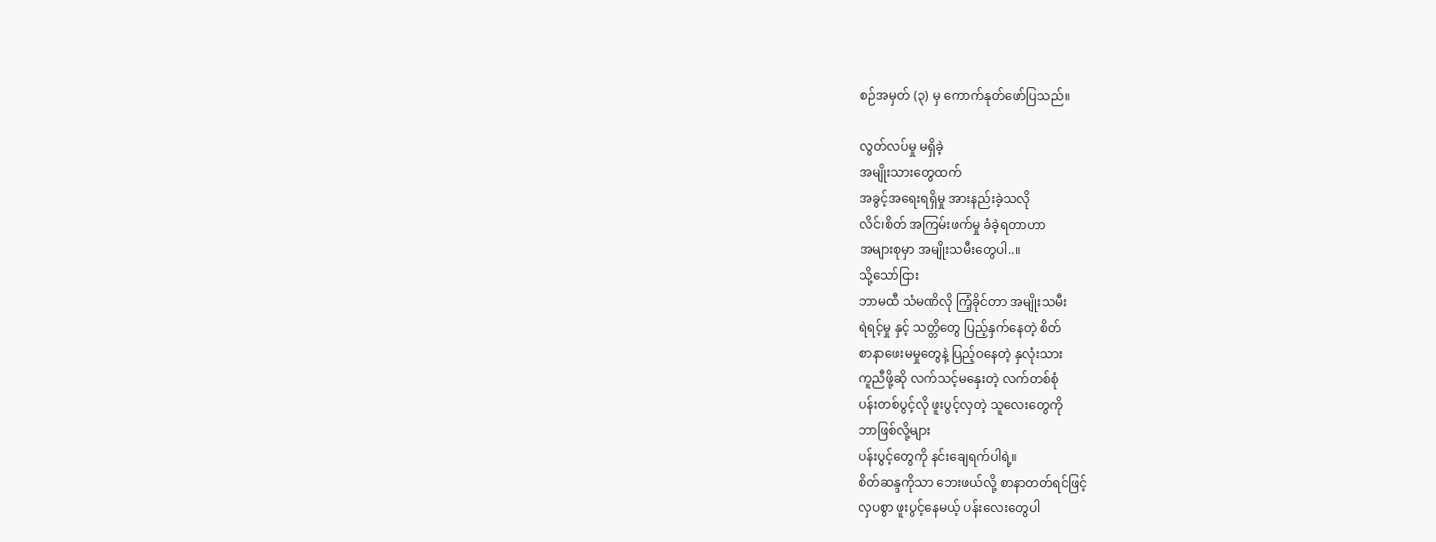စဉ်အမှတ် (၃) မှ ကောက်နုတ်ဖော်ပြသည်။

လွတ်လပ်မှု မရှိခဲ့
အမျိုးသားတွေထက်
အခွင့်အရေးရရှိမှု အားနည်းခဲ့သလို
လိင်၊စိတ် အကြမ်းဖက်မှု ခံခဲ့ရတာဟာ
အများစုမှာ အမျိုးသမီးတွေပါ..။
သို့သော်ငြား
ဘာမထီ သံမဏိလို ကြံ့ခိုင်တာ အမျိုးသမီး
ရဲရင့်မှု နှင့် သတ္တိတွေ ပြည့်နှက်နေတဲ့ စိတ်
စာနာဖေးမမှုတွေနဲ့ ပြည့်ဝနေတဲ့ နှလုံးသား
ကူညီဖို့ဆို လက်သင့်မနှေးတဲ့ လက်တစ်စုံ
ပန်းတစ်ပွင့်လို ဖူးပွင့်လှတဲ့ သူလေးတွေကို
ဘာဖြစ်လို့များ
ပန်းပွင့်တွေကို နင်းချေရက်ပါရဲ့။
စိတ်ဆန္ဒကိုသာ ဘေးဖယ်လို့ စာနာတတ်ရင်ဖြင့်
လှပစွာ ဖူးပွင့်နေမယ့် ပန်းလေးတွေပါ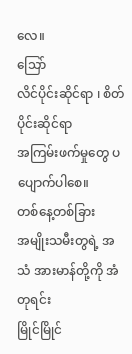လေ။
သြော်
လိင်ပိုင်းဆိုင်ရာ ၊ စိတ်ပိုင်းဆိုင်ရာ
အကြမ်းဖက်မှုတွေ ပပျောက်ပါစေ။
တစ်နေ့တစ်ခြား
အမျိုးသမီးတွရဲ့ အသံ အားမာန်တို့ကို အံတုရင်း
မြိုင်မြိုင်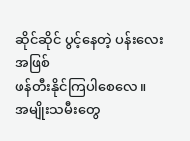ဆိုင်ဆိုင် ပွင့်နေတဲ့ ပန်းလေးအဖြစ်
ဖန်တီးနိုင်ကြပါစေလေ။
အမျိုးသမီးတွေ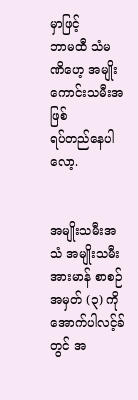မှာဖြင့်
ဘာမထီ သံမဏိဟေ့ အမျိုးကောင်းသမီးအဖြစ်
ရပ်တည်နေပါလော့.


အမျိုးသမီးအသံ အမျိုးသမီးအားမာန် စာစဉ် အမှတ် (၃) ကို အောက်ပါလင့်ခ်တွင် အ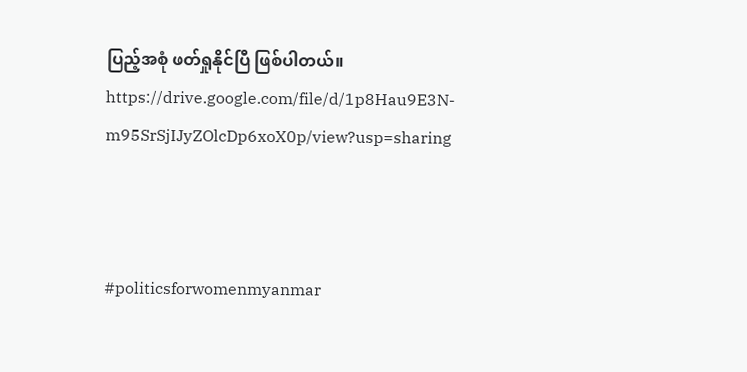ပြည့်အစုံ ဖတ်ရှုနိုင်ပြီ ဖြစ်ပါတယ်။
https://drive.google.com/file/d/1p8Hau9E3N-m95SrSjIJyZOlcDp6xoX0p/view?usp=sharing



#politicsforwomenmyanmar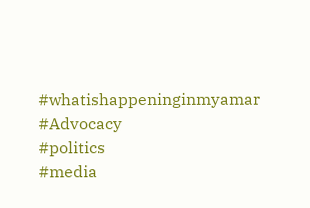#whatishappeninginmyamar
#Advocacy
#politics
#media